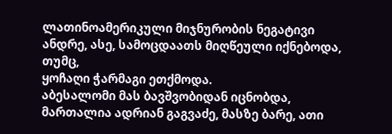ლათინოამერიკული მიჯნურობის ნეგატივი
ანდრე, ასე, სამოცდაათს მიღწეული იქნებოდა, თუმც,
ყოჩაღი ჭარმაგი ეთქმოდა.
აბესალომი მას ბავშვობიდან იცნობდა, მართალია ადრიან გაგვაძე, მასზე ბარე, ათი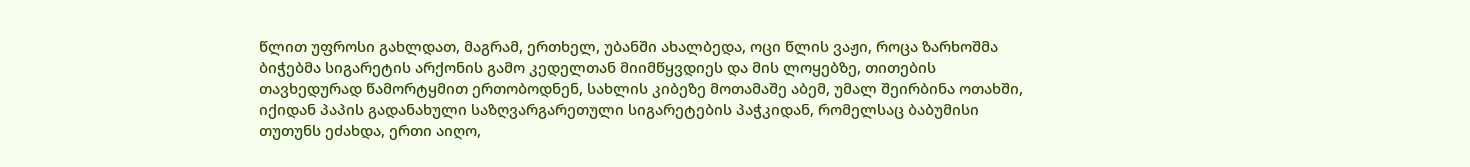წლით უფროსი გახლდათ, მაგრამ, ერთხელ, უბანში ახალბედა, ოცი წლის ვაჟი, როცა ზარხოშმა ბიჭებმა სიგარეტის არქონის გამო კედელთან მიიმწყვდიეს და მის ლოყებზე, თითების თავხედურად წამორტყმით ერთობოდნენ, სახლის კიბეზე მოთამაშე აბემ, უმალ შეირბინა ოთახში, იქიდან პაპის გადანახული საზღვარგარეთული სიგარეტების პაჭკიდან, რომელსაც ბაბუმისი თუთუნს ეძახდა, ერთი აიღო,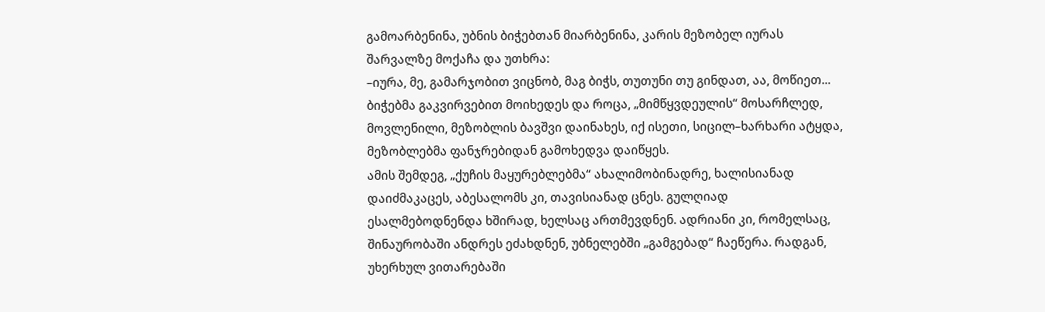გამოარბენინა, უბნის ბიჭებთან მიარბენინა, კარის მეზობელ იურას შარვალზე მოქაჩა და უთხრა:
–იურა, მე, გამარჯობით ვიცნობ, მაგ ბიჭს, თუთუნი თუ გინდათ, აა, მოწიეთ...
ბიჭებმა გაკვირვებით მოიხედეს და როცა, „მიმწყვდეულის“ მოსარჩლედ, მოვლენილი, მეზობლის ბავშვი დაინახეს, იქ ისეთი, სიცილ–ხარხარი ატყდა, მეზობლებმა ფანჯრებიდან გამოხედვა დაიწყეს.
ამის შემდეგ, „ქუჩის მაყურებლებმა“ ახალიმობინადრე, ხალისიანად დაიძმაკაცეს, აბესალომს კი, თავისიანად ცნეს. გულღიად ესალმებოდნენდა ხშირად, ხელსაც ართმევდნენ. ადრიანი კი, რომელსაც, შინაურობაში ანდრეს ეძახდნენ, უბნელებში „გამგებად“ ჩაეწერა. რადგან, უხერხულ ვითარებაში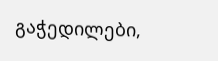გაჭედილები,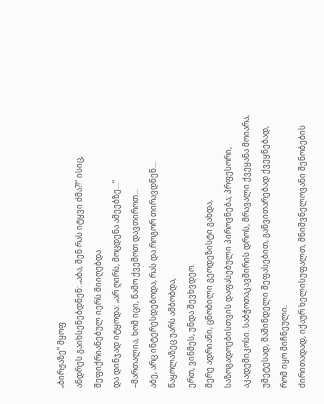„ბირჟაზე“ მყოფ
ანდრეს გაიხსენებდნენ: „აბა, შენ რას იტყვი ძმა?!“ ისიც, შეფიქრიანებულ იერს მიიღებდა
და დინჯად იტყოდა: „არ ღირს, მოცდენა ამეებზე...“
–მართალია, ხომ იცი, წამო ქვემოთ დავთიროთ...
აბე, არც ინტერესდებოდა, რას და როგორ თირავდნენ... წაყოლაზეც უარს ამბობდა,
ერთ, ვინმეს, უნდა შევხვდეო.
მერე ადრიანი, ცნობილი გეოდეზისტი გახდა, საზოგადოებისთვის დაფასებული პიროვნება; პრფესორი, აკადემიკოსი. საბჭოთაკავშირის დროს, მრავალი ქვეყანა მოიარა, უმეტესად, მაშინდელი შეფასებით, განვითარებად ქვეყნებად, რომ იყო მიჩნეული.
ძირითადად, იქაურ ხელისუფალთ, მნიშვნელოვანი შენობების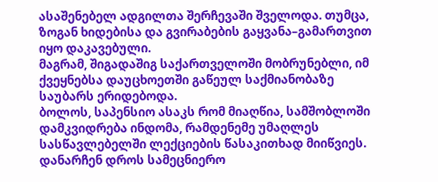ასაშენებელ ადგილთა შერჩევაში შველოდა. თუმცა, ზოგან ხიდებისა და გვირაბების გაყვანა–გამართვით იყო დაკავებული.
მაგრამ, შიგადაშიგ საქართველოში მობრუნებლი, იმ ქვეყნებსა დაუცხოეთში გაწეულ საქმიანობაზე საუბარს ერიდებოდა.
ბოლოს, საპენსიო ასაკს რომ მიაღწია, სამშობლოში დამკვიდრება ინდომა, რამდენემე უმაღლეს სასწავლებელში ლექციების წასაკითხად მიიწვიეს.
დანარჩენ დროს სამეცნიერო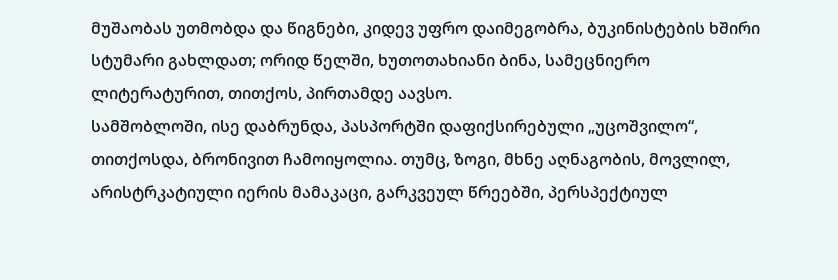მუშაობას უთმობდა და წიგნები, კიდევ უფრო დაიმეგობრა, ბუკინისტების ხშირი სტუმარი გახლდათ; ორიდ წელში, ხუთოთახიანი ბინა, სამეცნიერო ლიტერატურით, თითქოს, პირთამდე აავსო.
სამშობლოში, ისე დაბრუნდა, პასპორტში დაფიქსირებული „უცოშვილო“, თითქოსდა, ბრონივით ჩამოიყოლია. თუმც, ზოგი, მხნე აღნაგობის, მოვლილ, არისტრკატიული იერის მამაკაცი, გარკვეულ წრეებში, პერსპექტიულ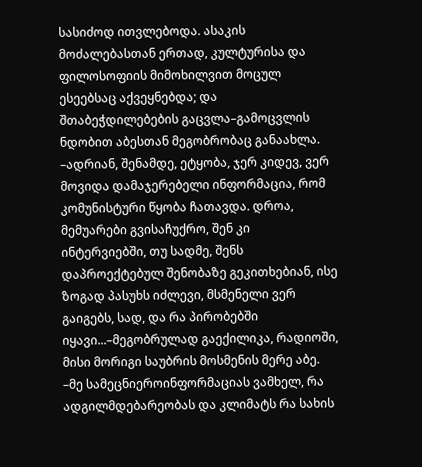სასიძოდ ითვლებოდა. ასაკის მოძალებასთან ერთად, კულტურისა და ფილოსოფიის მიმოხილვით მოცულ ესეებსაც აქვეყნებდა; და შთაბეჭდილებების გაცვლა–გამოცვლის ნდობით აბესთან მეგობრობაც განაახლა.
–ადრიან, შენამდე, ეტყობა, ჯერ კიდევ, ვერ მოვიდა დამაჯერებელი ინფორმაცია, რომ კომუნისტური წყობა ჩათავდა. დროა, მემუარები გვისაჩუქრო, შენ კი ინტერვიებში, თუ სადმე, შენს დაპროექტებულ შენობაზე გეკითხებიან, ისე ზოგად პასუხს იძლევი, მსმენელი ვერ გაიგებს, სად, და რა პირობებში იყავი...–მეგობრულად გაექილიკა, რადიოში, მისი მორიგი საუბრის მოსმენის მერე აბე.
–მე სამეცნიეროინფორმაციას ვამხელ, რა ადგილმდებარეობას და კლიმატს რა სახის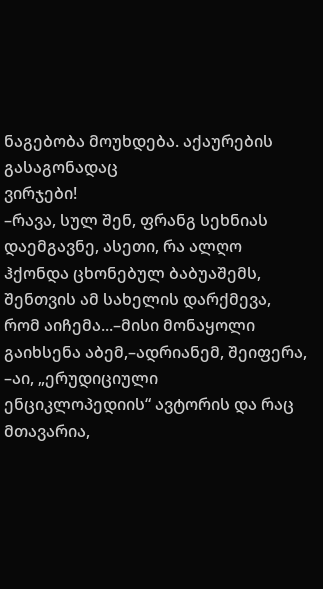ნაგებობა მოუხდება. აქაურების გასაგონადაც
ვირჯები!
–რავა, სულ შენ, ფრანგ სეხნიას დაემგავნე, ასეთი, რა ალღო ჰქონდა ცხონებულ ბაბუაშემს, შენთვის ამ სახელის დარქმევა, რომ აიჩემა...–მისი მონაყოლი გაიხსენა აბემ,–ადრიანემ, შეიფერა,
–აი, „ერუდიციული ენციკლოპედიის“ ავტორის და რაც მთავარია,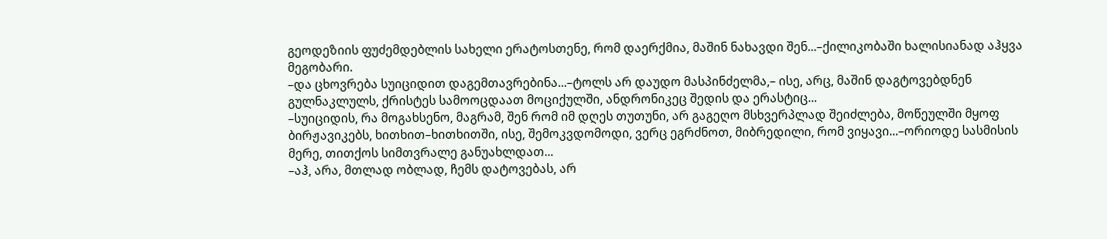გეოდეზიის ფუძემდებლის სახელი ერატოსთენე, რომ დაერქმია, მაშინ ნახავდი შენ...–ქილიკობაში ხალისიანად აჰყვა მეგობარი.
–და ცხოვრება სუიციდით დაგემთავრებინა...–ტოლს არ დაუდო მასპინძელმა,– ისე, არც, მაშინ დაგტოვებდნენ გულნაკლულს, ქრისტეს სამოოცდაათ მოციქულში, ანდრონიკეც შედის და ერასტიც...
–სუიციდის, რა მოგახსენო, მაგრამ, შენ რომ იმ დღეს თუთუნი, არ გაგეღო მსხვერპლად შეიძლება, მოწეულში მყოფ ბირჟავიკებს, ხითხით–ხითხითში, ისე, შემოკვდომოდი, ვერც ეგრძნოთ, მიბრედილი, რომ ვიყავი...–ორიოდე სასმისის
მერე, თითქოს სიმთვრალე განუახლდათ...
–აჰ, არა, მთლად ობლად, ჩემს დატოვებას, არ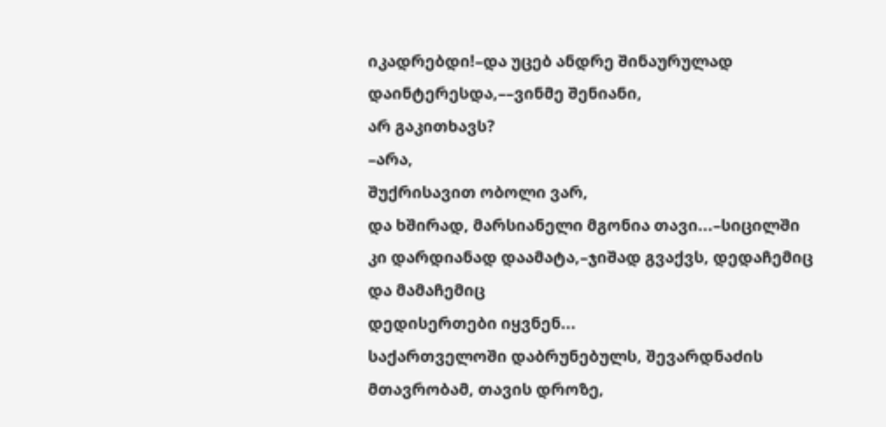იკადრებდი!–და უცებ ანდრე შინაურულად დაინტერესდა,––ვინმე შენიანი,
არ გაკითხავს?
–არა,
შუქრისავით ობოლი ვარ,
და ხშირად, მარსიანელი მგონია თავი...–სიცილში
კი დარდიანად დაამატა,–ჯიშად გვაქვს, დედაჩემიც და მამაჩემიც
დედისერთები იყვნენ...
საქართველოში დაბრუნებულს, შევარდნაძის მთავრობამ, თავის დროზე,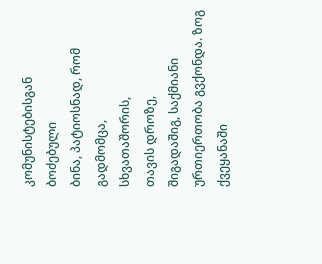კომუნისტებისგან ბოძებული
ბინა, პატიოსნად, რომ გადმომცა,
სხვათაშორის,
თავის დროზე,
შიგადაშიგ, საქმიანი
ურთიერთობა გვქონდა. ზოგ ქვეყანაში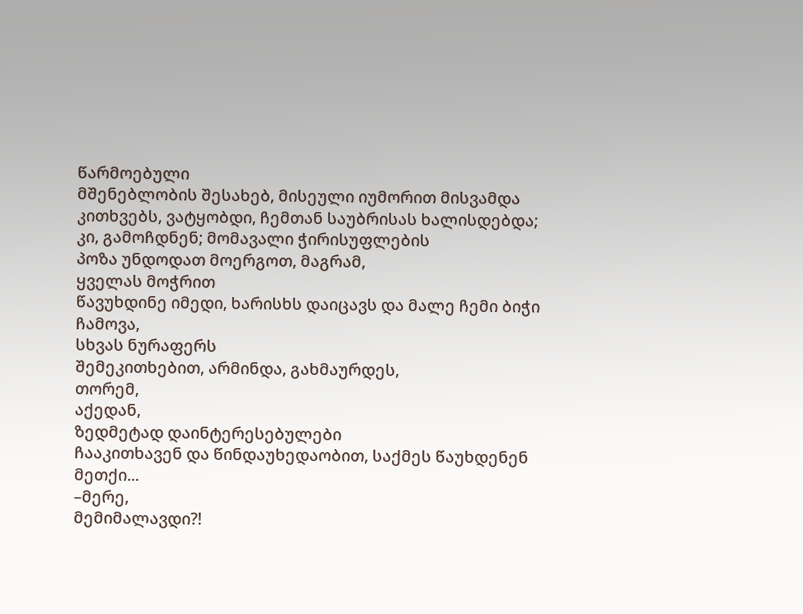წარმოებული
მშენებლობის შესახებ, მისეული იუმორით მისვამდა
კითხვებს, ვატყობდი, ჩემთან საუბრისას ხალისდებდა; კი, გამოჩდნენ; მომავალი ჭირისუფლების
პოზა უნდოდათ მოერგოთ, მაგრამ,
ყველას მოჭრით
წავუხდინე იმედი, ხარისხს დაიცავს და მალე ჩემი ბიჭი ჩამოვა,
სხვას ნურაფერს
შემეკითხებით, არმინდა, გახმაურდეს,
თორემ,
აქედან,
ზედმეტად დაინტერესებულები
ჩააკითხავენ და წინდაუხედაობით, საქმეს წაუხდენენ მეთქი...
–მერე,
მემიმალავდი?!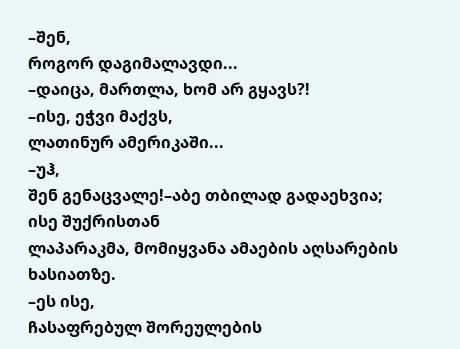–შენ,
როგორ დაგიმალავდი...
–დაიცა, მართლა, ხომ არ გყავს?!
–ისე, ეჭვი მაქვს,
ლათინურ ამერიკაში...
–უჰ,
შენ გენაცვალე!–აბე თბილად გადაეხვია;
ისე შუქრისთან
ლაპარაკმა, მომიყვანა ამაების აღსარების ხასიათზე.
–ეს ისე,
ჩასაფრებულ შორეულების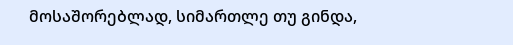მოსაშორებლად, სიმართლე თუ გინდა,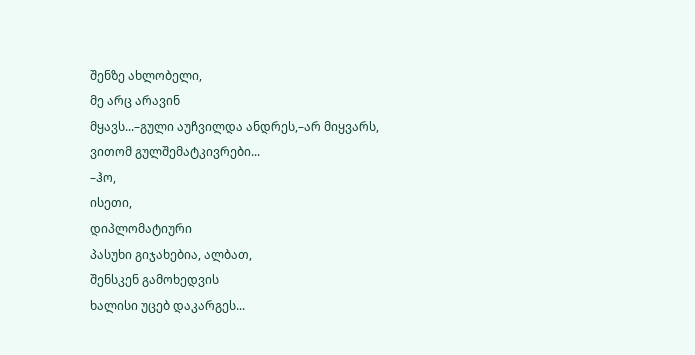შენზე ახლობელი,
მე არც არავინ
მყავს...–გული აუჩვილდა ანდრეს,–არ მიყვარს,
ვითომ გულშემატკივრები...
–ჰო,
ისეთი,
დიპლომატიური
პასუხი გიჯახებია, ალბათ,
შენსკენ გამოხედვის
ხალისი უცებ დაკარგეს...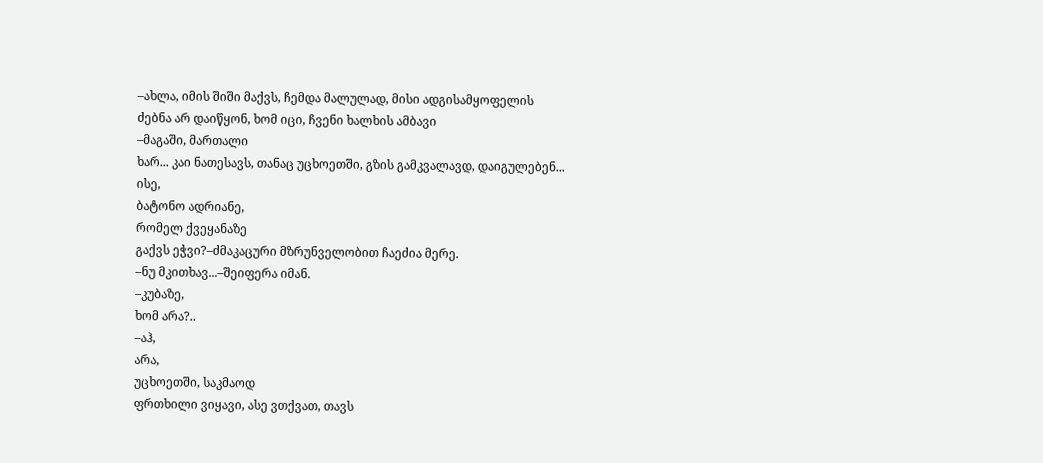–ახლა, იმის შიში მაქვს, ჩემდა მალულად, მისი ადგისამყოფელის
ძებნა არ დაიწყონ, ხომ იცი, ჩვენი ხალხის ამბავი
–მაგაში, მართალი
ხარ... კაი ნათესავს, თანაც უცხოეთში, გზის გამკვალავდ, დაიგულებენ...
ისე,
ბატონო ადრიანე,
რომელ ქვეყანაზე
გაქვს ეჭვი?–ძმაკაცური მზრუნველობით ჩაეძია მერე.
–ნუ მკითხავ...–შეიფერა იმან.
–კუბაზე,
ხომ არა?..
–აჰ,
არა,
უცხოეთში, საკმაოდ
ფრთხილი ვიყავი, ასე ვთქვათ, თავს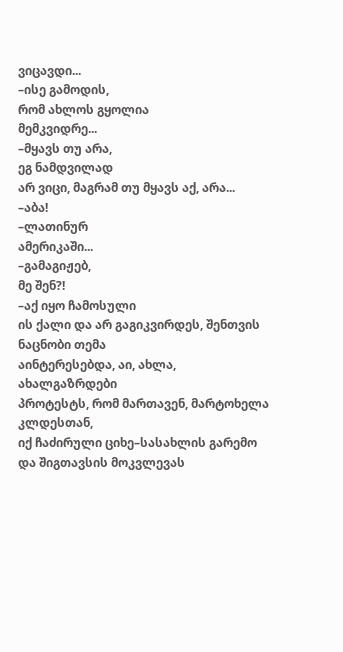ვიცავდი...
–ისე გამოდის,
რომ ახლოს გყოლია
მემკვიდრე...
–მყავს თუ არა,
ეგ ნამდვილად
არ ვიცი, მაგრამ თუ მყავს აქ, არა...
–აბა!
–ლათინურ
ამერიკაში...
–გამაგიჟებ,
მე შენ?!
–აქ იყო ჩამოსული
ის ქალი და არ გაგიკვირდეს, შენთვის ნაცნობი თემა
აინტერესებდა, აი, ახლა,
ახალგაზრდები
პროტესტს, რომ მართავენ, მარტოხელა კლდესთან,
იქ ჩაძირული ციხე–სასახლის გარემო
და შიგთავსის მოკვლევას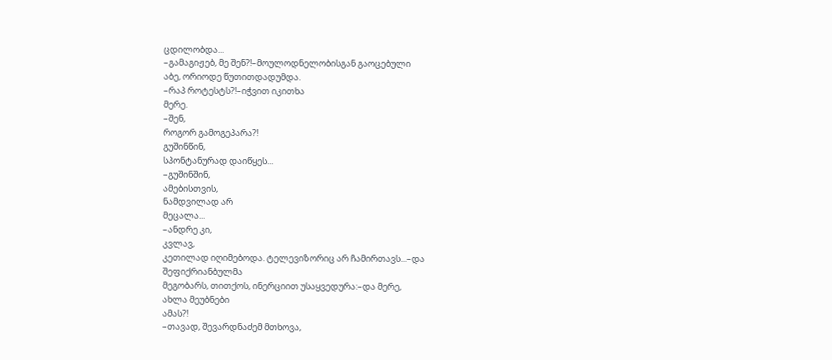ცდილობდა...
–გამაგიჟებ, მე შენ?!–მოულოდნელობისგან გაოცებული
აბე, ორიოდე წუთითდადუმდა.
–რაპ როტესტს?!–იჭვით იკითხა
მერე.
–შენ,
როგორ გამოგეპარა?!
გუშინწინ,
სპონტანურად დაიწყეს...
–გუშინშინ,
ამებისთვის,
ნამდვილად არ
მეცალა...
–ანდრე კი,
კვლავ,
კეთილად იღიმებოდა. ტელევიზორიც არ ჩამირთავს...–და შეფიქრიანბულმა
მეგობარს, თითქოს, ინერციით უსაყვედურა:–და მერე,
ახლა მეუბნები
ამას?!
–თავად, შევარდნაძემ მთხოვა,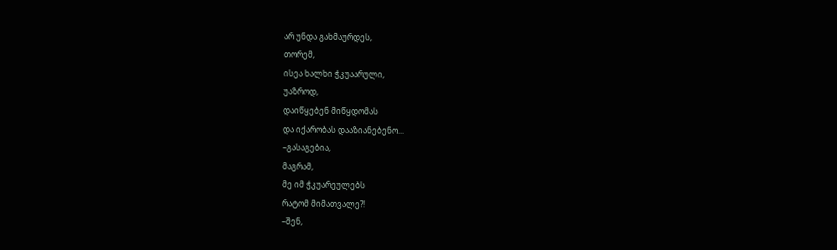არ უნდა გახმაურდეს,
თორემ,
ისეა ხალხი ჭკუაარული,
უაზროდ,
დაიწყებენ მიწყდომას
და იქარობას დააზიანებენო...
–გასაგებია,
მაგრამ,
მე იმ ჭკუარეულებს
რატომ მიმათვალე?!
–შენ,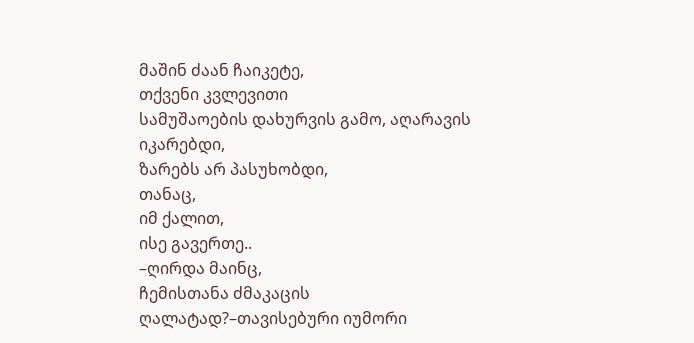მაშინ ძაან ჩაიკეტე,
თქვენი კვლევითი
სამუშაოების დახურვის გამო, აღარავის
იკარებდი,
ზარებს არ პასუხობდი,
თანაც,
იმ ქალით,
ისე გავერთე..
–ღირდა მაინც,
ჩემისთანა ძმაკაცის
ღალატად?–თავისებური იუმორი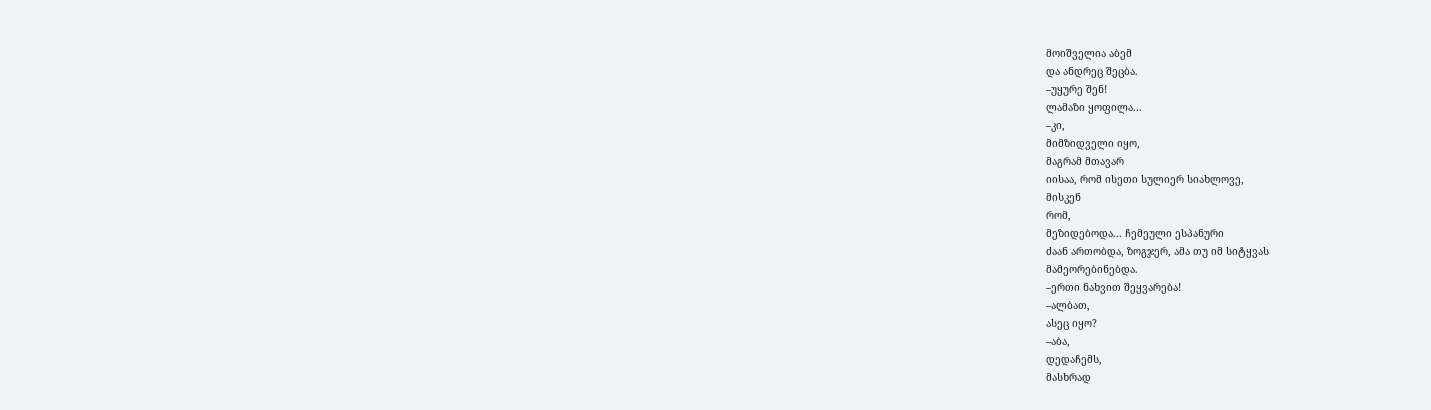მოიშველია აბემ
და ანდრეც შეცბა.
–უყურე შენ!
ლამაზი ყოფილა...
–კი,
მიმზიდველი იყო,
მაგრამ მთავარ
იისაა, რომ ისეთი სულიერ სიახლოვე,
მისკენ
რომ,
მეზიდებოდა... ჩემეული ესპანური
ძაან ართობდა, ზოგჯერ, ამა თუ იმ სიტყვას
მამეორებინებდა.
–ერთი ნახვით შეყვარება!
–ალბათ,
ასეც იყო?
–აბა,
დედაჩემს,
მასხრად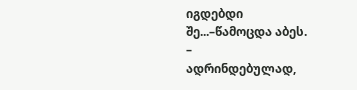იგდებდი
შე...–წამოცდა აბეს.
–
ადრინდებულად,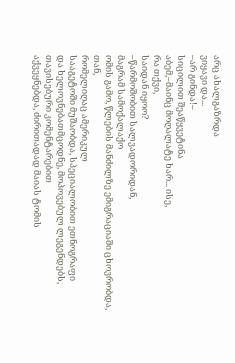არც ახალგაზრდა
ვიყავი და...
–არ გინდა!–
სიცილით შეაწყვეტინა
აბემ,–მაინც მოღალატე ხარ... ისე,
რა თქვი,
საიდან იყოო?
–წარმოშობით სალვადორიდან,
მაგრამ სამოქალაქო
ომის გამო, წლების მანძილზე ემიგრაციაში ცხოვრობდა,
თან,
რომელიღაც ამერიკულ
სააგეტოში მუშაობდა, სპეციალობით ეთნოგრაფი
და ხელოვნებათმცოდნე, მოპოვებულ ლეგენდებს,
თავისებური კომენტარებით
აქვეყნებდა, ძირითადად მაიას ტომის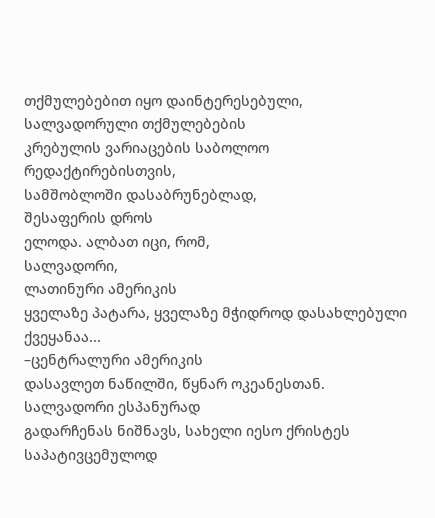თქმულებებით იყო დაინტერესებული,
სალვადორული თქმულებების
კრებულის ვარიაცების საბოლოო რედაქტირებისთვის,
სამშობლოში დასაბრუნებლად,
შესაფერის დროს
ელოდა. ალბათ იცი, რომ,
სალვადორი,
ლათინური ამერიკის
ყველაზე პატარა, ყველაზე მჭიდროდ დასახლებული ქვეყანაა...
–ცენტრალური ამერიკის
დასავლეთ ნაწილში, წყნარ ოკეანესთან.
სალვადორი ესპანურად
გადარჩენას ნიშნავს, სახელი იესო ქრისტეს საპატივცემულოდ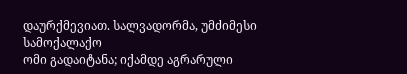დაურქმევიათ. სალვადორმა, უმძიმესი სამოქალაქო
ომი გადაიტანა; იქამდე აგრარული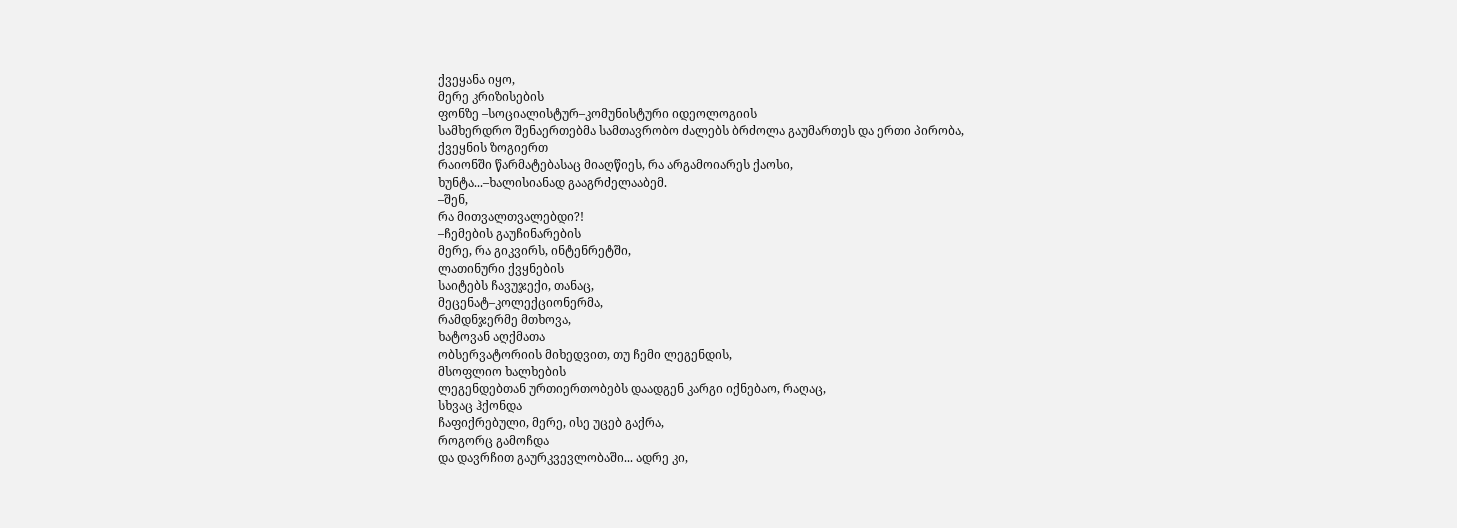ქვეყანა იყო,
მერე კრიზისების
ფონზე –სოციალისტურ–კომუნისტური იდეოლოგიის
სამხერდრო შენაერთებმა სამთავრობო ძალებს ბრძოლა გაუმართეს და ერთი პირობა,
ქვეყნის ზოგიერთ
რაიონში წარმატებასაც მიაღწიეს, რა არგამოიარეს ქაოსი,
ხუნტა...–ხალისიანად გააგრძელააბემ.
–შენ,
რა მითვალთვალებდი?!
–ჩემების გაუჩინარების
მერე, რა გიკვირს, ინტენრეტში,
ლათინური ქვყნების
საიტებს ჩავუჯექი, თანაც,
მეცენატ–კოლექციონერმა,
რამდნჯერმე მთხოვა,
ხატოვან აღქმათა
ობსერვატორიის მიხედვით, თუ ჩემი ლეგენდის,
მსოფლიო ხალხების
ლეგენდებთან ურთიერთობებს დაადგენ კარგი იქნებაო, რაღაც,
სხვაც ჰქონდა
ჩაფიქრებული, მერე, ისე უცებ გაქრა,
როგორც გამოჩდა
და დავრჩით გაურკვევლობაში... ადრე კი,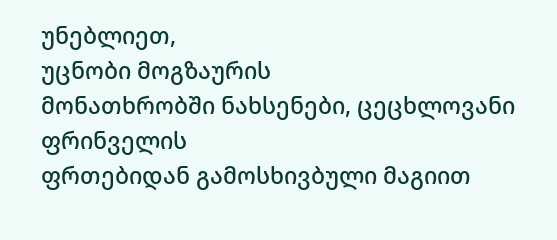უნებლიეთ,
უცნობი მოგზაურის
მონათხრობში ნახსენები, ცეცხლოვანი ფრინველის
ფრთებიდან გამოსხივბული მაგიით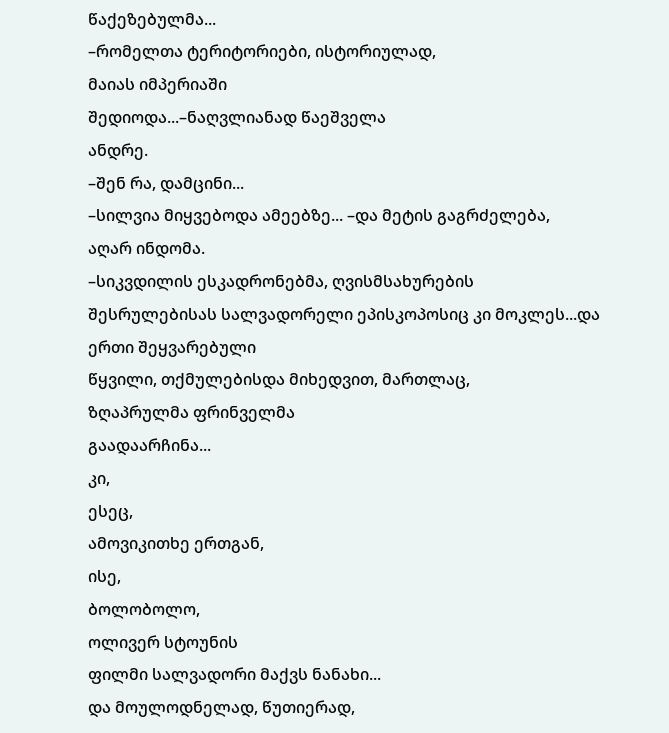წაქეზებულმა...
–რომელთა ტერიტორიები, ისტორიულად,
მაიას იმპერიაში
შედიოდა...–ნაღვლიანად წაეშველა
ანდრე.
–შენ რა, დამცინი...
–სილვია მიყვებოდა ამეებზე... –და მეტის გაგრძელება,
აღარ ინდომა.
–სიკვდილის ესკადრონებმა, ღვისმსახურების
შესრულებისას სალვადორელი ეპისკოპოსიც კი მოკლეს...და ერთი შეყვარებული
წყვილი, თქმულებისდა მიხედვით, მართლაც,
ზღაპრულმა ფრინველმა
გაადაარჩინა...
კი,
ესეც,
ამოვიკითხე ერთგან,
ისე,
ბოლობოლო,
ოლივერ სტოუნის
ფილმი სალვადორი მაქვს ნანახი...
და მოულოდნელად, წუთიერად,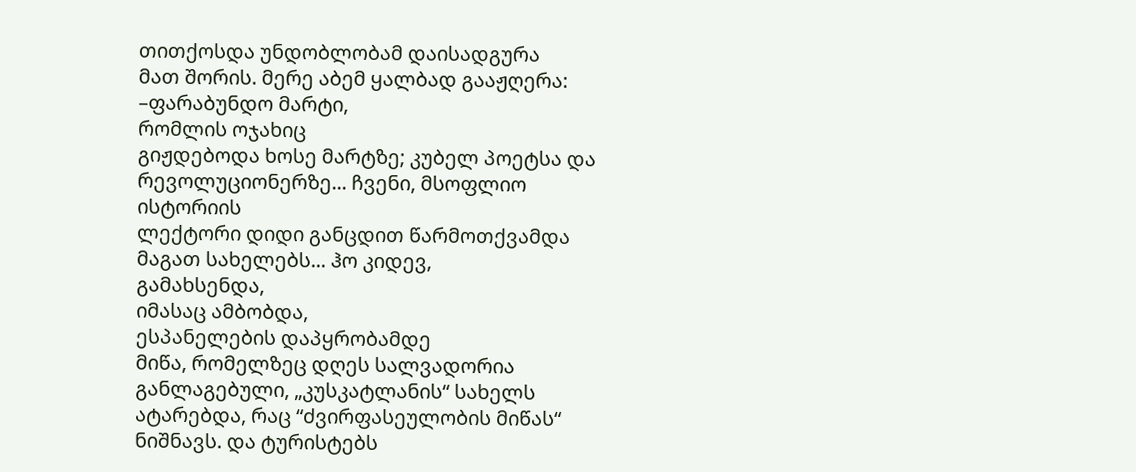თითქოსდა უნდობლობამ დაისადგურა
მათ შორის. მერე აბემ ყალბად გააჟღერა:
–ფარაბუნდო მარტი,
რომლის ოჯახიც
გიჟდებოდა ხოსე მარტზე; კუბელ პოეტსა და რევოლუციონერზე... ჩვენი, მსოფლიო ისტორიის
ლექტორი დიდი განცდით წარმოთქვამდა მაგათ სახელებს... ჰო კიდევ,
გამახსენდა,
იმასაც ამბობდა,
ესპანელების დაპყრობამდე
მიწა, რომელზეც დღეს სალვადორია განლაგებული, „კუსკატლანის“ სახელს ატარებდა, რაც “ძვირფასეულობის მიწას“ ნიშნავს. და ტურისტებს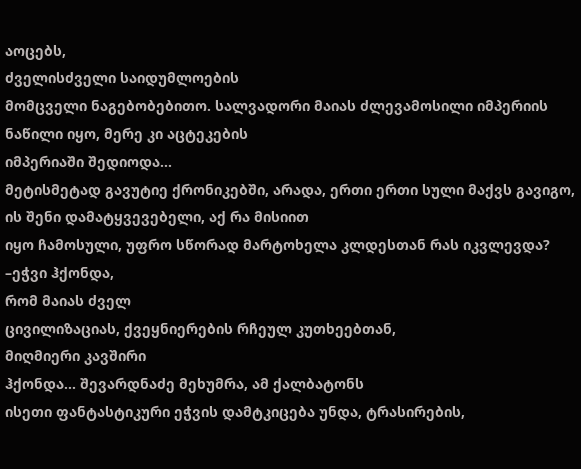აოცებს,
ძველისძველი საიდუმლოების
მომცველი ნაგებობებითო. სალვადორი მაიას ძლევამოსილი იმპერიის ნაწილი იყო, მერე კი აცტეკების
იმპერიაში შედიოდა...
მეტისმეტად გავუტიე ქრონიკებში, არადა, ერთი ერთი სული მაქვს გავიგო, ის შენი დამატყვევებელი, აქ რა მისიით
იყო ჩამოსული, უფრო სწორად მარტოხელა კლდესთან რას იკვლევდა?
–ეჭვი ჰქონდა,
რომ მაიას ძველ
ცივილიზაციას, ქვეყნიერების რჩეულ კუთხეებთან,
მიღმიერი კავშირი
ჰქონდა... შევარდნაძე მეხუმრა, ამ ქალბატონს
ისეთი ფანტასტიკური ეჭვის დამტკიცება უნდა, ტრასირების,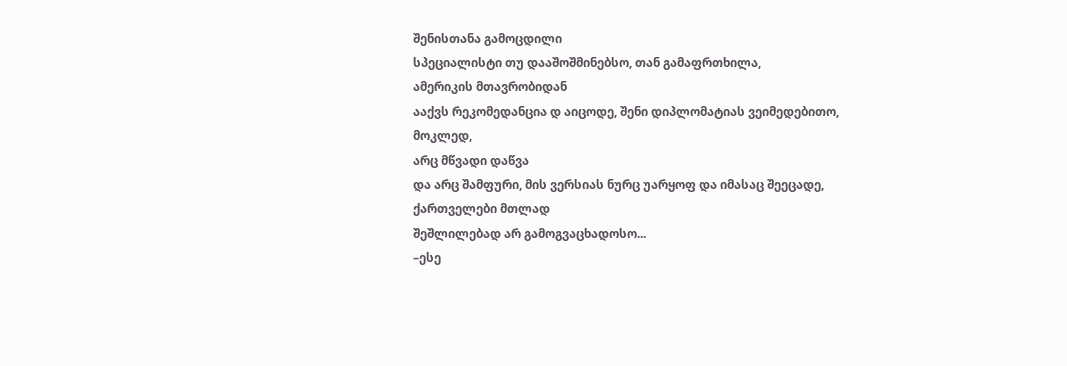შენისთანა გამოცდილი
სპეციალისტი თუ დააშოშმინებსო, თან გამაფრთხილა,
ამერიკის მთავრობიდან
ააქვს რეკომედანცია დ აიცოდე, შენი დიპლომატიას ვეიმედებითო,
მოკლედ,
არც მწვადი დაწვა
და არც შამფური, მის ვერსიას ნურც უარყოფ და იმასაც შეეცადე,
ქართველები მთლად
შეშლილებად არ გამოგვაცხადოსო...
–ესე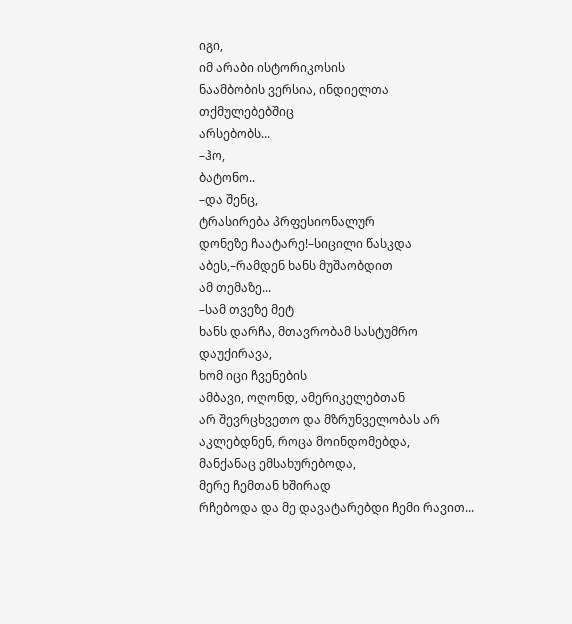იგი,
იმ არაბი ისტორიკოსის
ნაამბობის ვერსია, ინდიელთა თქმულებებშიც
არსებობს...
–ჰო,
ბატონო..
–და შენც,
ტრასირება პრფესიონალურ
დონეზე ჩაატარე!–სიცილი წასკდა აბეს,–რამდენ ხანს მუშაობდით
ამ თემაზე...
–სამ თვეზე მეტ
ხანს დარჩა, მთავრობამ სასტუმრო დაუქირავა,
ხომ იცი ჩვენების
ამბავი, ოღონდ, ამერიკელებთან
არ შევრცხვეთო და მზრუნველობას არ აკლებდნენ, როცა მოინდომებდა,
მანქანაც ემსახურებოდა,
მერე ჩემთან ხშირად
რჩებოდა და მე დავატარებდი ჩემი რავით...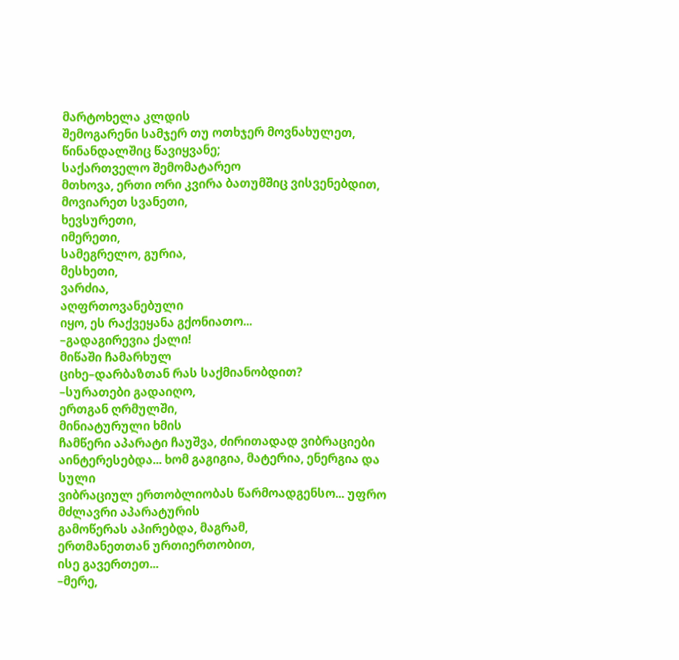მარტოხელა კლდის
შემოგარენი სამჯერ თუ ოთხჯერ მოვნახულეთ,
წინანდალშიც წავიყვანე;
საქართველო შემომატარეო
მთხოვა, ერთი ორი კვირა ბათუმშიც ვისვენებდით,
მოვიარეთ სვანეთი,
ხევსურეთი,
იმერეთი,
სამეგრელო, გურია,
მესხეთი,
ვარძია,
აღფრთოვანებული
იყო, ეს რაქვეყანა გქონიათო...
–გადაგირევია ქალი!
მიწაში ჩამარხულ
ციხე–დარბაზთან რას საქმიანობდით?
–სურათები გადაიღო,
ერთგან ღრმულში,
მინიატურული ხმის
ჩამწერი აპარატი ჩაუშვა, ძირითადად ვიბრაციები
აინტერესებდა... ხომ გაგიგია, მატერია, ენერგია და სული
ვიბრაციულ ერთობლიობას წარმოადგენსო... უფრო მძლავრი აპარატურის
გამოწერას აპირებდა, მაგრამ,
ერთმანეთთან ურთიერთობით,
ისე გავერთეთ...
–მერე,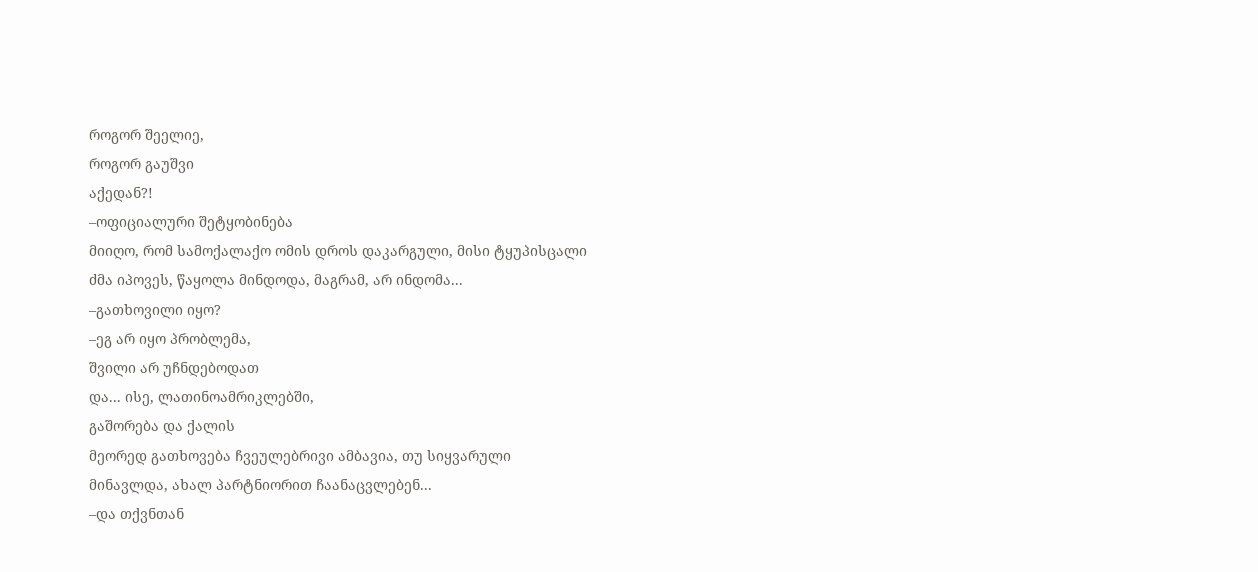როგორ შეელიე,
როგორ გაუშვი
აქედან?!
–ოფიციალური შეტყობინება
მიიღო, რომ სამოქალაქო ომის დროს დაკარგული, მისი ტყუპისცალი
ძმა იპოვეს, წაყოლა მინდოდა, მაგრამ, არ ინდომა...
–გათხოვილი იყო?
–ეგ არ იყო პრობლემა,
შვილი არ უჩნდებოდათ
და... ისე, ლათინოამრიკლებში,
გაშორება და ქალის
მეორედ გათხოვება ჩვეულებრივი ამბავია, თუ სიყვარული
მინავლდა, ახალ პარტნიორით ჩაანაცვლებენ...
–და თქვნთან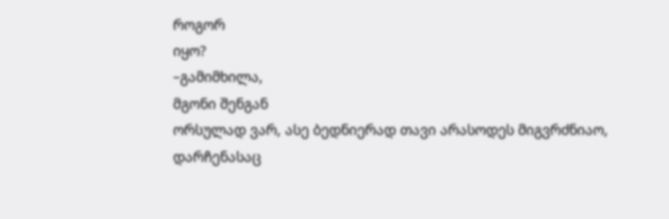როგორ
იყო?
–გამიმხილა,
მგონი შენგან
ორსულად ვარ, ასე ბედნიერად თავი არასოდეს მიგვრძნიაო,
დარჩენასაც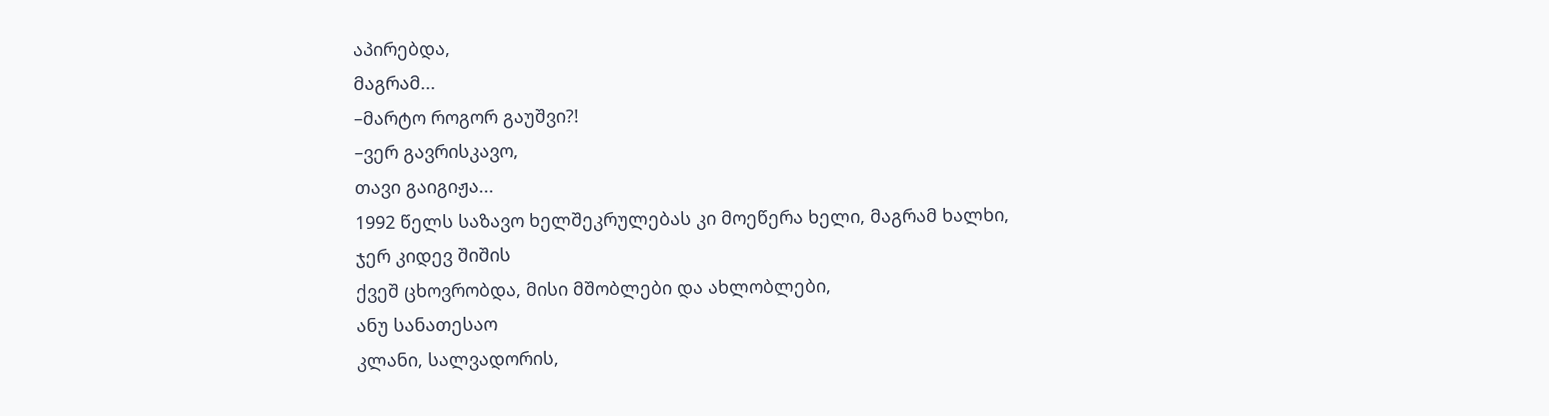აპირებდა,
მაგრამ...
–მარტო როგორ გაუშვი?!
–ვერ გავრისკავო,
თავი გაიგიჟა...
1992 წელს საზავო ხელშეკრულებას კი მოეწერა ხელი, მაგრამ ხალხი,
ჯერ კიდევ შიშის
ქვეშ ცხოვრობდა, მისი მშობლები და ახლობლები,
ანუ სანათესაო
კლანი, სალვადორის,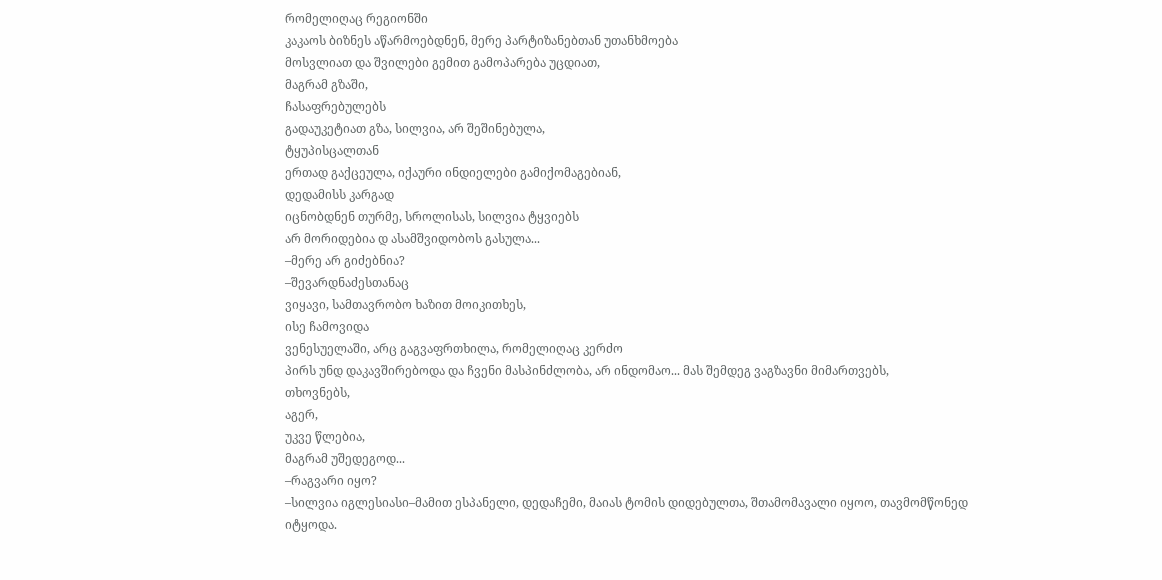რომელიღაც რეგიონში
კაკაოს ბიზნეს აწარმოებდნენ, მერე პარტიზანებთან უთანხმოება
მოსვლიათ და შვილები გემით გამოპარება უცდიათ,
მაგრამ გზაში,
ჩასაფრებულებს
გადაუკეტიათ გზა, სილვია, არ შეშინებულა,
ტყუპისცალთან
ერთად გაქცეულა, იქაური ინდიელები გამიქომაგებიან,
დედამისს კარგად
იცნობდნენ თურმე, სროლისას, სილვია ტყვიებს
არ მორიდებია დ ასამშვიდობოს გასულა...
–მერე არ გიძებნია?
–შევარდნაძესთანაც
ვიყავი, სამთავრობო ხაზით მოიკითხეს,
ისე ჩამოვიდა
ვენესუელაში, არც გაგვაფრთხილა, რომელიღაც კერძო
პირს უნდ დაკავშირებოდა და ჩვენი მასპინძლობა, არ ინდომაო... მას შემდეგ ვაგზავნი მიმართვებს,
თხოვნებს,
აგერ,
უკვე წლებია,
მაგრამ უშედეგოდ...
–რაგვარი იყო?
–სილვია იგლესიასი–მამით ესპანელი, დედაჩემი, მაიას ტომის დიდებულთა, შთამომავალი იყოო, თავმომწონედ იტყოდა.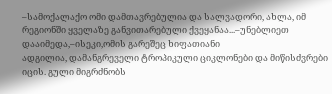–სამოქალაქო ომი დამთავრებულია და სალვადორი, ახლა, იმ რეგიონში ყველაზე განვითარებული ქვეყანაა...–უნებლიეთ
დააიმედა,–ისეკი,ომის გარეშეც ხიფათიანი
ადგილია, დამანგრეველი ტროპიკული ციკლონები და მიწისძვრები იცის. გული მიგრძნობს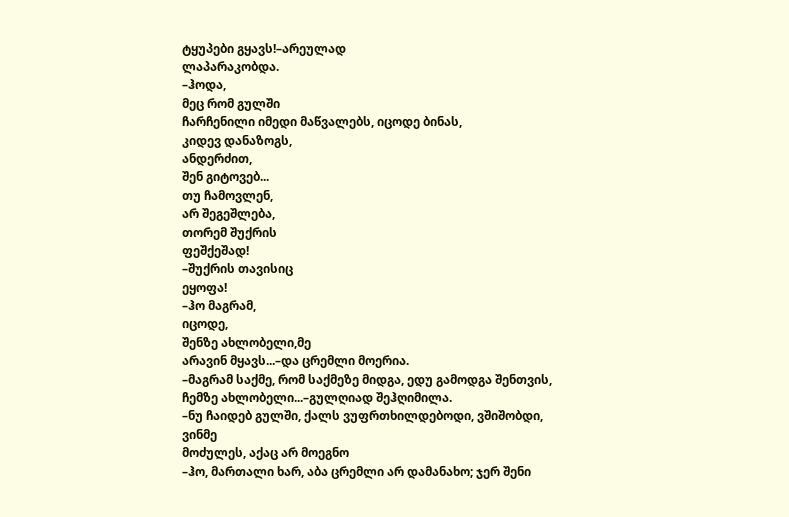ტყუპები გყავს!–არეულად
ლაპარაკობდა.
–ჰოდა,
მეც რომ გულში
ჩარჩენილი იმედი მაწვალებს, იცოდე ბინას,
კიდევ დანაზოგს,
ანდერძით,
შენ გიტოვებ...
თუ ჩამოვლენ,
არ შეგეშლება,
თორემ შუქრის
ფეშქეშად!
–შუქრის თავისიც
ეყოფა!
–ჰო მაგრამ,
იცოდე,
შენზე ახლობელი,მე
არავინ მყავს...–და ცრემლი მოერია.
–მაგრამ საქმე, რომ საქმეზე მიდგა, ედუ გამოდგა შენთვის,
ჩემზე ახლობელი...–გულღიად შეჰღიმილა.
–ნუ ჩაიდებ გულში, ქალს ვუფრთხილდებოდი, ვშიშობდი, ვინმე
მოძულეს, აქაც არ მოეგნო
–ჰო, მართალი ხარ, აბა ცრემლი არ დამანახო; ჯერ შენი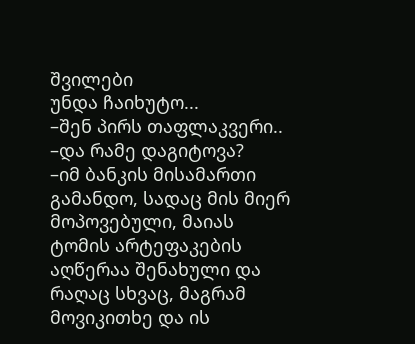შვილები
უნდა ჩაიხუტო...
–შენ პირს თაფლაკვერი..
–და რამე დაგიტოვა?
–იმ ბანკის მისამართი გამანდო, სადაც მის მიერ მოპოვებული, მაიას ტომის არტეფაკების აღწერაა შენახული და რაღაც სხვაც, მაგრამ მოვიკითხე და ის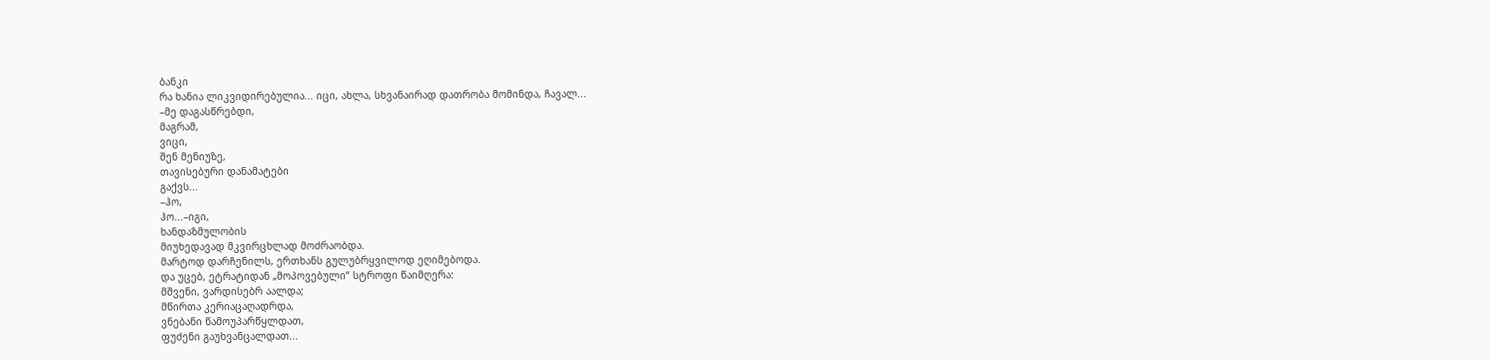ბანკი
რა ხანია ლიკვიდირებულია... იცი, ახლა, სხვანაირად დათრობა მომინდა, ჩავალ...
–მე დაგასწრებდი,
მაგრამ,
ვიცი,
შენ მენიუზე,
თავისებური დანამატები
გაქვს...
–ჰო,
ჰო...–იგი,
ხანდაზმულობის
მიუხედავად მკვირცხლად მოძრაობდა.
მარტოდ დარჩენილს, ერთხანს გულუბრყვილოდ ეღიმებოდა.
და უცებ, ეტრატიდან „მოპოვებული“ სტროფი წაიმღერა:
მშვენი, ვარდისებრ აალდა;
მწირთა კერიაცაღადრდა,
ვნებანი წამოუპარწყლდათ,
ფუძენი გაუხვანცალდათ...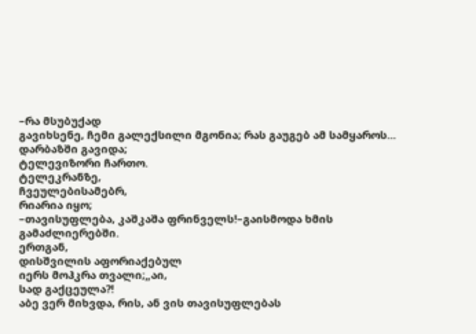–რა მსუბუქად
გავიხსენე, ჩემი გალექსილი მგონია; რას გაუგებ ამ სამყაროს...
დარბაზში გავიდა;
ტელევიზორი ჩართო.
ტელეკრანზე,
ჩვეულებისამებრ,
რიარია იყო;
–თავისუფლება, კაშკაშა ფრინველს!–გაისმოდა ხმის გამაძლიერებში.
ერთგან,
დისშვილის აფორიაქებულ
იერს მოჰკრა თვალი;„აი,
სად გაქცეულა?!
აბე ვერ მიხვდა, რის, ან ვის თავისუფლებას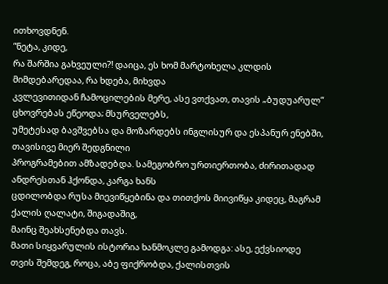ითხოვდნენ.
“ნეტა, კიდე,
რა შარშია გახვეული?! დაიცა, ეს ხომ მარტოხელა კლდის მიმდებარედაა, რა ხდება, მიხვდა
კვლევითიდან ჩამოცილების მერე, ასე ვთქვათ, თავის „ბუდუარულ“ ცხოვრებას ეწეოდა; მსურველებს,
უმეტესად ბავშვებსა და მოზარდებს ინგლისურ და ესპანურ ენებში, თავისივე მიერ შედგნილი
პროგრამებით ამზადებდა. სამეგობრო ურთიერთობა, ძირითადად ანდრესთან ჰქონდა, კარგა ხანს
ცდილობდა რუსა მიევიწყებინა და თითქოს მიივიწყა კიდეც, მაგრამ ქალის ღალატი, შიგადაშიგ,
მაინც შეახსენებდა თავს.
მათი სიყვარულის ისტორია ხანმოკლე გამოდგა: ასე, ექვსიოდე
თვის შემდეგ, როცა, აბე ფიქრობდა, ქალისთვის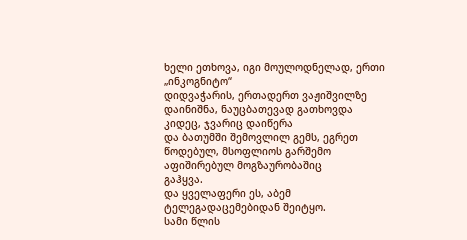ხელი ეთხოვა, იგი მოულოდნელად, ერთი „ინკოგნიტო“
დიდვაჭარის, ერთადერთ ვაჟიშვილზე დაინიშნა, ნაუცბათევად გათხოვდა კიდეც, ჯვარიც დაიწერა
და ბათუმში შემოვლილ გემს, ეგრეთ წოდებულ, მსოფლიოს გარშემო აფიშირებულ მოგზაურობაშიც
გაჰყვა.
და ყველაფერი ეს, აბემ ტელეგადაცემებიდან შეიტყო.
სამი წლის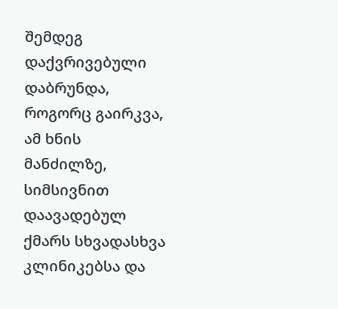შემდეგ დაქვრივებული დაბრუნდა, როგორც გაირკვა,
ამ ხნის მანძილზე,
სიმსივნით დაავადებულ ქმარს სხვადასხვა კლინიკებსა და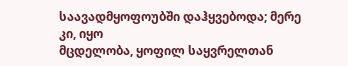საავადმყოფოუბში დაჰყვებოდა; მერე კი, იყო
მცდელობა, ყოფილ საყვრელთან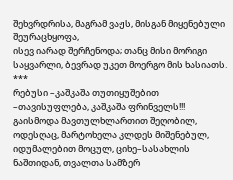შეხვრდრისა, მაგრამ ვაჟს, მისგან მიყენებული შეურაცხყოფა,
ისევ იარად შერჩენოდა; თანც მისი მორიგი საყვარლი, ბევრად უკეთ მოერგო მის ხასიათს.
***
რებუსი –კაშკაშა თუთიყუშებით
–თავისუფლება, კაშკაშა ფრინველს!!!
გაისმოდა მავთულხლართით შეღობილ, ოდესღაც, მარტოხელა კლდეს მიშენებულ, იდუმალებით მოცულ, ციხე–სასახლის ნაშთიდან, თვალთა სამზერ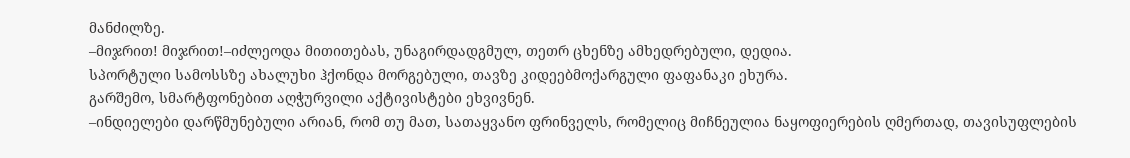მანძილზე.
–მიჯრით! მიჯრით!–იძლეოდა მითითებას, უნაგირდადგმულ, თეთრ ცხენზე ამხედრებული, დედია.
სპორტული სამოსსზე ახალუხი ჰქონდა მორგებული, თავზე კიდეებმოქარგული ფაფანაკი ეხურა.
გარშემო, სმარტფონებით აღჭურვილი აქტივისტები ეხვივნენ.
–ინდიელები დარწმუნებული არიან, რომ თუ მათ, სათაყვანო ფრინველს, რომელიც მიჩნეულია ნაყოფიერების ღმერთად, თავისუფლების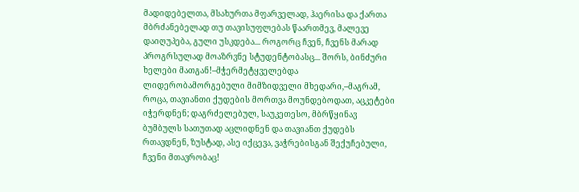მადიდებელთა, მსახურთა მფარველად, ჰაერისა და ქართა მბრძანებელად თუ თავისუფლებას წაართმევ, მალევე დაიღუპება, გული უსკდება... როგორც ჩვენ, ჩვენს მარად პროგრსულად მოაზრვნე სტუდენტობასც... შორს, ბინძური ხელები მათგან!–მჭერმეტყველებდა ლიდერობამორგებული მიმზიდველი მხედარი,–მაგრამ, როცა, თავიანთი ქუდების მორთვა მოუნდებოდათ, აცკეტები იჭერდნენ; დაგრძელებულ, საუკეთესო, მბრწყინავ ბუმბულს სათუთად აცლიდნენ და თავიანთ ქუდებს რთავდნენ, ზუსტად, ასე იქცევა, ვაჭრებისგან შექუჩებული, ჩვენი მთავრობაც!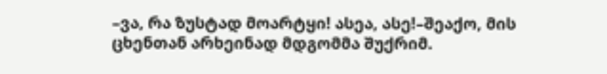–ვა, რა ზუსტად მოარტყი! ასეა, ასე!–შეაქო, მის ცხენთან არხეინად მდგომმა შუქრიმ.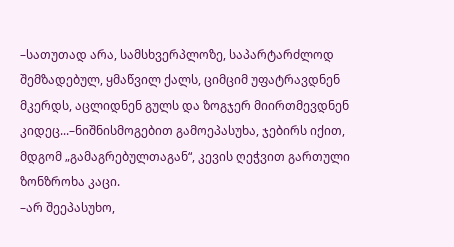–სათუთად არა, სამსხვერპლოზე, საპარტარძლოდ შემზადებულ, ყმაწვილ ქალს, ციმციმ უფატრავდნენ მკერდს, აცლიდნენ გულს და ზოგჯერ მიირთმევდნენ კიდეც...–ნიშნისმოგებით გამოეპასუხა, ჯებირს იქით, მდგომ „გამაგრებულთაგან“, კევის ღეჭვით გართული ზონზროხა კაცი.
–არ შეეპასუხო,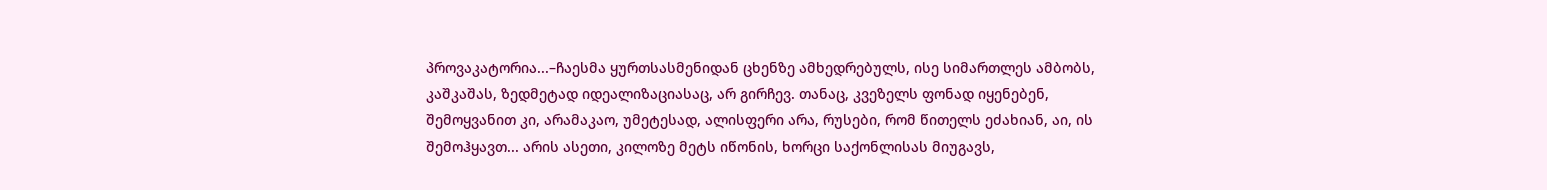პროვაკატორია...–ჩაესმა ყურთსასმენიდან ცხენზე ამხედრებულს, ისე სიმართლეს ამბობს, კაშკაშას, ზედმეტად იდეალიზაციასაც, არ გირჩევ. თანაც, კვეზელს ფონად იყენებენ, შემოყვანით კი, არამაკაო, უმეტესად, ალისფერი არა, რუსები, რომ წითელს ეძახიან, აი, ის შემოჰყავთ... არის ასეთი, კილოზე მეტს იწონის, ხორცი საქონლისას მიუგავს,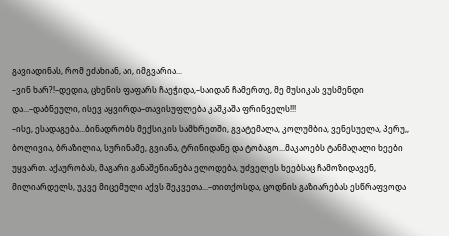გავიადინას, რომ ეძახიან, აი, იმგვარია...
–ვინ ხარ?!–დედია, ცხენის ფაფარს ჩაეჭიდა,–საიდან ჩამერთე, მე მუსიკას ვუსმენდი და...–დაბნეული, ისევ აყვირდა–თავისუფლება კაშკაშა ფრინველს!!!
–ისე, ესადაგება...ბინადრობს მექსიკის სამხრეთში, გვატემალა, კოლუმბია, ვენესუელა, პერუ,, ბოლივია, ბრაზილია, სურინამე, გვიანა, ტრინიდანე და ტობაგო...მაკაოებს ტანმაღალი ხეები უყვართ. აქაურობას, მაგარი განაშენიანება ელოდება, უძველეს ხეებსაც ჩამოზიდავენ, მილიარდელს, უკვე მიცემული აქვს შეკვეთა...–თითქოსდა, ცოდნის გაზიარებას ესწრაფვოდა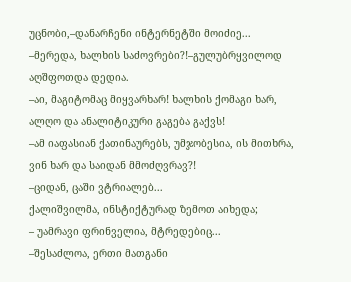უცნობი,–დანარჩენი ინტერნეტში მოიძიე...
–მერედა, ხალხის საძოვრები?!–გულუბრყვილოდ აღშფოთდა დედია.
–აი, მაგიტომაც მიყვარხარ! ხალხის ქომაგი ხარ, ალღო და ანალიტიკური გაგება გაქვს!
–ამ იაფასიან ქათინაურებს, უმჯობესია, ის მითხრა, ვინ ხარ და საიდან მმოძღვრავ?!
–ციდან, ცაში ვტრიალებ...
ქალიშვილმა, ინსტიქტურად ზემოთ აიხედა;
– უამრავი ფრინველია, მტრედებიც...
–შესაძლოა, ერთი მათგანი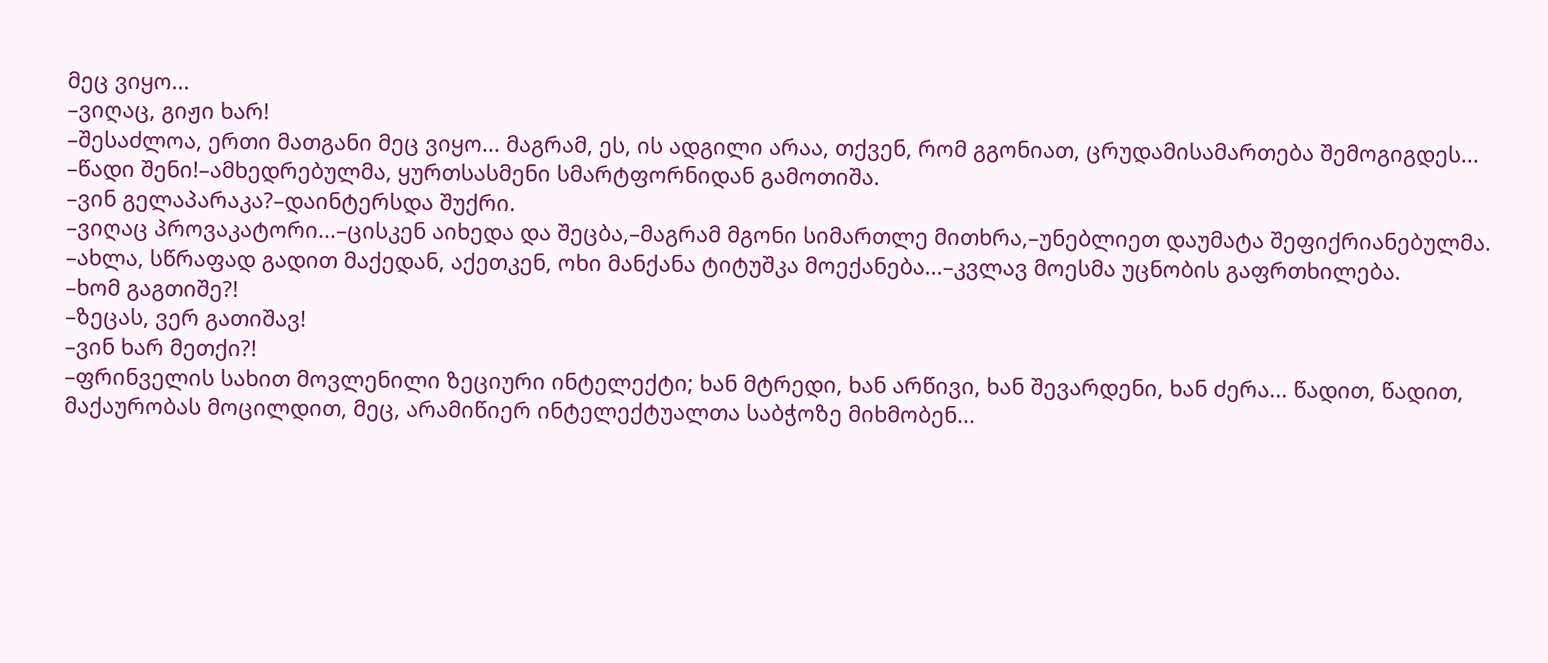მეც ვიყო...
–ვიღაც, გიჟი ხარ!
–შესაძლოა, ერთი მათგანი მეც ვიყო... მაგრამ, ეს, ის ადგილი არაა, თქვენ, რომ გგონიათ, ცრუდამისამართება შემოგიგდეს...
–წადი შენი!–ამხედრებულმა, ყურთსასმენი სმარტფორნიდან გამოთიშა.
–ვინ გელაპარაკა?–დაინტერსდა შუქრი.
–ვიღაც პროვაკატორი...–ცისკენ აიხედა და შეცბა,–მაგრამ მგონი სიმართლე მითხრა,–უნებლიეთ დაუმატა შეფიქრიანებულმა.
–ახლა, სწრაფად გადით მაქედან, აქეთკენ, ოხი მანქანა ტიტუშკა მოექანება...–კვლავ მოესმა უცნობის გაფრთხილება.
–ხომ გაგთიშე?!
–ზეცას, ვერ გათიშავ!
–ვინ ხარ მეთქი?!
–ფრინველის სახით მოვლენილი ზეციური ინტელექტი; ხან მტრედი, ხან არწივი, ხან შევარდენი, ხან ძერა... წადით, წადით, მაქაურობას მოცილდით, მეც, არამიწიერ ინტელექტუალთა საბჭოზე მიხმობენ...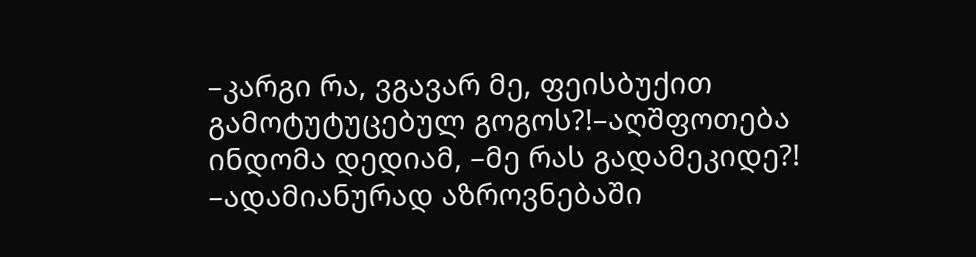–კარგი რა, ვგავარ მე, ფეისბუქით გამოტუტუცებულ გოგოს?!–აღშფოთება ინდომა დედიამ, –მე რას გადამეკიდე?!
–ადამიანურად აზროვნებაში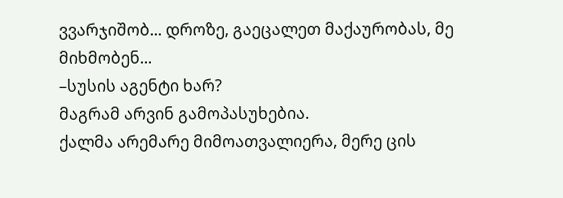ვვარჯიშობ... დროზე, გაეცალეთ მაქაურობას, მე მიხმობენ...
–სუსის აგენტი ხარ?
მაგრამ არვინ გამოპასუხებია.
ქალმა არემარე მიმოათვალიერა, მერე ცის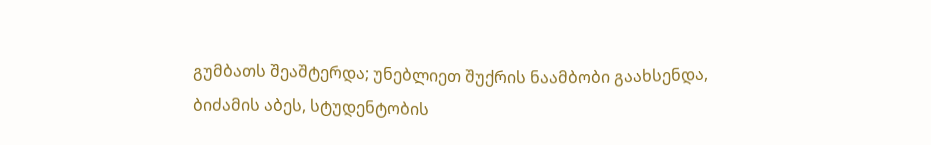გუმბათს შეაშტერდა; უნებლიეთ შუქრის ნაამბობი გაახსენდა, ბიძამის აბეს, სტუდენტობის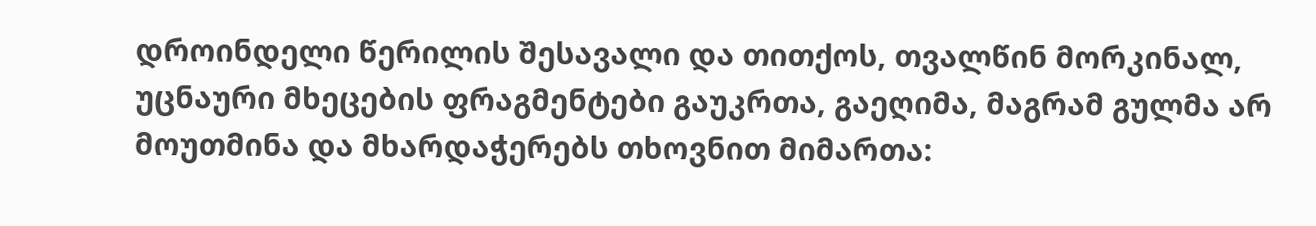დროინდელი წერილის შესავალი და თითქოს, თვალწინ მორკინალ, უცნაური მხეცების ფრაგმენტები გაუკრთა, გაეღიმა, მაგრამ გულმა არ მოუთმინა და მხარდაჭერებს თხოვნით მიმართა: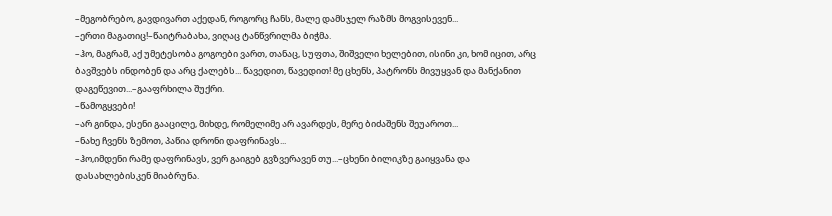–მეგობრებო, გავდივართ აქედან, როგორც ჩანს, მალე დამსჯელ რაზმს მოგვისევენ...
–ერთი მაგათიც!–წაიტრაბახა, ვიღაც ტანწვრილმა ბიჭმა.
–ჰო, მაგრამ, აქ უმეტესობა გოგოები ვართ, თანაც, სუფთა, შიშველი ხელებით, ისინი კი, ხომ იცით, არც ბავშვებს ინდობენ და არც ქალებს... წავედით, წავედით! მე ცხენს, პატრონს მივუყვან და მანქანით დაგეწევით...–გააფრხილა შუქრი.
–წამოგყვები!
–არ გინდა, ესენი გააცილე, მიხდე, რომელიმე არ ავარდეს, მერე ბიძაშენს შეუაროთ...
–ნახე ჩვენს ზემოთ, პაწია დრონი დაფრინავს...
–ჰო,იმდენი რამე დაფრინავს, ვერ გაიგებ გვზვერავენ თუ...–ცხენი ბილიკზე გაიყვანა და დასახლებისკენ მიაბრუნა.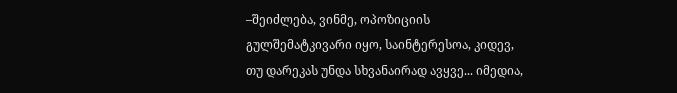–შეიძლება, ვინმე, ოპოზიციის გულშემატკივარი იყო, საინტერესოა, კიდევ, თუ დარეკას უნდა სხვანაირად ავყვე... იმედია,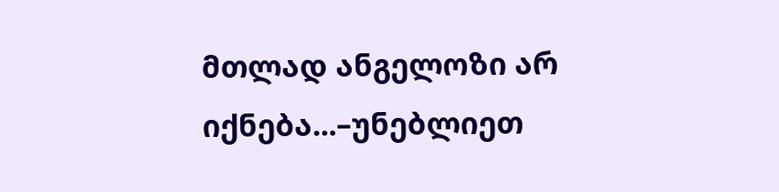მთლად ანგელოზი არ იქნება...–უნებლიეთ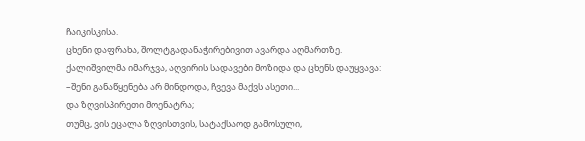ჩაიკისკისა.
ცხენი დაფრახა, შოლტგადანაჭირებივით ავარდა აღმართზე.
ქალიშვილმა იმარჯვა, აღვირის სადავები მოზიდა და ცხენს დაუყვავა:
–შენი განაწყენება არ მინდოდა, ჩვევა მაქვს ასეთი...
და ზღვისპირეთი მოენატრა;
თუმც, ვის ეცალა ზღვისთვის, სატაქსაოდ გამოსული,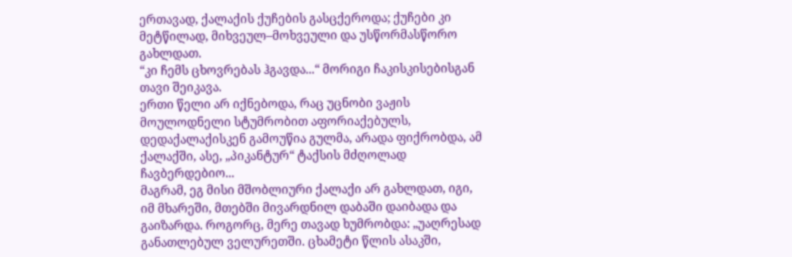ერთავად, ქალაქის ქუჩების გასცქეროდა; ქუჩები კი მეტწილად, მიხვეულ–მოხვეული და უსწორმასწორო გახლდათ.
“კი ჩემს ცხოვრებას ჰგავდა...“ მორიგი ჩაკისკისებისგან თავი შეიკავა.
ერთი წელი არ იქნებოდა, რაც უცნობი ვაჟის მოულოდნელი სტუმრობით აფორიაქებულს, დედაქალაქისკენ გამოუწია გულმა, არადა ფიქრობდა, ამ ქალაქში, ასე, „პიკანტურ“ ტაქსის მძღოლად ჩავბერდებიო...
მაგრამ, ეგ მისი მშობლიური ქალაქი არ გახლდათ, იგი, იმ მხარეში, მთებში მივარდნილ დაბაში დაიბადა და გაიზარდა. როგორც, მერე თავად ხუმრობდა: „უაღრესად განათლებულ ველურეთში. ცხამეტი წლის ასაკში,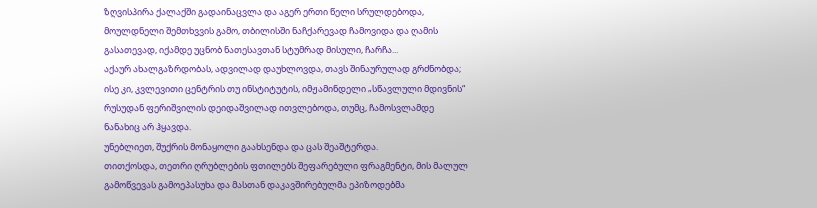ზღვისპირა ქალაქში გადაინაცვლა და აგერ ერთი წელი სრულდებოდა, მოულდნელი შემთხვვის გამო, თბილისში ნაჩქარევად ჩამოვიდა და ღამის გასათევად, იქამდე უცნობ ნათესავთან სტუმრად მისული, ჩარჩა...
აქაურ ახალგაზრდობას, ადვილად დაუხლოვდა, თავს შინაურულად გრძნობდა; ისე კი, კვლევითი ცენტრის თუ ინსტიტუტის, იმჟამინდელი „სწავლული მდივნის“ რუსუდან ფერიშვილის დეიდაშვილად ითვლებოდა, თუმც, ჩამოსვლამდე ნანახიც არ ჰყავდა.
უნებლიეთ, შუქრის მონაყოლი გაახსენდა და ცას შეაშტერდა.
თითქოსდა, თეთრი ღრუბლების ფთილებს შეფარებული ფრაგმენტი, მის მალულ გამოწვევას გამოეპასუხა და მასთან დაკავშირებულმა ეპიზოდებმა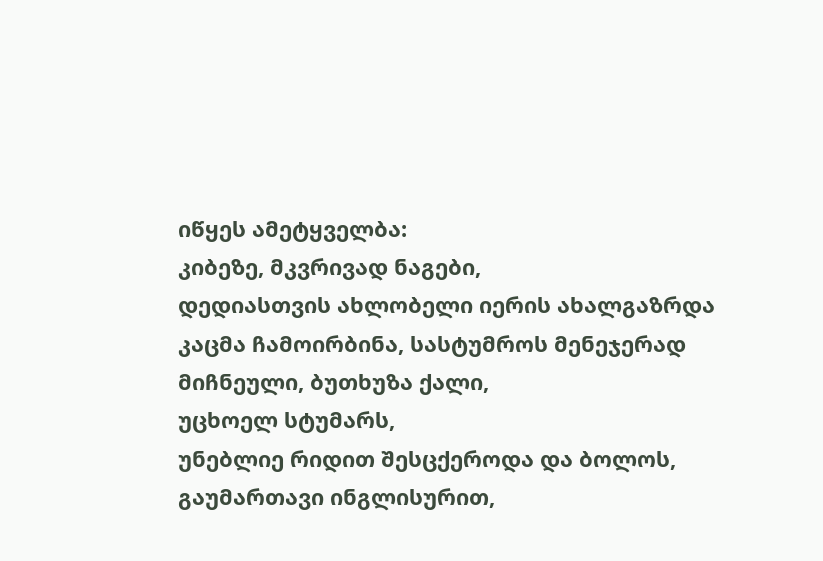იწყეს ამეტყველბა:
კიბეზე, მკვრივად ნაგები,
დედიასთვის ახლობელი იერის ახალგაზრდა კაცმა ჩამოირბინა, სასტუმროს მენეჯერად მიჩნეული, ბუთხუზა ქალი,
უცხოელ სტუმარს,
უნებლიე რიდით შესცქეროდა და ბოლოს, გაუმართავი ინგლისურით,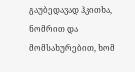გაუბედავად ჰკითხა,
ნომრით და მომსახურებით, ხომ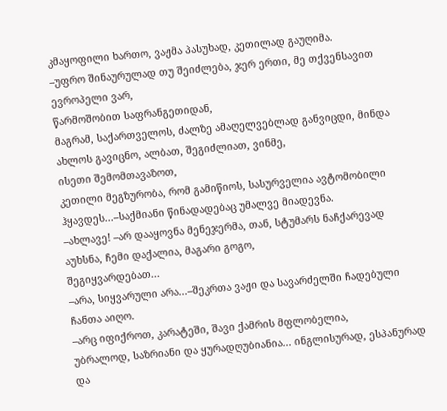კმაყოფილი ხართო, ვაჟმა პასუხად, კეთილად გაუღიმა.
–უფრო შინაურულად თუ შეიძლება, ჯერ ერთი, მე თქვენსავით ევროპელი ვარ,
წარმოშობით საფრანგეთიდან,
მაგრამ, საქართველოს, ძალზე ამაღელვებლად განვიცდი, მინდა ახლოს გავიცნო, ალბათ, შეგიძლიათ, ვინმე,
ისეთი შემომთავაზოთ,
კეთილი მეგზურობა, რომ გამიწიოს, სასურველია ავტომობილი ჰყავდეს...–საქმიანი წინადადებაც უმალვე მიადევნა.
–ახლავე! –არ დააყოვნა მენეჯერმა, თან, სტუმარს ნაჩქარევად აუხსნა, ჩემი დაქალია, მაგარი გოგო,
შეგიყვარდებათ...
–არა, სიყვარული არა...–შეკრთა ვაჟი და სავარძელში ჩადებული ჩანთა აიღო.
–არც იფიქროთ, კარატეში, შავი ქამრის მფლობელია,
უბრალოდ, საზრიანი და ყურადღუბიანია... ინგლისურად, ესპანურად და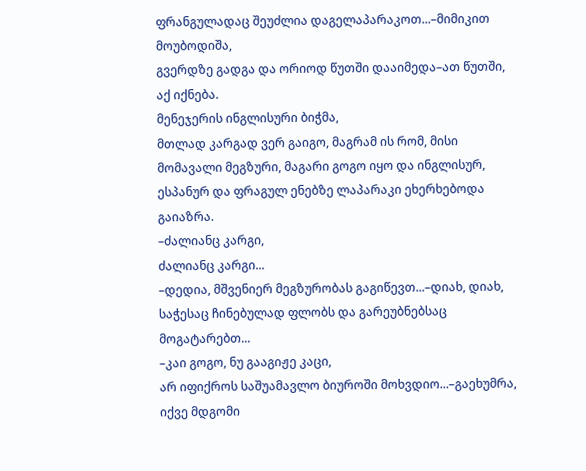ფრანგულადაც შეუძლია დაგელაპარაკოთ...–მიმიკით მოუბოდიშა,
გვერდზე გადგა და ორიოდ წუთში დააიმედა–ათ წუთში, აქ იქნება.
მენეჯერის ინგლისური ბიჭმა,
მთლად კარგად ვერ გაიგო, მაგრამ ის რომ, მისი მომავალი მეგზური, მაგარი გოგო იყო და ინგლისურ, ესპანურ და ფრაგულ ენებზე ლაპარაკი ეხერხებოდა გაიაზრა.
–ძალიანც კარგი,
ძალიანც კარგი...
–დედია, მშვენიერ მეგზურობას გაგიწევთ...–დიახ, დიახ, საჭესაც ჩინებულად ფლობს და გარეუბნებსაც მოგატარებთ...
–კაი გოგო, ნუ გააგიჟე კაცი,
არ იფიქროს საშუამავლო ბიუროში მოხვდიო...–გაეხუმრა, იქვე მდგომი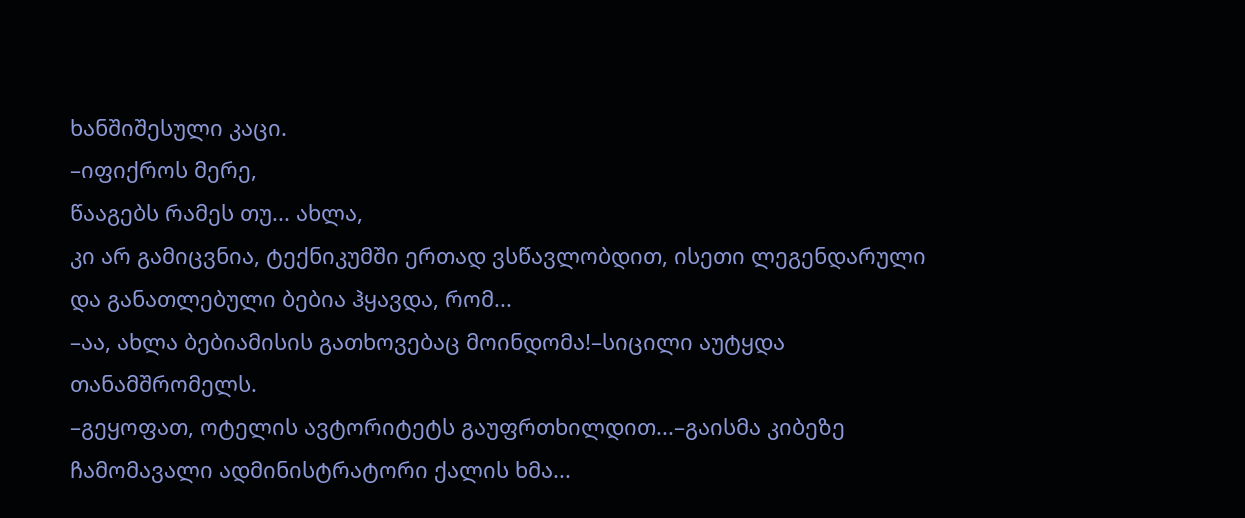ხანშიშესული კაცი.
–იფიქროს მერე,
წააგებს რამეს თუ... ახლა,
კი არ გამიცვნია, ტექნიკუმში ერთად ვსწავლობდით, ისეთი ლეგენდარული და განათლებული ბებია ჰყავდა, რომ...
–აა, ახლა ბებიამისის გათხოვებაც მოინდომა!–სიცილი აუტყდა თანამშრომელს.
–გეყოფათ, ოტელის ავტორიტეტს გაუფრთხილდით...–გაისმა კიბეზე ჩამომავალი ადმინისტრატორი ქალის ხმა...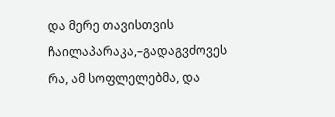და მერე თავისთვის ჩაილაპარაკა,–გადაგვძოვეს რა, ამ სოფლელებმა, და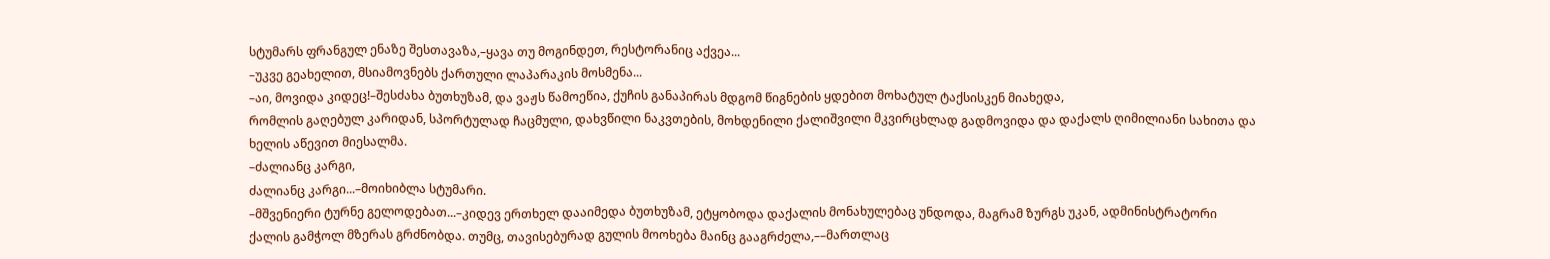სტუმარს ფრანგულ ენაზე შესთავაზა,–ყავა თუ მოგინდეთ, რესტორანიც აქვეა...
–უკვე გეახელით, მსიამოვნებს ქართული ლაპარაკის მოსმენა...
–აი, მოვიდა კიდეც!–შესძახა ბუთხუზამ, და ვაჟს წამოეწია, ქუჩის განაპირას მდგომ წიგნების ყდებით მოხატულ ტაქსისკენ მიახედა,
რომლის გაღებულ კარიდან, სპორტულად ჩაცმული, დახვწილი ნაკვთების, მოხდენილი ქალიშვილი მკვირცხლად გადმოვიდა და დაქალს ღიმილიანი სახითა და ხელის აწევით მიესალმა.
–ძალიანც კარგი,
ძალიანც კარგი...–მოიხიბლა სტუმარი.
–მშვენიერი ტურნე გელოდებათ...–კიდევ ერთხელ დააიმედა ბუთხუზამ, ეტყობოდა დაქალის მონახულებაც უნდოდა, მაგრამ ზურგს უკან, ადმინისტრატორი ქალის გამჭოლ მზერას გრძნობდა. თუმც, თავისებურად გულის მოოხება მაინც გააგრძელა,––მართლაც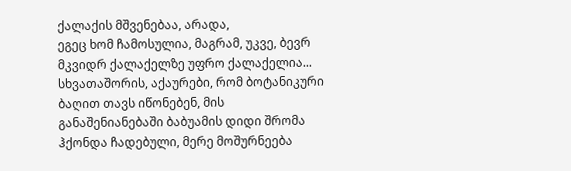ქალაქის მშვენებაა, არადა,
ეგეც ხომ ჩამოსულია, მაგრამ, უკვე, ბევრ მკვიდრ ქალაქელზე უფრო ქალაქელია... სხვათაშორის, აქაურები, რომ ბოტანიკური ბაღით თავს იწონებენ, მის განაშენიანებაში ბაბუამის დიდი შრომა ჰქონდა ჩადებული, მერე მოშურნეება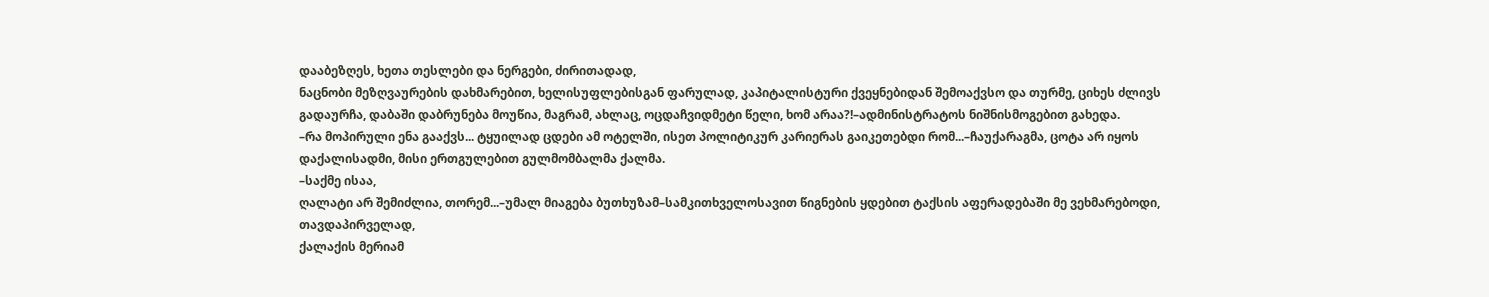დააბეზღეს, ხეთა თესლები და ნერგები, ძირითადად,
ნაცნობი მეზღვაურების დახმარებით, ხელისუფლებისგან ფარულად, კაპიტალისტური ქვეყნებიდან შემოაქვსო და თურმე, ციხეს ძლივს გადაურჩა, დაბაში დაბრუნება მოუწია, მაგრამ, ახლაც, ოცდაჩვიდმეტი წელი, ხომ არაა?!–ადმინისტრატოს ნიშნისმოგებით გახედა.
–რა მოპირული ენა გააქვს... ტყუილად ცდები ამ ოტელში, ისეთ პოლიტიკურ კარიერას გაიკეთებდი რომ...–ჩაუქარაგმა, ცოტა არ იყოს დაქალისადმი, მისი ერთგულებით გულმომბალმა ქალმა.
–საქმე ისაა,
ღალატი არ შემიძლია, თორემ...–უმალ მიაგება ბუთხუზამ–სამკითხველოსავით წიგნების ყდებით ტაქსის აფერადებაში მე ვეხმარებოდი, თავდაპირველად,
ქალაქის მერიამ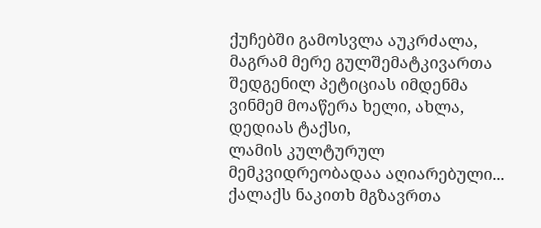ქუჩებში გამოსვლა აუკრძალა,
მაგრამ მერე გულშემატკივართა შედგენილ პეტიციას იმდენმა ვინმემ მოაწერა ხელი, ახლა,
დედიას ტაქსი,
ლამის კულტურულ მემკვიდრეობადაა აღიარებული...
ქალაქს ნაკითხ მგზავრთა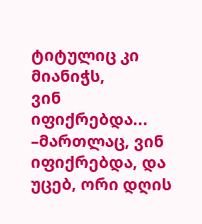ტიტულიც კი მიანიჭს,
ვინ იფიქრებდა...
–მართლაც, ვინ იფიქრებდა, და უცებ, ორი დღის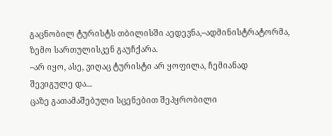გაცნობილ ტურისტს თბილისში აედევნა,–ადმინისტრატორმა, ზემო სართულისკენ გაუჩქარა.
–არ იყო, ასე, ვიღაც ტურისტი არ ყოფილა, ჩემიანად შევიგულე და...
ცაზე გათამაშებული სცენებით შეპყრობილი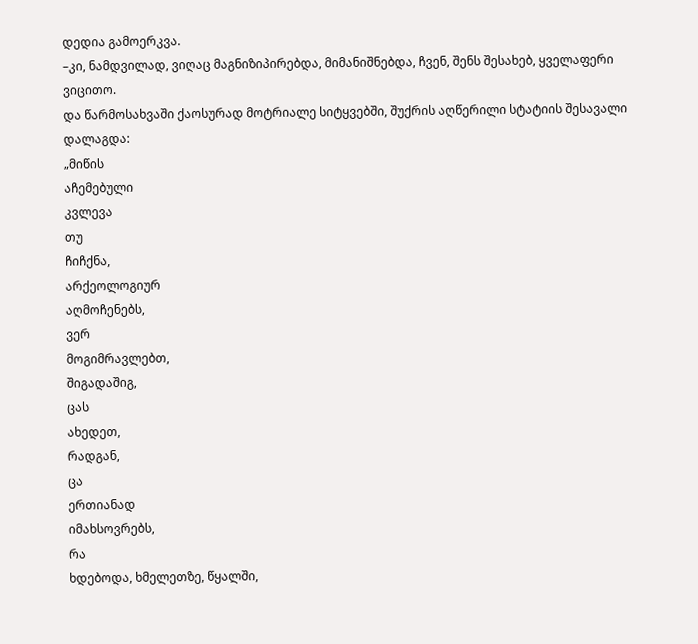დედია გამოერკვა.
–კი, ნამდვილად, ვიღაც მაგნიზიპირებდა, მიმანიშნებდა, ჩვენ, შენს შესახებ, ყველაფერი ვიცითო.
და წარმოსახვაში ქაოსურად მოტრიალე სიტყვებში, შუქრის აღწერილი სტატიის შესავალი დალაგდა:
„მიწის
აჩემებული
კვლევა
თუ
ჩიჩქნა,
არქეოლოგიურ
აღმოჩენებს,
ვერ
მოგიმრავლებთ,
შიგადაშიგ,
ცას
ახედეთ,
რადგან,
ცა
ერთიანად
იმახსოვრებს,
რა
ხდებოდა, ხმელეთზე, წყალში,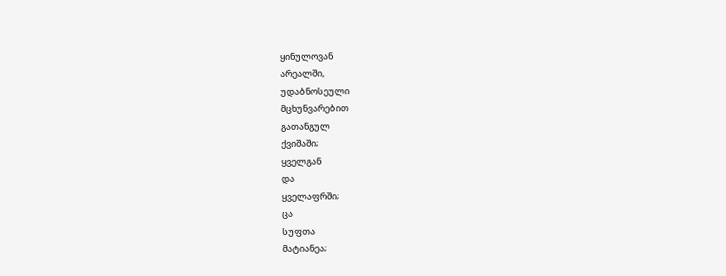ყინულოვან
არეალში,
უდაბნოსეული
მცხუნვარებით
გათანგულ
ქვიშაში;
ყველგან
და
ყველაფრში;
ცა
სუფთა
მატიანეა;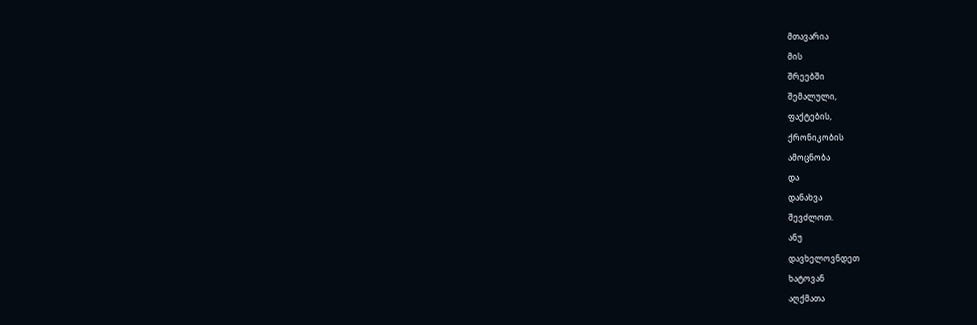მთავარია
მის
შრეებში
შემალული,
ფაქტების,
ქრონიკობის
ამოცნობა
და
დანახვა
შევძლოთ.
ანუ
დავხელოვნდეთ
ხატოვან
აღქმათა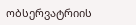ობსერვატრიის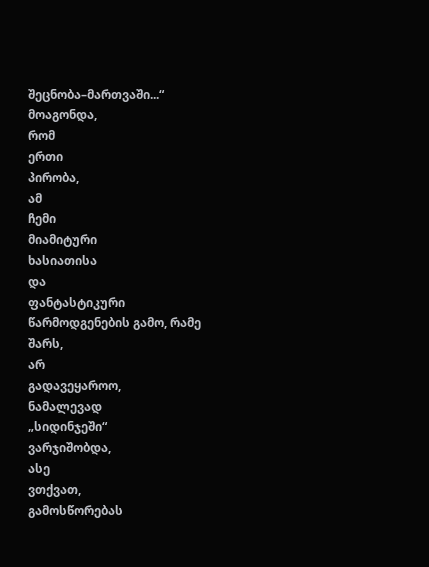შეცნობა–მართვაში...“
მოაგონდა,
რომ
ერთი
პირობა,
ამ
ჩემი
მიამიტური
ხასიათისა
და
ფანტასტიკური
წარმოდგენების გამო, რამე
შარს,
არ
გადავეყაროო,
ნამალევად
„სიდინჯეში“
ვარჯიშობდა,
ასე
ვთქვათ,
გამოსწორებას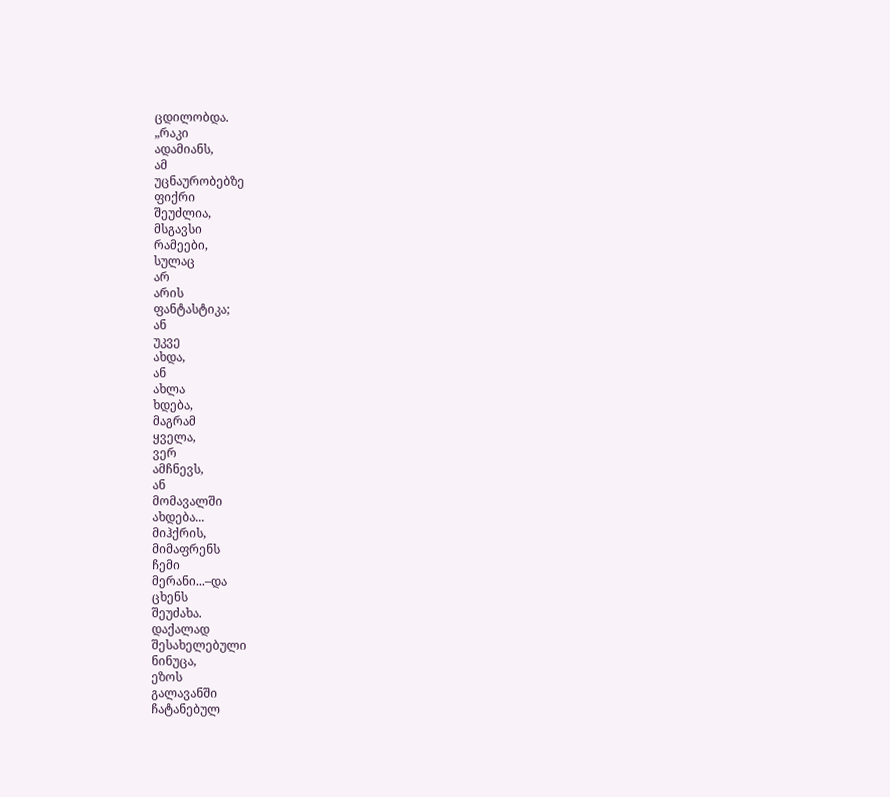ცდილობდა.
„რაკი
ადამიანს,
ამ
უცნაურობებზე
ფიქრი
შეუძლია,
მსგავსი
რამეები,
სულაც
არ
არის
ფანტასტიკა;
ან
უკვე
ახდა,
ან
ახლა
ხდება,
მაგრამ
ყველა,
ვერ
ამჩნევს,
ან
მომავალში
ახდება...
მიჰქრის,
მიმაფრენს
ჩემი
მერანი...–და
ცხენს
შეუძახა.
დაქალად
შესახელებული
ნინუცა,
ეზოს
გალავანში
ჩატანებულ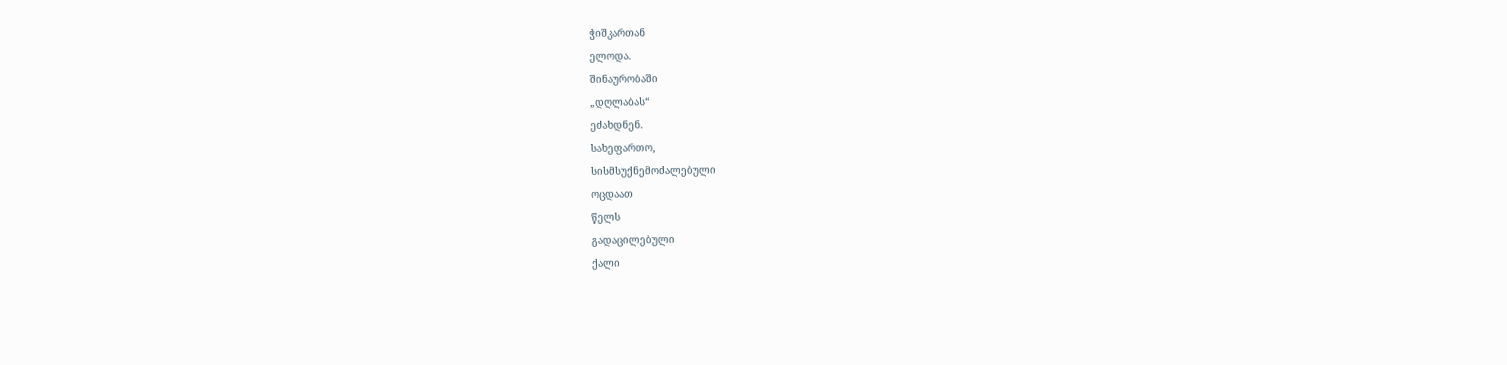ჭიშკართან
ელოდა.
შინაურობაში
„დღლაბას“
ეძახდნენ.
სახეფართო,
სისმსუქნემოძალებული
ოცდაათ
წელს
გადაცილებული
ქალი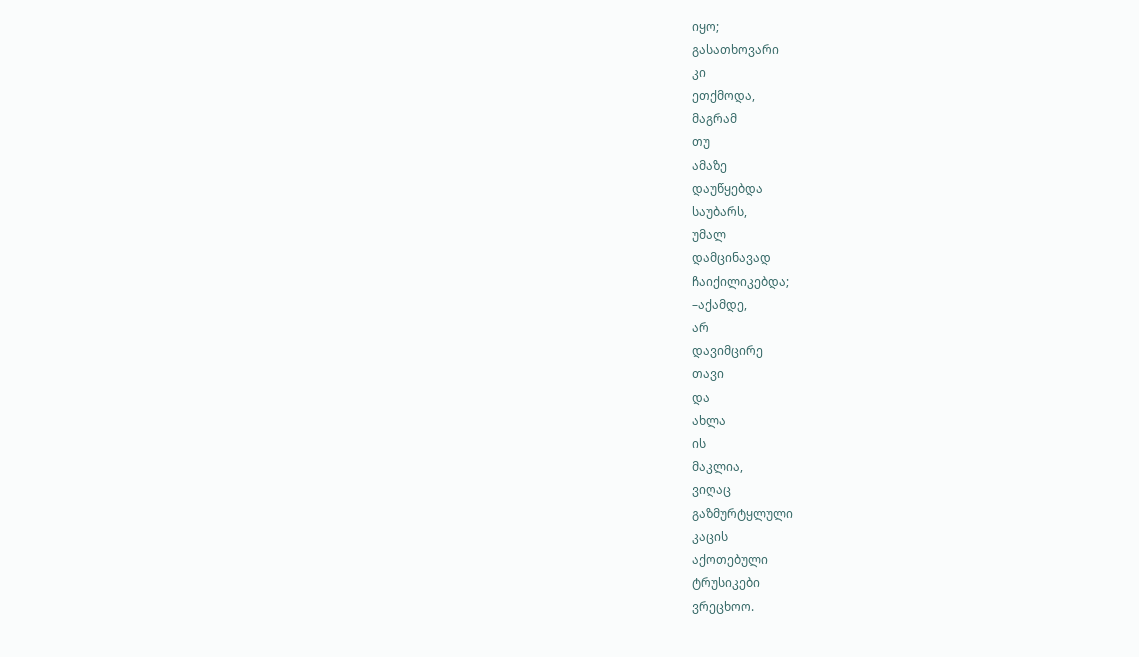იყო;
გასათხოვარი
კი
ეთქმოდა,
მაგრამ
თუ
ამაზე
დაუწყებდა
საუბარს,
უმალ
დამცინავად
ჩაიქილიკებდა;
–აქამდე,
არ
დავიმცირე
თავი
და
ახლა
ის
მაკლია,
ვიღაც
გაზმურტყლული
კაცის
აქოთებული
ტრუსიკები
ვრეცხოო.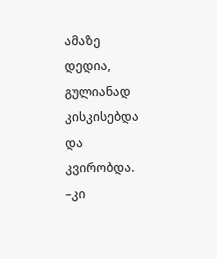ამაზე
დედია,
გულიანად
კისკისებდა
და
კვირობდა.
–კი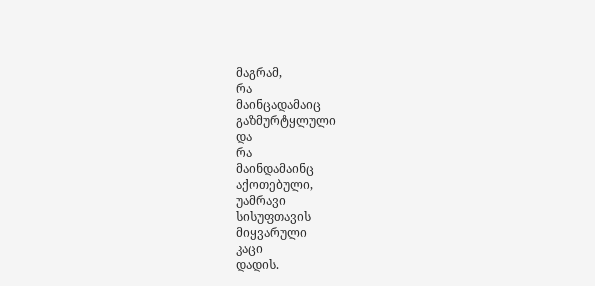მაგრამ,
რა
მაინცადამაიც
გაზმურტყლული
და
რა
მაინდამაინც
აქოთებული,
უამრავი
სისუფთავის
მიყვარული
კაცი
დადის.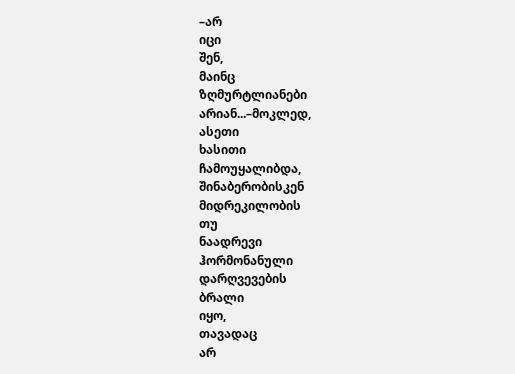–არ
იცი
შენ,
მაინც
ზღმურტლიანები
არიან...–მოკლედ,
ასეთი
ხასითი
ჩამოუყალიბდა,
შინაბერობისკენ
მიდრეკილობის
თუ
ნაადრევი
ჰორმონანული
დარღვევების
ბრალი
იყო,
თავადაც
არ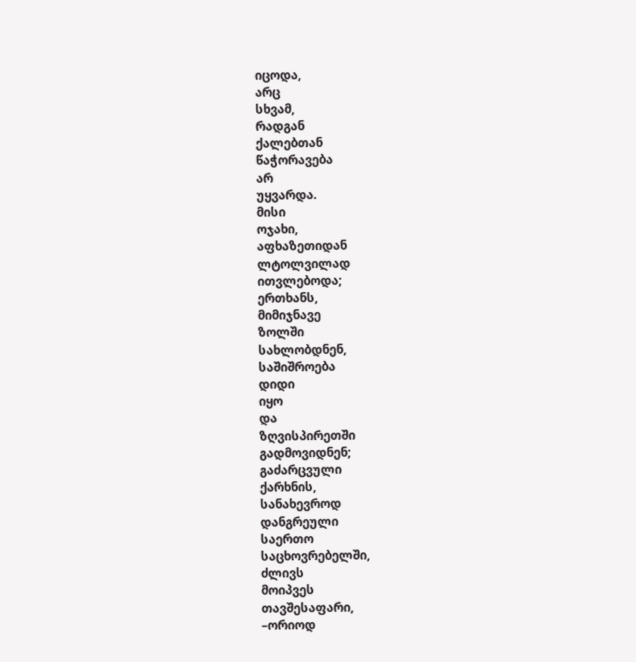იცოდა,
არც
სხვამ,
რადგან
ქალებთან
წაჭორავება
არ
უყვარდა.
მისი
ოჯახი,
აფხაზეთიდან
ლტოლვილად
ითვლებოდა;
ერთხანს,
მიმიჯნავე
ზოლში
სახლობდნენ,
საშიშროება
დიდი
იყო
და
ზღვისპირეთში
გადმოვიდნენ;
გაძარცვული
ქარხნის,
სანახევროდ
დანგრეული
საერთო
საცხოვრებელში,
ძლივს
მოიპვეს
თავშესაფარი,
–ორიოდ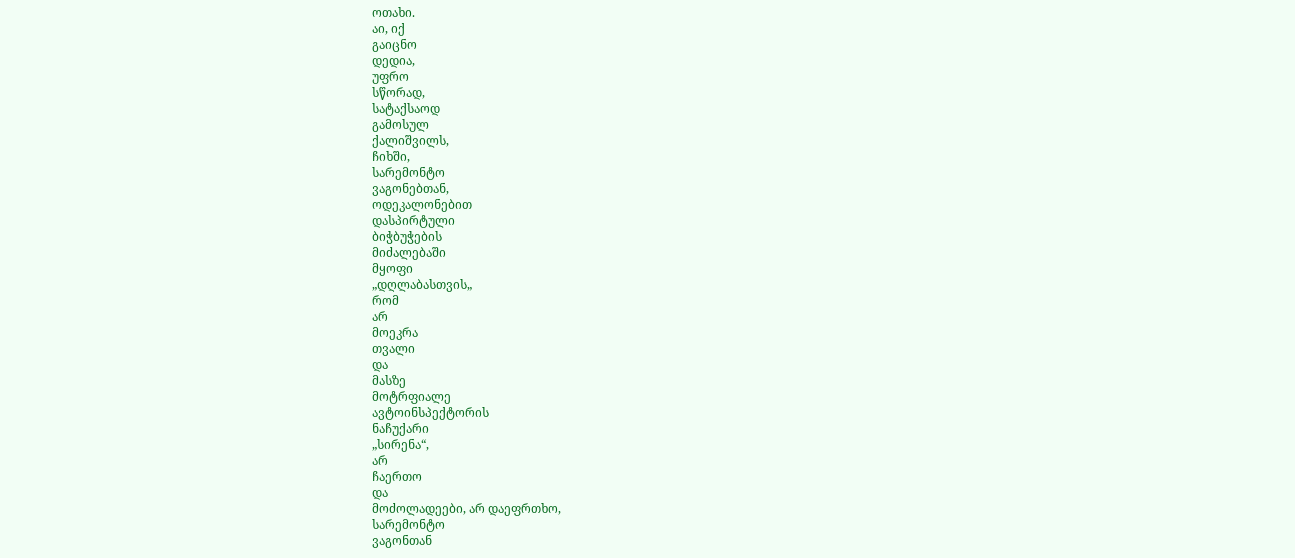ოთახი.
აი, იქ
გაიცნო
დედია,
უფრო
სწორად,
სატაქსაოდ
გამოსულ
ქალიშვილს,
ჩიხში,
სარემონტო
ვაგონებთან,
ოდეკალონებით
დასპირტული
ბიჭბუჭების
მიძალებაში
მყოფი
„დღლაბასთვის„
რომ
არ
მოეკრა
თვალი
და
მასზე
მოტრფიალე
ავტოინსპექტორის
ნაჩუქარი
„სირენა“,
არ
ჩაერთო
და
მოძოლადეები, არ დაეფრთხო,
სარემონტო
ვაგონთან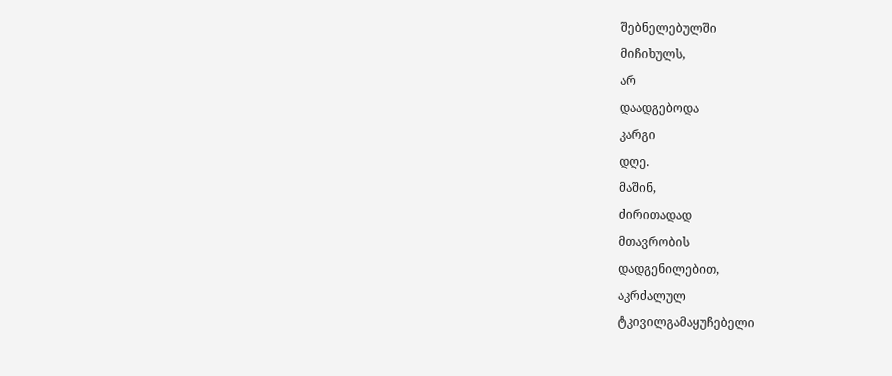შებნელებულში
მიჩიხულს,
არ
დაადგებოდა
კარგი
დღე.
მაშინ,
ძირითადად
მთავრობის
დადგენილებით,
აკრძალულ
ტკივილგამაყუჩებელი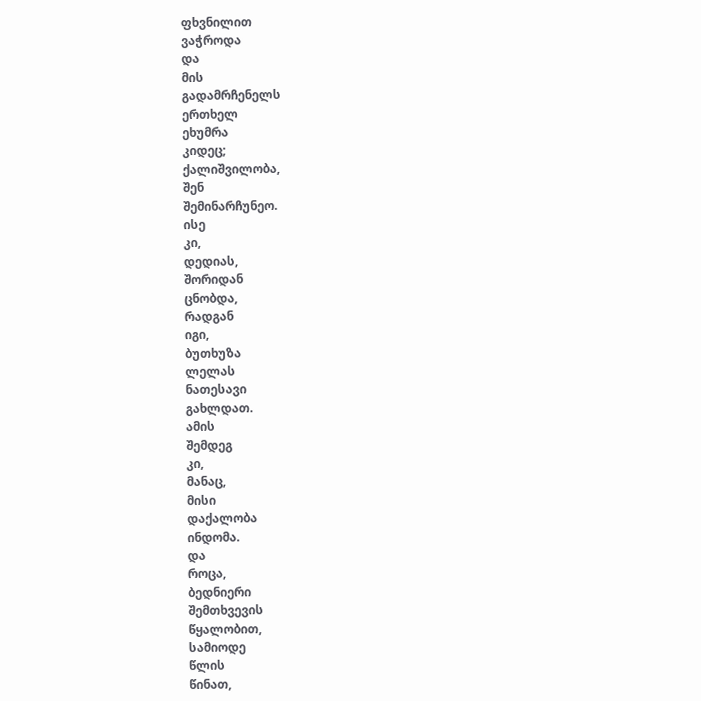ფხვნილით
ვაჭროდა
და
მის
გადამრჩენელს
ერთხელ
ეხუმრა
კიდეც;
ქალიშვილობა,
შენ
შემინარჩუნეო.
ისე
კი,
დედიას,
შორიდან
ცნობდა,
რადგან
იგი,
ბუთხუზა
ლელას
ნათესავი
გახლდათ.
ამის
შემდეგ
კი,
მანაც,
მისი
დაქალობა
ინდომა.
და
როცა,
ბედნიერი
შემთხვევის
წყალობით,
სამიოდე
წლის
წინათ,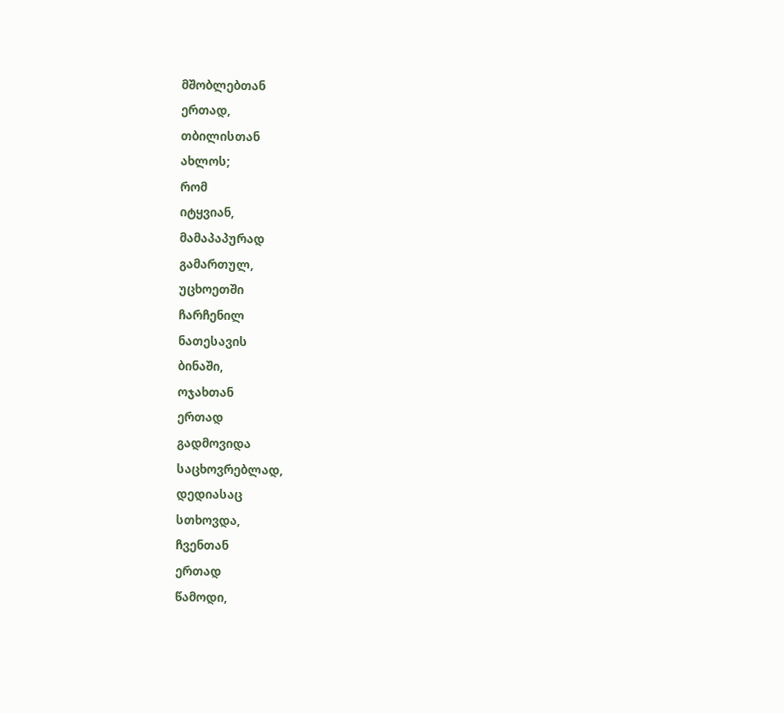მშობლებთან
ერთად,
თბილისთან
ახლოს;
რომ
იტყვიან,
მამაპაპურად
გამართულ,
უცხოეთში
ჩარჩენილ
ნათესავის
ბინაში,
ოჯახთან
ერთად
გადმოვიდა
საცხოვრებლად,
დედიასაც
სთხოვდა,
ჩვენთან
ერთად
წამოდი,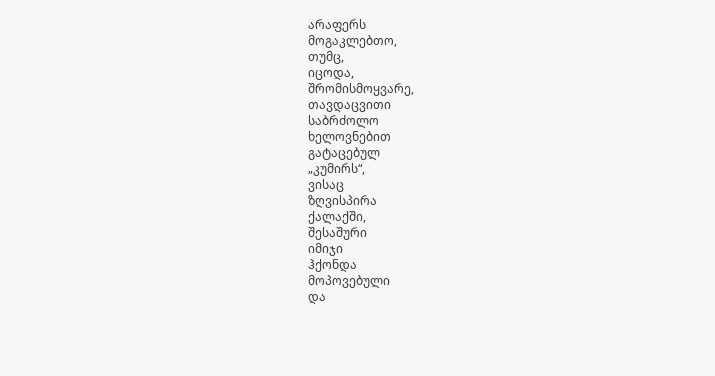არაფერს
მოგაკლებთო,
თუმც,
იცოდა,
შრომისმოყვარე,
თავდაცვითი
საბრძოლო
ხელოვნებით
გატაცებულ
„კუმირს“,
ვისაც
ზღვისპირა
ქალაქში,
შესაშური
იმიჯი
ჰქონდა
მოპოვებული
და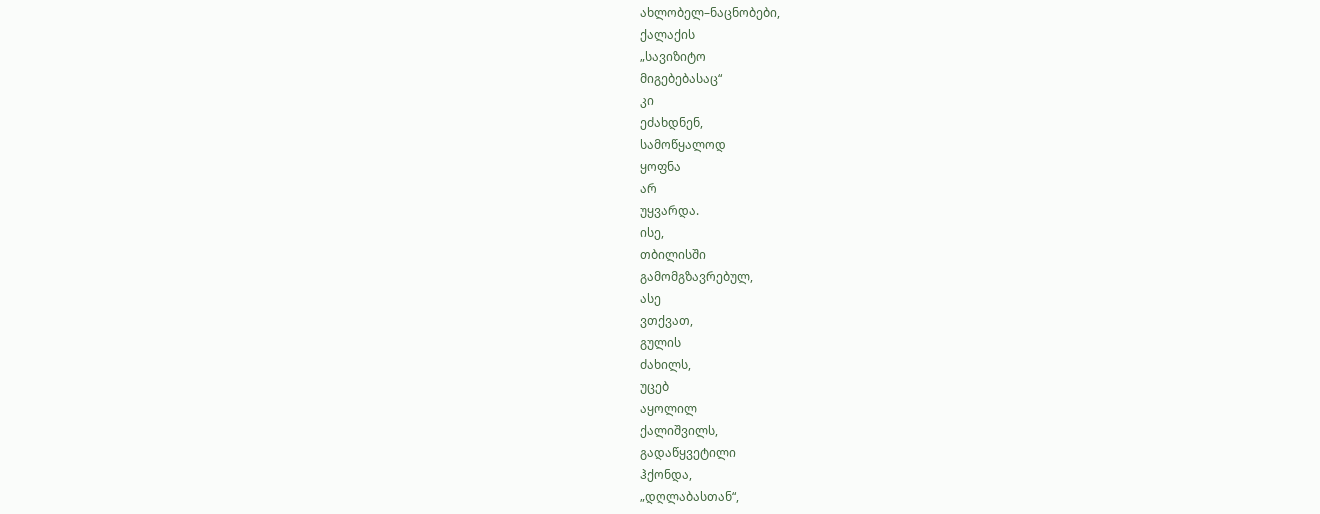ახლობელ–ნაცნობები,
ქალაქის
„სავიზიტო
მიგებებასაც“
კი
ეძახდნენ,
სამოწყალოდ
ყოფნა
არ
უყვარდა.
ისე,
თბილისში
გამომგზავრებულ,
ასე
ვთქვათ,
გულის
ძახილს,
უცებ
აყოლილ
ქალიშვილს,
გადაწყვეტილი
ჰქონდა,
„დღლაბასთან“,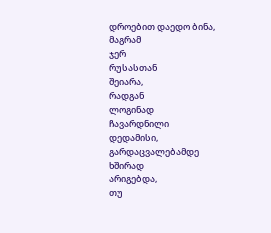დროებით დაედო ბინა,
მაგრამ
ჯერ
რუსასთან
შეიარა,
რადგან
ლოგინად
ჩავარდნილი
დედამისი,
გარდაცვალებამდე
ხშირად
არიგებდა,
თუ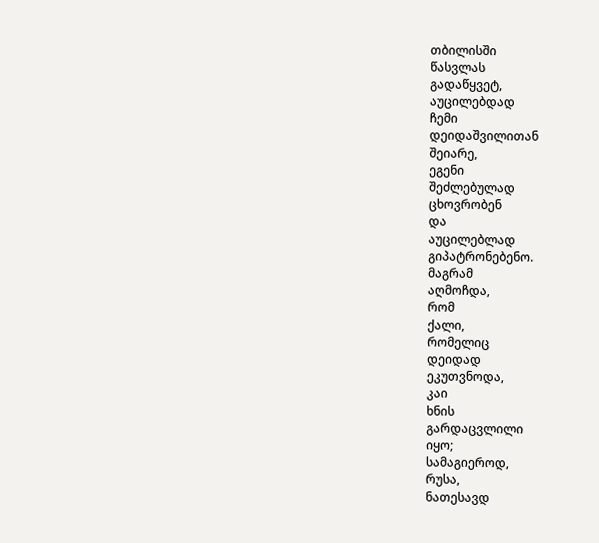თბილისში
წასვლას
გადაწყვეტ,
აუცილებდად
ჩემი
დეიდაშვილითან
შეიარე,
ეგენი
შეძლებულად
ცხოვრობენ
და
აუცილებლად
გიპატრონებენო.
მაგრამ
აღმოჩდა,
რომ
ქალი,
რომელიც
დეიდად
ეკუთვნოდა,
კაი
ხნის
გარდაცვლილი
იყო;
სამაგიეროდ,
რუსა,
ნათესავდ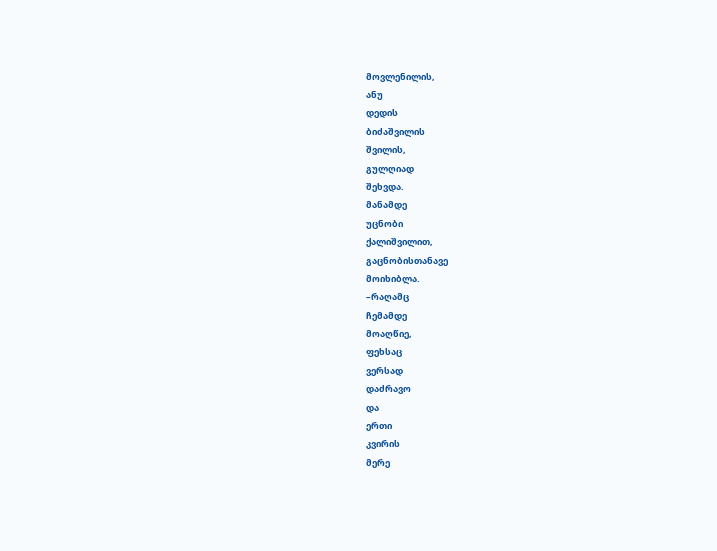მოვლენილის,
ანუ
დედის
ბიძაშვილის
შვილის,
გულღიად
შეხვდა.
მანამდე
უცნობი
ქალიშვილით,
გაცნობისთანავე
მოიხიბლა.
–რაღამც
ჩემამდე
მოაღწიე,
ფეხსაც
ვერსად
დაძრავო
და
ერთი
კვირის
მერე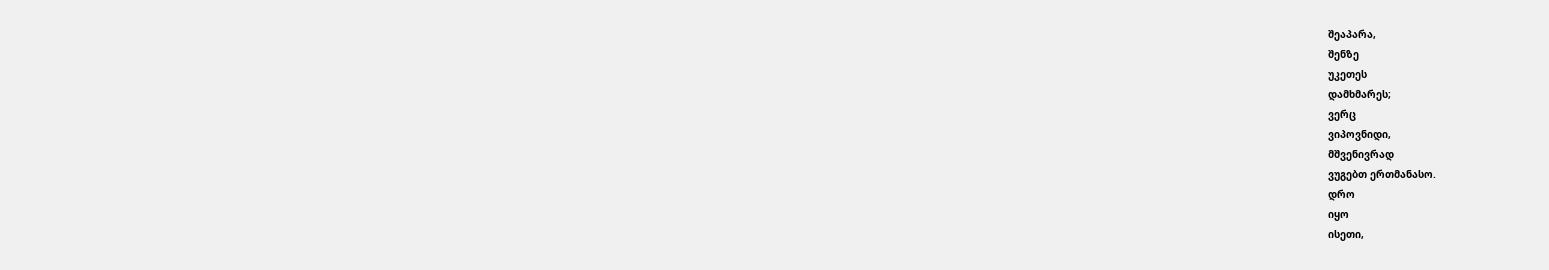შეაპარა,
შენზე
უკეთეს
დამხმარეს;
ვერც
ვიპოვნიდი,
მშვენივრად
ვუგებთ ერთმანასო.
დრო
იყო
ისეთი,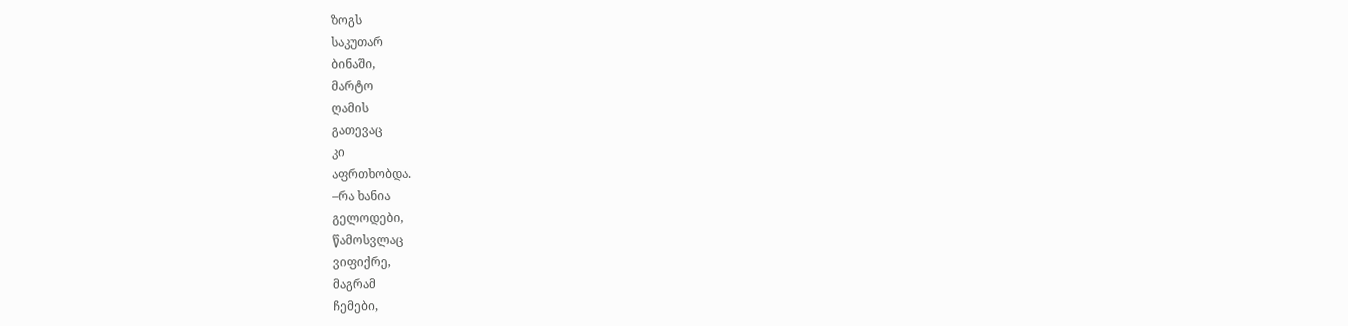ზოგს
საკუთარ
ბინაში,
მარტო
ღამის
გათევაც
კი
აფრთხობდა.
–რა ხანია
გელოდები,
წამოსვლაც
ვიფიქრე,
მაგრამ
ჩემები,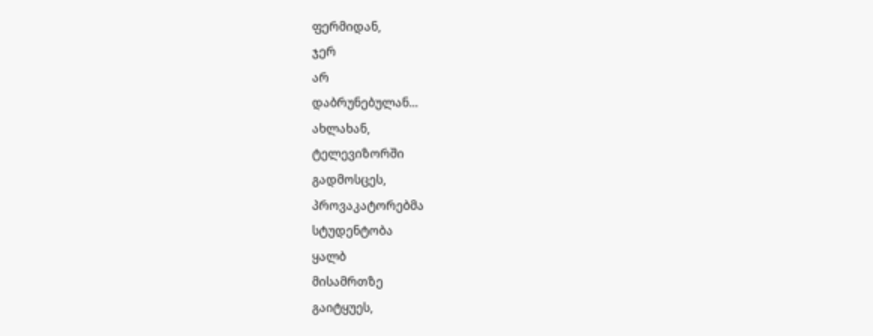ფერმიდან,
ჯერ
არ
დაბრუნებულან...
ახლახან,
ტელევიზორში
გადმოსცეს,
პროვაკატორებმა
სტუდენტობა
ყალბ
მისამრთზე
გაიტყუეს,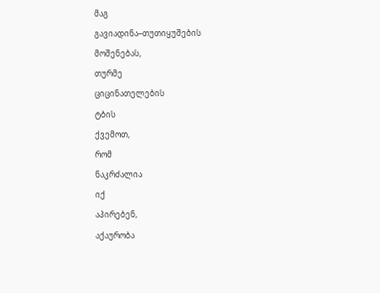მაგ
გავიადინა–თუთიყუშების
მოშენებას,
თურმე
ციცინათელების
ტბის
ქვემოთ,
რომ
ნაკრძალია
იქ
აპირებენ,
აქაურობა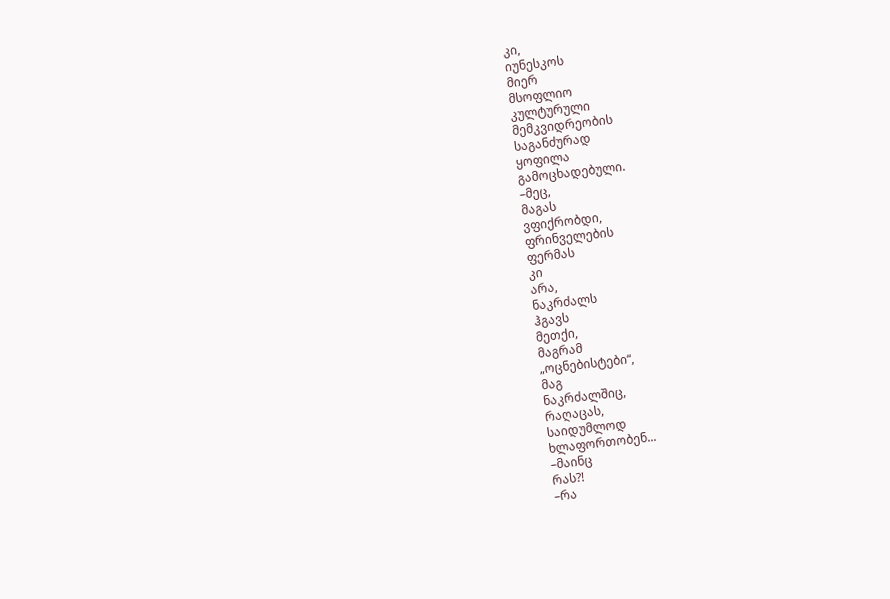კი,
იუნესკოს
მიერ
მსოფლიო
კულტურული
მემკვიდრეობის
საგანძურად
ყოფილა
გამოცხადებული.
–მეც,
მაგას
ვფიქრობდი,
ფრინველების
ფერმას
კი
არა,
ნაკრძალს
ჰგავს
მეთქი,
მაგრამ
„ოცნებისტები“,
მაგ
ნაკრძალშიც,
რაღაცას,
საიდუმლოდ
ხლაფორთობენ...
–მაინც
რას?!
–რა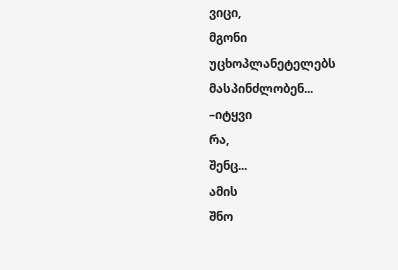ვიცი,
მგონი
უცხოპლანეტელებს
მასპინძლობენ...
–იტყვი
რა,
შენც...
ამის
შნო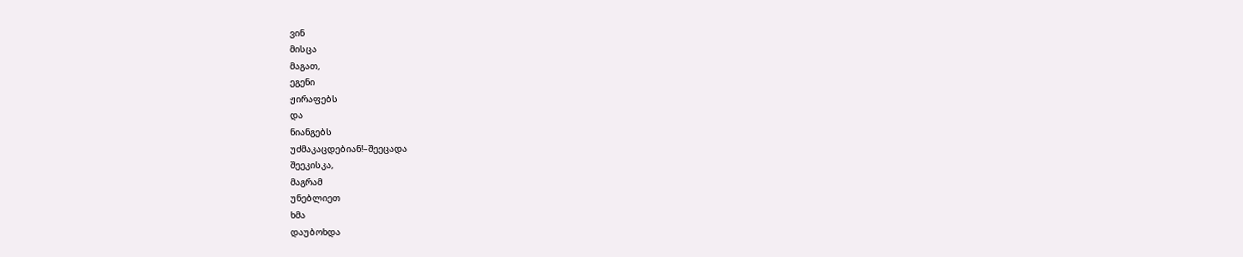ვინ
მისცა
მაგათ,
ეგენი
ჟირაფებს
და
ნიანგებს
უძმაკაცდებიან!–შეეცადა
შეეკისკა,
მაგრამ
უნებლიეთ
ხმა
დაუბოხდა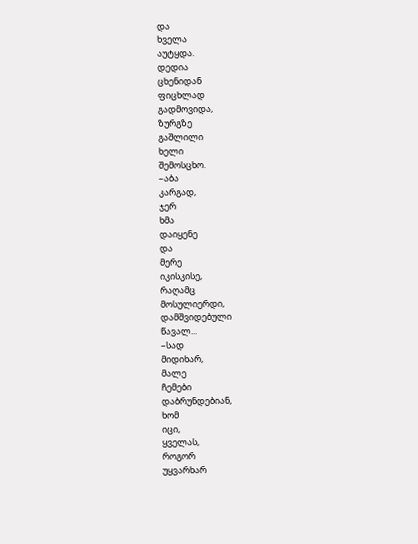და
ხველა
აუტყდა.
დედია
ცხენიდან
ფიცხლად
გადმოვიდა,
ზურგზე
გაშლილი
ხელი
შემოსცხო.
–აბა
კარგად,
ჯერ
ხმა
დაიყენე
და
მერე
იკისკისე,
რაღამც
მოსულიერდი,
დამშვიდებული
წავალ...
–სად
მიდიხარ,
მალე
ჩემები
დაბრუნდებიან,
ხომ
იცი,
ყველას,
როგორ
უყვარხარ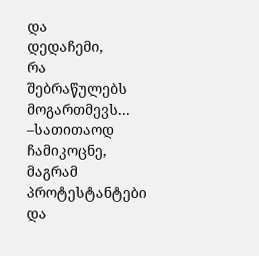და
დედაჩემი,
რა
შებრაწულებს
მოგართმევს...
–სათითაოდ
ჩამიკოცნე,
მაგრამ
პროტესტანტები
და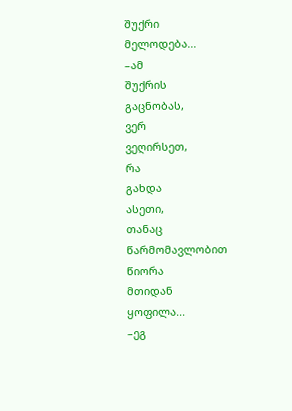შუქრი
მელოდება...
–ამ
შუქრის
გაცნობას,
ვერ
ვეღირსეთ,
რა
გახდა
ასეთი,
თანაც
წარმომავლობით
წიორა
მთიდან
ყოფილა...
–ეგ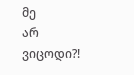მე
არ
ვიცოდი?!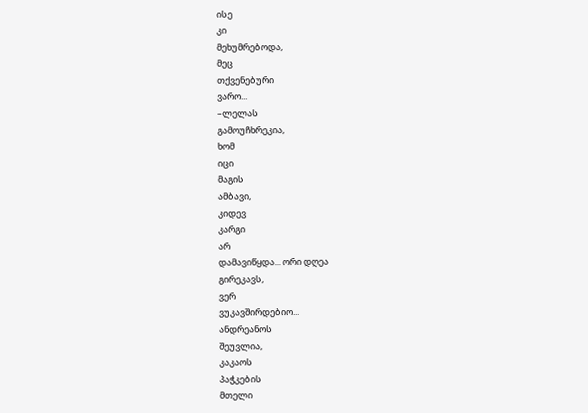ისე
კი
მეხუმრებოდა,
მეც
თქვენებური
ვარო...
–ლელას
გამოუჩხრეკია,
ხომ
იცი
მაგის
ამბავი,
კიდევ
კარგი
არ
დამავიწყდა... ორი დღეა
გირეკავს,
ვერ
ვუკავშირდებიო...
ანდრეანოს
შეუვლია,
კაკაოს
პაჭკების
მთელი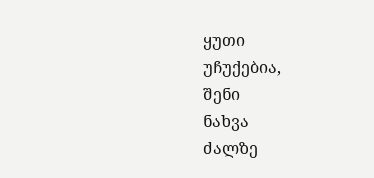ყუთი
უჩუქებია,
შენი
ნახვა
ძალზე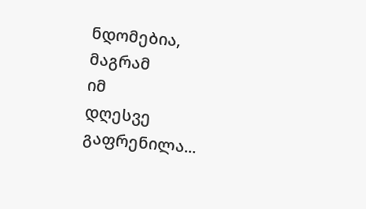ნდომებია,
მაგრამ
იმ
დღესვე
გაფრენილა...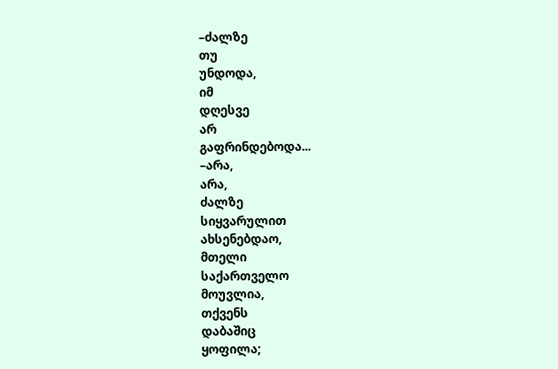–ძალზე
თუ
უნდოდა,
იმ
დღესვე
არ
გაფრინდებოდა...
–არა,
არა,
ძალზე
სიყვარულით
ახსენებდაო,
მთელი
საქართველო
მოუვლია,
თქვენს
დაბაშიც
ყოფილა;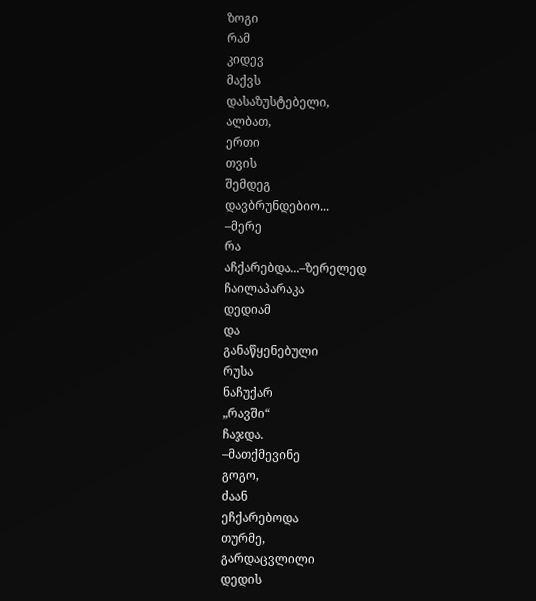ზოგი
რამ
კიდევ
მაქვს
დასაზუსტებელი,
ალბათ,
ერთი
თვის
შემდეგ
დავბრუნდებიო...
–მერე
რა
აჩქარებდა...–ზერელედ
ჩაილაპარაკა
დედიამ
და
განაწყენებული
რუსა
ნაჩუქარ
„რავში“
ჩაჯდა.
–მათქმევინე
გოგო,
ძაან
ეჩქარებოდა
თურმე,
გარდაცვლილი
დედის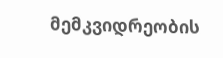მემკვიდრეობის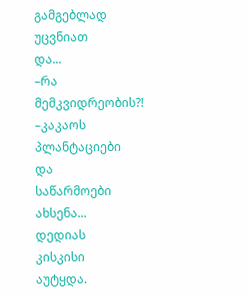გამგებლად
უცვნიათ
და...
–რა
მემკვიდრეობის?!
–კაკაოს
პლანტაციები
და
საწარმოები
ახსენა...
დედიას
კისკისი
აუტყდა.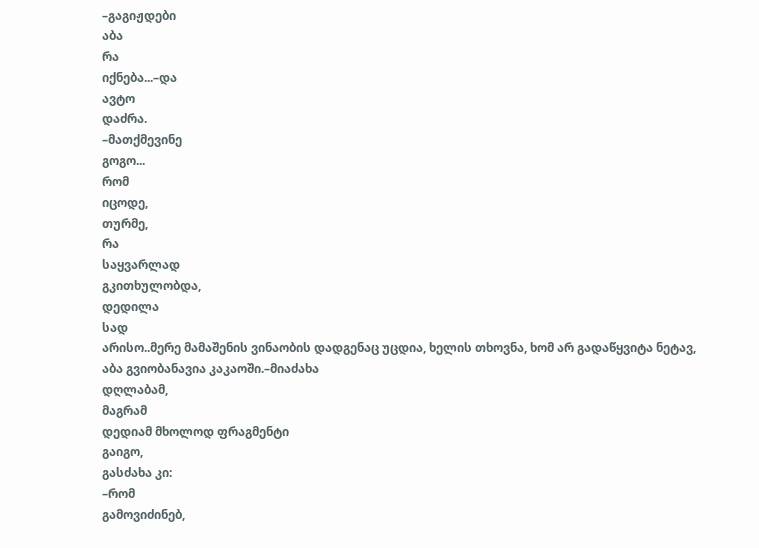–გაგიჟდები
აბა
რა
იქნება...–და
ავტო
დაძრა.
–მათქმევინე
გოგო...
რომ
იცოდე,
თურმე,
რა
საყვარლად
გკითხულობდა,
დედილა
სად
არისო..მერე მამაშენის ვინაობის დადგენაც უცდია, ხელის თხოვნა, ხომ არ გადაწყვიტა ნეტავ, აბა გვიობანავია კაკაოში.–მიაძახა
დღლაბამ,
მაგრამ
დედიამ მხოლოდ ფრაგმენტი
გაიგო,
გასძახა კი:
–რომ
გამოვიძინებ,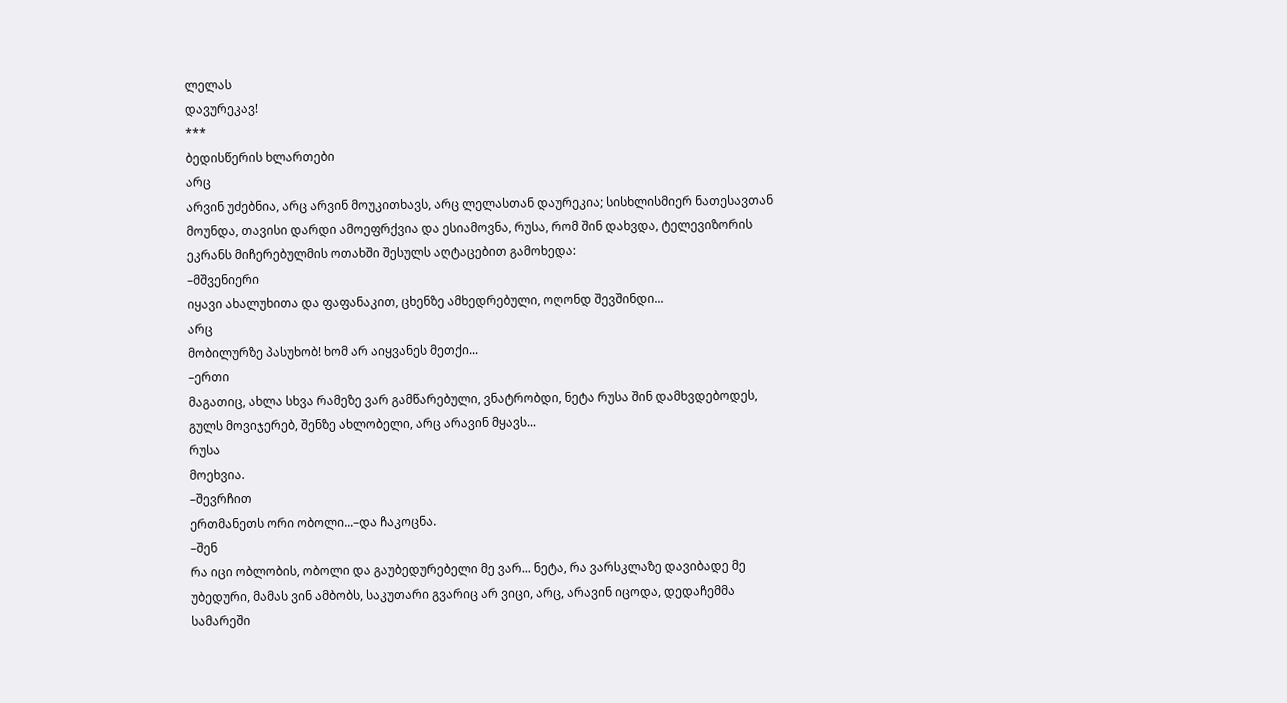ლელას
დავურეკავ!
***
ბედისწერის ხლართები
არც
არვინ უძებნია, არც არვინ მოუკითხავს, არც ლელასთან დაურეკია; სისხლისმიერ ნათესავთან
მოუნდა, თავისი დარდი ამოეფრქვია და ესიამოვნა, რუსა, რომ შინ დახვდა, ტელევიზორის
ეკრანს მიჩერებულმის ოთახში შესულს აღტაცებით გამოხედა:
–მშვენიერი
იყავი ახალუხითა და ფაფანაკით, ცხენზე ამხედრებული, ოღონდ შევშინდი...
არც
მობილურზე პასუხობ! ხომ არ აიყვანეს მეთქი...
–ერთი
მაგათიც, ახლა სხვა რამეზე ვარ გამწარებული, ვნატრობდი, ნეტა რუსა შინ დამხვდებოდეს,
გულს მოვიჯერებ, შენზე ახლობელი, არც არავინ მყავს...
რუსა
მოეხვია.
–შევრჩით
ერთმანეთს ორი ობოლი...–და ჩაკოცნა.
–შენ
რა იცი ობლობის, ობოლი და გაუბედურებელი მე ვარ... ნეტა, რა ვარსკლაზე დავიბადე მე
უბედური, მამას ვინ ამბობს, საკუთარი გვარიც არ ვიცი, არც, არავინ იცოდა, დედაჩემმა
სამარეში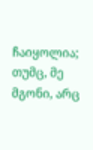ჩაიყოლია; თუმც, მე მგონი, არც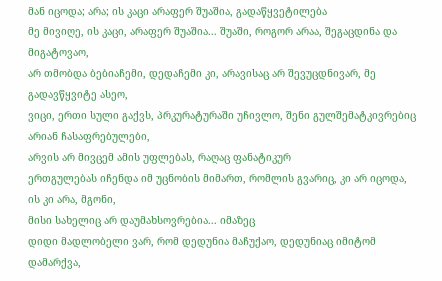მან იცოდა; არა; ის კაცი არაფერ შუაშია, გადაწყვეტილება
მე მივიღე, ის კაცი, არაფერ შუაშია... შუაში, როგორ არაა, შეგაცდინა და მიგატოვაო,
არ თმობდა ბებიაჩემი, დედაჩემი კი, არავისაც არ შევუცდნივარ, მე გადავწყვიტე ასეო,
ვიცი, ერთი სული გაქვს, პრკურატურაში უჩივლო, შენი გულშემატკივრებიც არიან ჩასაფრებულები,
არვის არ მივცემ ამის უფლებას, რაღაც ფანატიკურ
ერთგულებას იჩენდა იმ უცნობის მიმართ, რომლის გვარიც, კი არ იცოდა, ის კი არა, მგონი,
მისი სახელიც არ დაუმახსოვრებია... იმაზეც
დიდი მადლობელი ვარ, რომ დედუნია მაჩუქაო, დედუნიაც იმიტომ დამარქვა,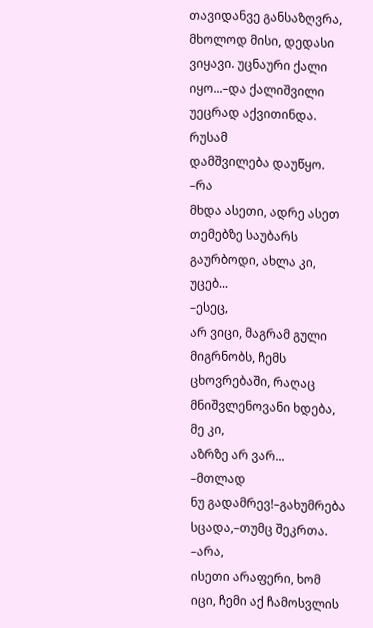თავიდანვე განსაზღვრა,
მხოლოდ მისი, დედასი ვიყავი. უცნაური ქალი იყო...–და ქალიშვილი უეცრად აქვითინდა.
რუსამ
დამშვილება დაუწყო.
–რა
მხდა ასეთი, ადრე ასეთ თემებზე საუბარს გაურბოდი, ახლა კი, უცებ...
–ესეც,
არ ვიცი, მაგრამ გული მიგრნობს, ჩემს ცხოვრებაში, რაღაც მნიშვლენოვანი ხდება, მე კი,
აზრზე არ ვარ...
–მთლად
ნუ გადამრევ!–გახუმრება სცადა,–თუმც შეკრთა.
–არა,
ისეთი არაფერი, ხომ იცი, ჩემი აქ ჩამოსვლის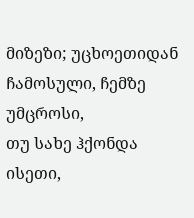მიზეზი; უცხოეთიდან ჩამოსული, ჩემზე უმცროსი,
თუ სახე ჰქონდა ისეთი,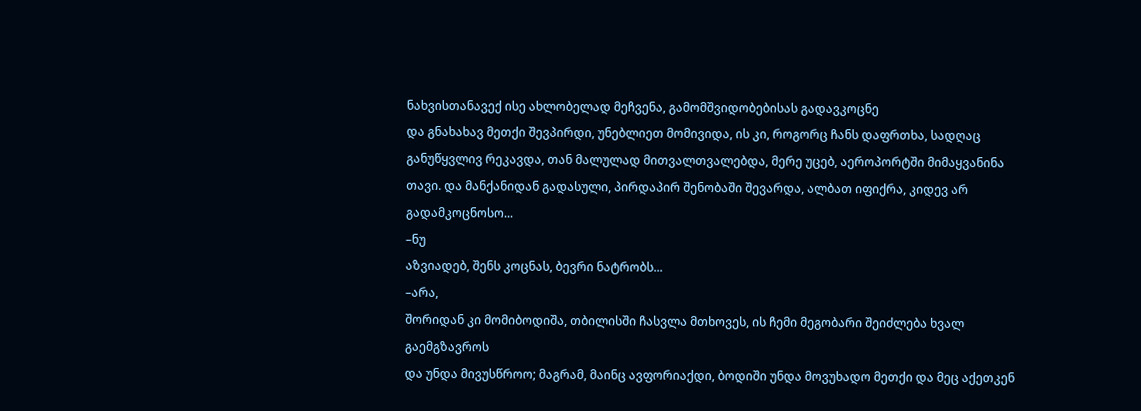ნახვისთანავექ ისე ახლობელად მეჩვენა, გამომშვიდობებისას გადავკოცნე
და გნახახავ მეთქი შევპირდი, უნებლიეთ მომივიდა, ის კი, როგორც ჩანს დაფრთხა, სადღაც
განუწყვლივ რეკავდა, თან მალულად მითვალთვალებდა, მერე უცებ, აეროპორტში მიმაყვანინა
თავი. და მანქანიდან გადასული, პირდაპირ შენობაში შევარდა, ალბათ იფიქრა, კიდევ არ
გადამკოცნოსო...
–ნუ
აზვიადებ, შენს კოცნას, ბევრი ნატრობს...
–არა,
შორიდან კი მომიბოდიშა, თბილისში ჩასვლა მთხოვეს, ის ჩემი მეგობარი შეიძლება ხვალ გაემგზავროს
და უნდა მივუსწროო; მაგრამ, მაინც ავფორიაქდი, ბოდიში უნდა მოვუხადო მეთქი და მეც აქეთკენ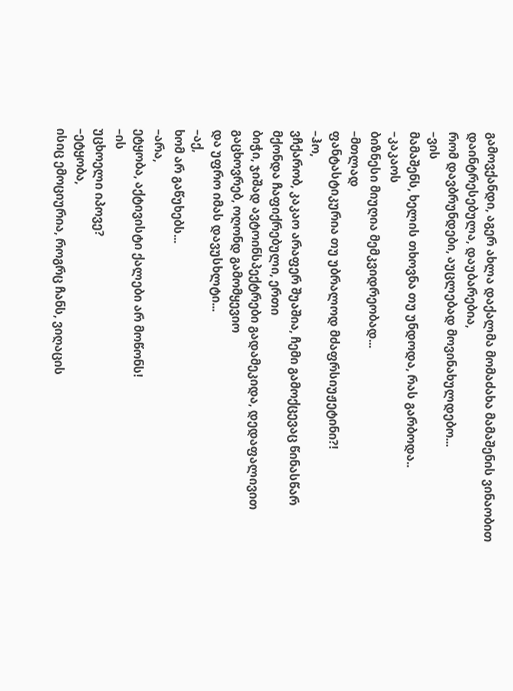გამოვქანდი, აგერ ახლა დაქალმა მომაძახა მამაშენის ვინაობით დაინტრესებულა, დაუბარებია,
რომ დავბრუნდები, აუცლებად მოვინახულდებო...
–ვის
მამაშენს, ხელის თხოვნა თუ უნდოდა, რას გარბოდა..
–კაკაოს
ბიზნესი მიუღია მემკვიდრეობად...
–მთლად
ფანტასტიკურია თუ უბრალოდ მძაფრსიუჟეტინი?!
–ჰო,
ვჩქარობ, კაკაო არაფერ შუაშია, ჩემი გამოქცევაც წინასწარ მქონდა ჩაფიქრებული, ერთი
ბიჭი, ჯიშად ავტოინსპექტრები გადამეკიდა, დედაფალივით გაცხოვრებ, ოღონდ გამომყევიო
და უფრო იმას დავუსხლტი...
–აქ,
ხომ არ გაწუხებს...
–არა,
ეტყობა, აქტივისტი ქალები არ მოწონს!
–ის
უცხოელი იპოვე?
–ეტყობა,
ისიც ემოციურია, როგრც ჩანს, ვიღაცის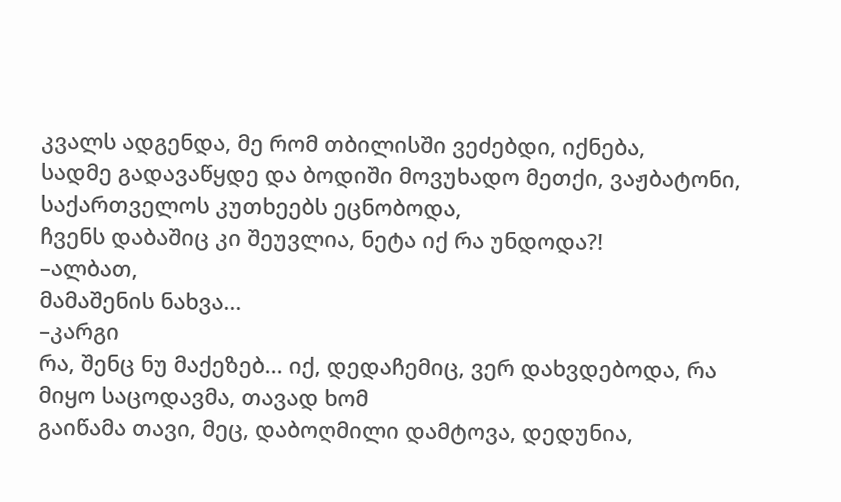კვალს ადგენდა, მე რომ თბილისში ვეძებდი, იქნება,
სადმე გადავაწყდე და ბოდიში მოვუხადო მეთქი, ვაჟბატონი, საქართველოს კუთხეებს ეცნობოდა,
ჩვენს დაბაშიც კი შეუვლია, ნეტა იქ რა უნდოდა?!
–ალბათ,
მამაშენის ნახვა...
–კარგი
რა, შენც ნუ მაქეზებ... იქ, დედაჩემიც, ვერ დახვდებოდა, რა მიყო საცოდავმა, თავად ხომ
გაიწამა თავი, მეც, დაბოღმილი დამტოვა, დედუნია,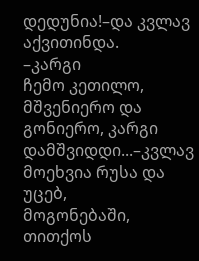დედუნია!–და კვლავ აქვითინდა.
–კარგი
ჩემო კეთილო, მშვენიერო და გონიერო, კარგი დამშვიდდი...–კვლავ მოეხვია რუსა და უცებ,
მოგონებაში, თითქოს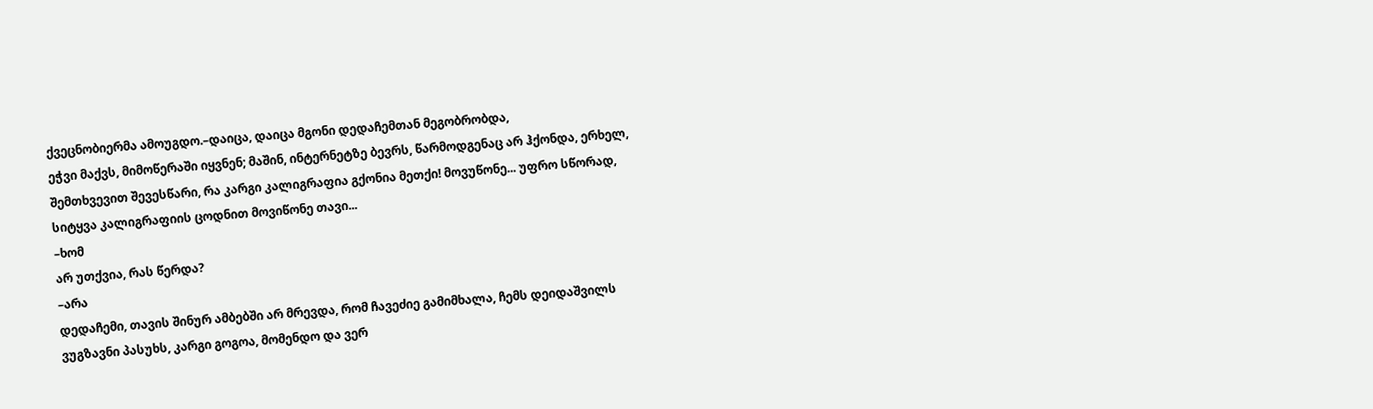ქვეცნობიერმა ამოუგდო.–დაიცა, დაიცა მგონი დედაჩემთან მეგობრობდა,
ეჭვი მაქვს, მიმოწერაში იყვნენ; მაშინ, ინტერნეტზე ბევრს, წარმოდგენაც არ ჰქონდა, ერხელ,
შემთხვევით შევესწარი, რა კარგი კალიგრაფია გქონია მეთქი! მოვუწონე... უფრო სწორად,
სიტყვა კალიგრაფიის ცოდნით მოვიწონე თავი...
–ხომ
არ უთქვია, რას წერდა?
–არა
დედაჩემი, თავის შინურ ამბებში არ მრევდა, რომ ჩავეძიე გამიმხალა, ჩემს დეიდაშვილს
ვუგზავნი პასუხს, კარგი გოგოა, მომენდო და ვერ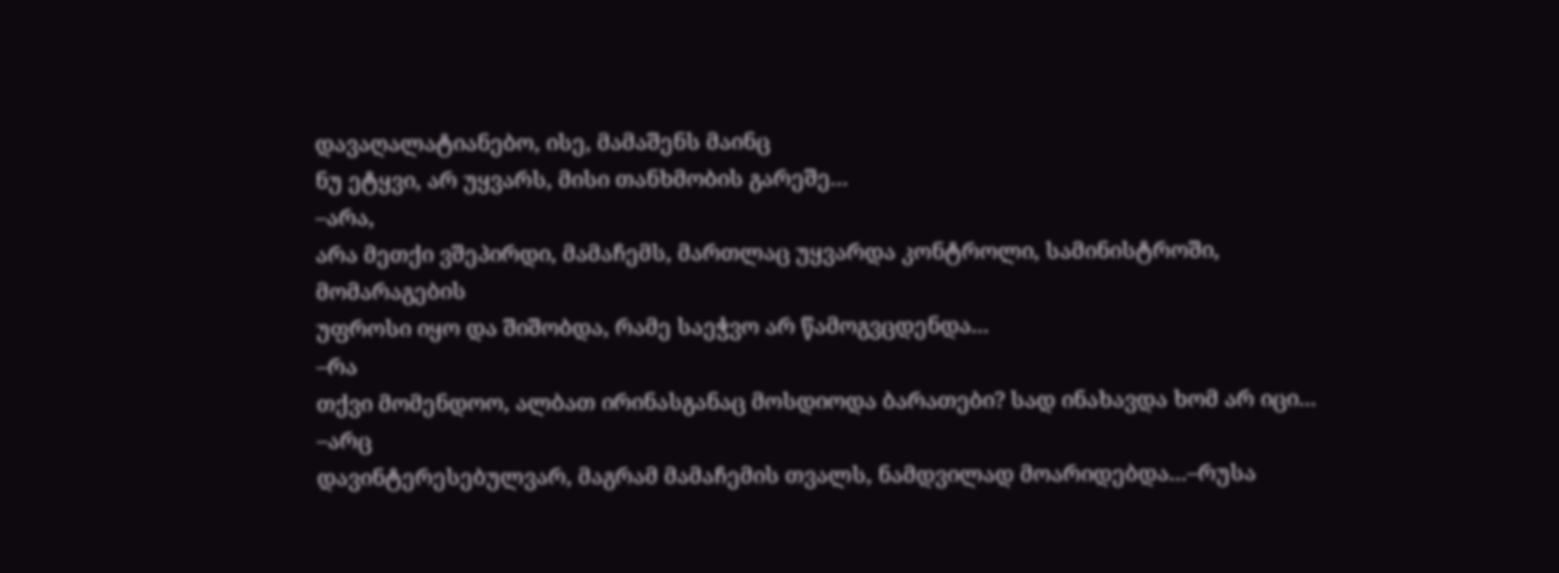დავაღალატიანებო, ისე, მამაშენს მაინც
ნუ ეტყვი, არ უყვარს, მისი თანხმობის გარეშე...
–არა,
არა მეთქი ვშეპირდი, მამაჩემს, მართლაც უყვარდა კონტროლი, სამინისტროში, მომარაგების
უფროსი იყო და შიშობდა, რამე საეჭვო არ წამოგვცდენდა...
–რა
თქვი მომენდოო, ალბათ ირინასგანაც მოსდიოდა ბარათები? სად ინახავდა ხომ არ იცი...
–არც
დავინტერესებულვარ, მაგრამ მამაჩემის თვალს, ნამდვილად მოარიდებდა...–რუსა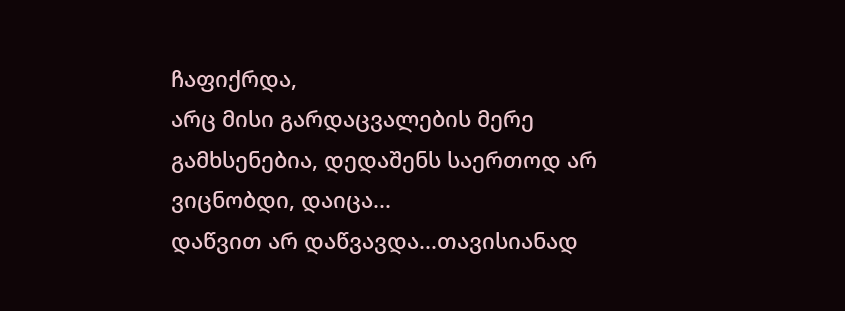ჩაფიქრდა,
არც მისი გარდაცვალების მერე გამხსენებია, დედაშენს საერთოდ არ ვიცნობდი, დაიცა...
დაწვით არ დაწვავდა...თავისიანად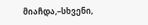მიაჩდა,–სხვენი,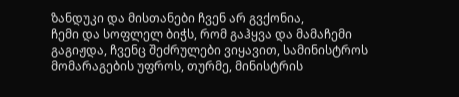ზანდუკი და მისთანები ჩვენ არ გვქონია,
ჩემი და სოფლელ ბიჭს, რომ გაჰყვა და მამაჩემი გაგიჟდა, ჩვენც შეძრულები ვიყავით, სამინისტროს
მომარაგების უფროს, თურმე, მინისტრის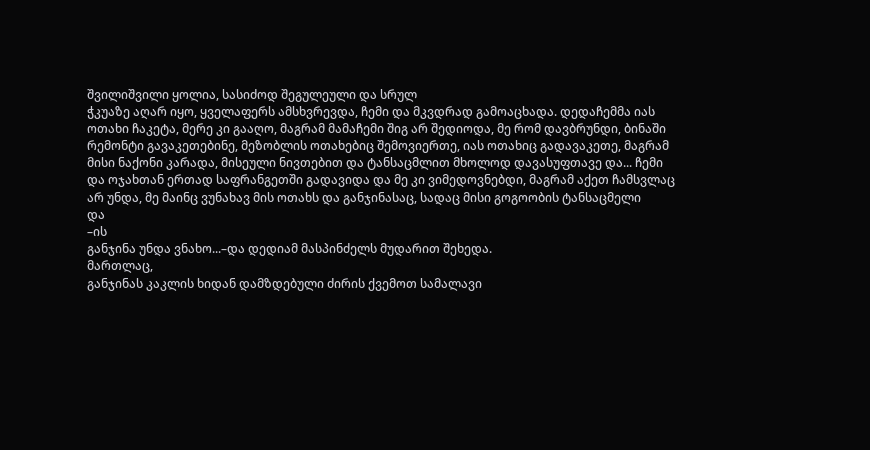შვილიშვილი ყოლია, სასიძოდ შეგულეული და სრულ
ჭკუაზე აღარ იყო, ყველაფერს ამსხვრევდა, ჩემი და მკვდრად გამოაცხადა. დედაჩემმა იას
ოთახი ჩაკეტა, მერე კი გააღო, მაგრამ მამაჩემი შიგ არ შედიოდა, მე რომ დავბრუნდი, ბინაში
რემონტი გავაკეთებინე, მეზობლის ოთახებიც შემოვიერთე, იას ოთახიც გადავაკეთე, მაგრამ
მისი ნაქონი კარადა, მისეული ნივთებით და ტანსაცმლით მხოლოდ დავასუფთავე და... ჩემი
და ოჯახთან ერთად საფრანგეთში გადავიდა და მე კი ვიმედოვნებდი, მაგრამ აქეთ ჩამსვლაც
არ უნდა, მე მაინც ვუნახავ მის ოთახს და განჯინასაც, სადაც მისი გოგოობის ტანსაცმელი
და
–ის
განჯინა უნდა ვნახო...–და დედიამ მასპინძელს მუდარით შეხედა.
მართლაც,
განჯინას კაკლის ხიდან დამზდებული ძირის ქვემოთ სამალავი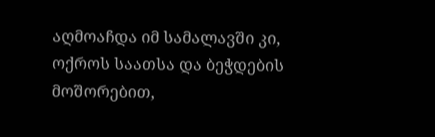აღმოაჩდა იმ სამალავში კი,
ოქროს საათსა და ბეჭდების მოშორებით,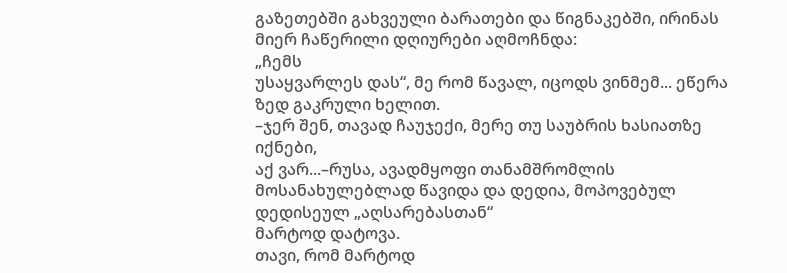გაზეთებში გახვეული ბარათები და წიგნაკებში, ირინას
მიერ ჩაწერილი დღიურები აღმოჩნდა:
„ჩემს
უსაყვარლეს დას“, მე რომ წავალ, იცოდს ვინმემ... ეწერა ზედ გაკრული ხელით.
–ჯერ შენ, თავად ჩაუჯექი, მერე თუ საუბრის ხასიათზე იქნები,
აქ ვარ...–რუსა, ავადმყოფი თანამშრომლის მოსანახულებლად წავიდა და დედია, მოპოვებულ დედისეულ „აღსარებასთან“
მარტოდ დატოვა.
თავი, რომ მარტოდ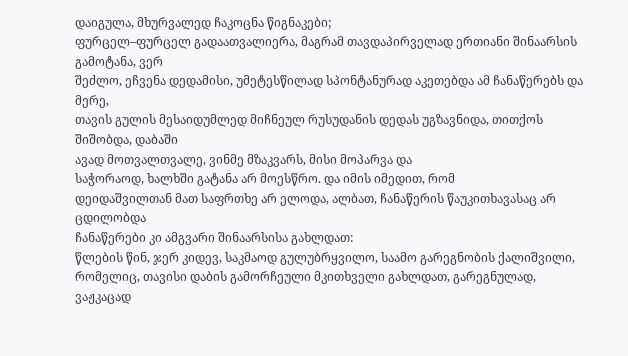დაიგულა, მხურვალედ ჩაკოცნა წიგნაკები;
ფურცელ–ფურცელ გადაათვალიერა, მაგრამ თავდაპირველად ერთიანი შინაარსის გამოტანა, ვერ
შეძლო, ეჩვენა დედამისი, უმეტესწილად სპონტანურად აკეთებდა ამ ჩანაწერებს და მერე,
თავის გულის მესაიდუმლედ მიჩნეულ რუსუდანის დედას უგზავნიდა, თითქოს შიშობდა, დაბაში
ავად მოთვალთვალე, ვინმე მზაკვარს, მისი მოპარვა და
საჭორაოდ, ხალხში გატანა არ მოესწრო. და იმის იმედით, რომ
დეიდაშვილთან მათ საფრთხე არ ელოდა, ალბათ, ჩანაწერის წაუკითხავასაც არ ცდილობდა
ჩანაწერები კი ამგვარი შინაარსისა გახლდათ:
წლების წინ, ჯერ კიდევ, საკმაოდ გულუბრყვილო, საამო გარეგნობის ქალიშვილი, რომელიც, თავისი დაბის გამორჩეული მკითხველი გახლდათ, გარეგნულად, ვაჟკაცად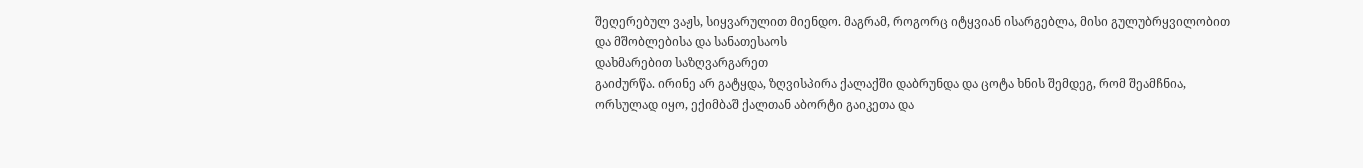შეღერებულ ვაჟს, სიყვარულით მიენდო. მაგრამ, როგორც იტყვიან ისარგებლა, მისი გულუბრყვილობით
და მშობლებისა და სანათესაოს
დახმარებით საზღვარგარეთ
გაიძურწა. ირინე არ გატყდა, ზღვისპირა ქალაქში დაბრუნდა და ცოტა ხნის შემდეგ, რომ შეამჩნია,
ორსულად იყო, ექიმბაშ ქალთან აბორტი გაიკეთა და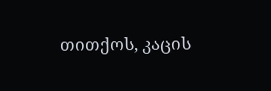თითქოს, კაცის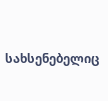სახსენებელიც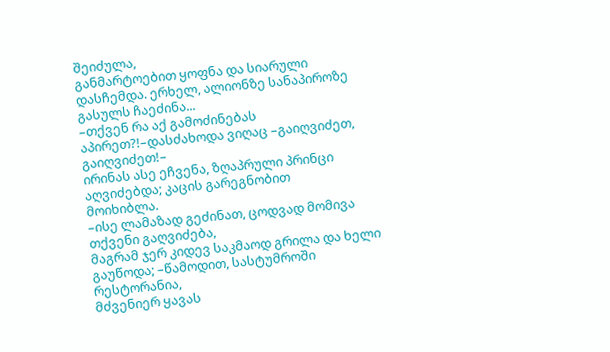შეიძულა,
განმარტოებით ყოფნა და სიარული დასჩემდა. ერხელ, ალიონზე სანაპიროზე გასულს ჩაეძინა...
–თქვენ რა აქ გამოძინებას აპირეთ?!–დასძახოდა ვიღაც –გაიღვიძეთ,
გაიღვიძეთ!–
ირინას ასე ეჩვენა, ზღაპრული პრინცი აღვიძებდა; კაცის გარეგნობით
მოიხიბლა.
–ისე ლამაზად გეძინათ, ცოდვად მომივა თქვენი გაღვიძება,
მაგრამ ჯერ კიდევ საკმაოდ გრილა და ხელი გაუწოდა; –წამოდით, სასტუმროში რესტორანია,
მძვენიერ ყავას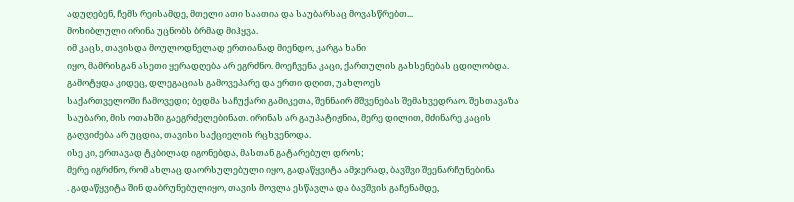ადუღებენ, ჩემს რეისამდე, მთელი ათი საათია და საუბარსაც მოვასწრებთ...
მოხიბლული ირინა უცნობს ბრმად მიჰყვა.
იმ კაცს, თავისდა მოულოდნელად ერთიანად მიენდო, კარგა ხანი
იყო, მამრისგან ასეთი ყერადღება არ ეგრძნო. მოეჩვენა კაცი, ქართულის გახსენებას ცდილობდა.
გამოტყდა კიდეც, დლეგაციას გამოვეპარე და ერთი დღით, უახლოეს
საქართველოში ჩამოვედი; ბედმა საჩუქარი გამიკეთა, შენნაირ მშვენებას შემახვედრაო. შესთავაზა
საუბარი, მის ოთახში გაეგრძელებინათ. ირინას არ გაუპატიჟნია, მერე დილით, მძინარე კაცის
გაღვიძება არ უცდია, თავისი საქციელის რცხვენოდა.
ისე კი, ერთავად ტკბილად იგონებდა, მასთან გატარებულ დროს;
მერე იგრძნო, რომ ახლაც დაორსულებული იყო, გადაწყვიტა ამჯერად, ბავშვი შეენარჩუნებინა
. გადაწყვიტა შინ დაბრუნებულიყო, თავის მოვლა ესწავლა და ბავშვის გაჩენამდე,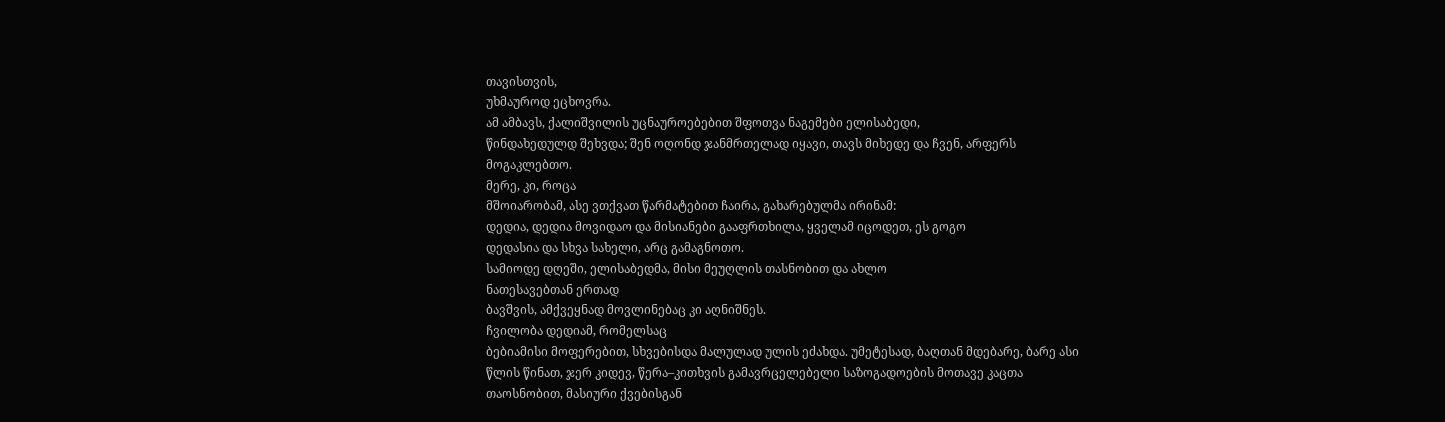თავისთვის,
უხმაუროდ ეცხოვრა.
ამ ამბავს, ქალიშვილის უცნაუროებებით შფოთვა ნაგემები ელისაბედი,
წინდახედულდ შეხვდა; შენ ოღონდ ჯანმრთელად იყავი, თავს მიხედე და ჩვენ, არფერს მოგაკლებთო.
მერე, კი, როცა
მშოიარობამ, ასე ვთქვათ წარმატებით ჩაირა, გახარებულმა ირინამ:
დედია, დედია მოვიდაო და მისიანები გააფრთხილა, ყველამ იცოდეთ, ეს გოგო
დედასია და სხვა სახელი, არც გამაგნოთო.
სამიოდე დღეში, ელისაბედმა, მისი მეუღლის თასნობით და ახლო
ნათესავებთან ერთად
ბავშვის, ამქვეყნად მოვლინებაც კი აღნიშნეს.
ჩვილობა დედიამ, რომელსაც
ბებიამისი მოფერებით, სხვებისდა მალულად ულის ეძახდა. უმეტესად, ბაღთან მდებარე, ბარე ასი წლის წინათ, ჯერ კიდევ, წერა–კითხვის გამავრცელებელი საზოგადოების მოთავე კაცთა თაოსნობით, მასიური ქვებისგან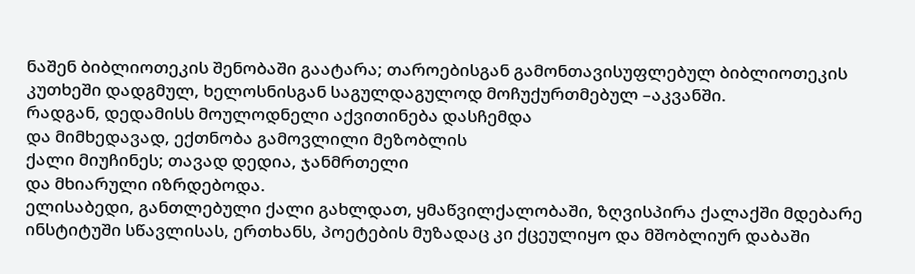ნაშენ ბიბლიოთეკის შენობაში გაატარა; თაროებისგან გამონთავისუფლებულ ბიბლიოთეკის კუთხეში დადგმულ, ხელოსნისგან საგულდაგულოდ მოჩუქურთმებულ –აკვანში.
რადგან, დედამისს მოულოდნელი აქვითინება დასჩემდა
და მიმხედავად, ექთნობა გამოვლილი მეზობლის
ქალი მიუჩინეს; თავად დედია, ჯანმრთელი
და მხიარული იზრდებოდა.
ელისაბედი, განთლებული ქალი გახლდათ, ყმაწვილქალობაში, ზღვისპირა ქალაქში მდებარე ინსტიტუში სწავლისას, ერთხანს, პოეტების მუზადაც კი ქცეულიყო და მშობლიურ დაბაში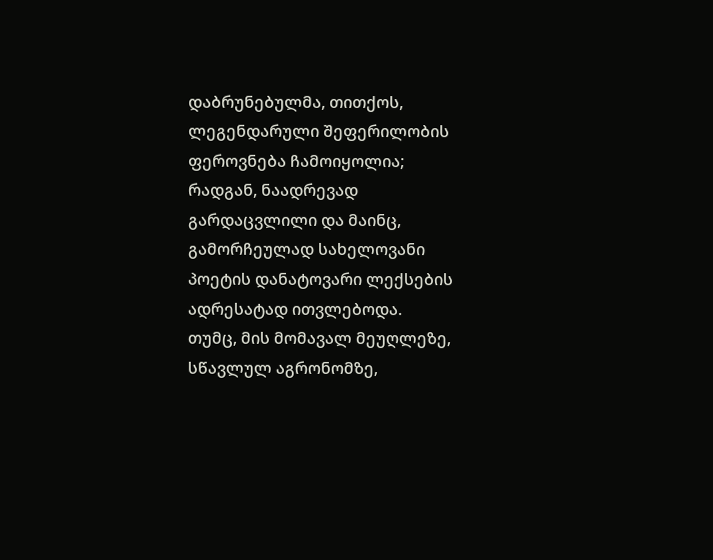დაბრუნებულმა, თითქოს, ლეგენდარული შეფერილობის ფეროვნება ჩამოიყოლია; რადგან, ნაადრევად გარდაცვლილი და მაინც, გამორჩეულად სახელოვანი პოეტის დანატოვარი ლექსების ადრესატად ითვლებოდა.
თუმც, მის მომავალ მეუღლეზე, სწავლულ აგრონომზე,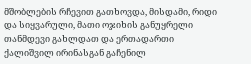მშობლების რჩევით გათხოვდა, მისდამი, რიდი და სიყვარული, მათი ოჯიხის განუყრელი თანმდევი გახლდათ და ერთადართი ქალიშვილ ირინასგან გაჩენილ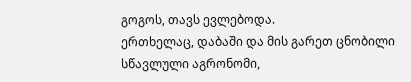გოგოს, თავს ევლებოდა.
ერთხელაც, დაბაში და მის გარეთ ცნობილი სწავლული აგრონომი,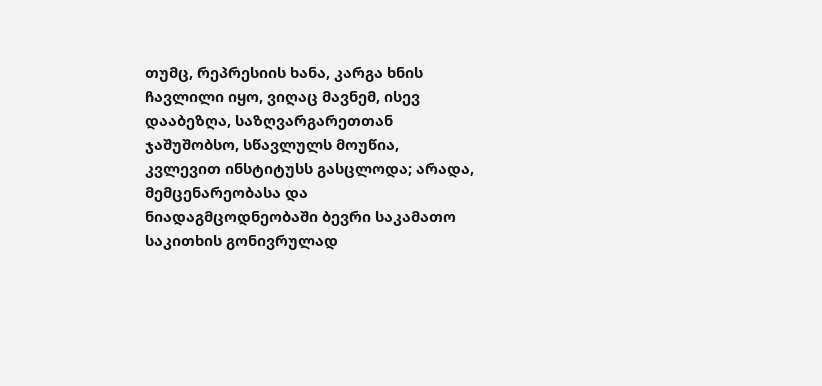თუმც, რეპრესიის ხანა, კარგა ხნის ჩავლილი იყო, ვიღაც მავნემ, ისევ დააბეზღა, საზღვარგარეთთან
ჯაშუშობსო, სწავლულს მოუწია, კვლევით ინსტიტუსს გასცლოდა; არადა, მემცენარეობასა და ნიადაგმცოდნეობაში ბევრი საკამათო საკითხის გონივრულად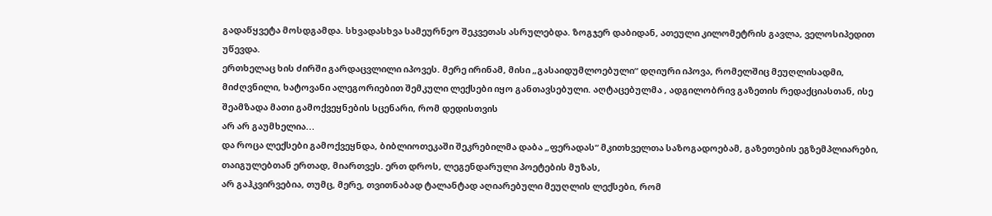გადაწყვეტა მოსდგამდა. სხვადასხვა სამეურნეო შეკვეთას ასრულებდა. ზოგჯერ დაბიდან, ათეული კილომეტრის გავლა, ველოსიპედით უწევდა.
ერთხელაც ხის ძირში გარდაცვლილი იპოვეს. მერე ირინამ, მისი „გასაიდუმლოებული“ დღიური იპოვა, რომელშიც მეუღლისადმი, მიძღვნილი, ხატოვანი ალეგორიებით შემკული ლექსები იყო განთავსებული. აღტაცებულმა , ადგილობრივ გაზეთის რედაქციასთან, ისე შეამზადა მათი გამოქვეყნების სცენარი, რომ დედისთვის
არ არ გაუმხელია...
და როცა ლექსები გამოქვეყნდა, ბიბლიოთეკაში შეკრებილმა დაბა „ფერადას“ მკითხველთა საზოგადოებამ, გაზეთების ეგზემპლიარები, თაიგულებთან ერთად, მიართვეს. ერთ დროს, ლეგენდარული პოეტების მუზას,
არ გაჰკვირვებია, თუმც, მერე, თვითნაბად ტალანტად აღიარებული მეუღლის ლექსები, რომ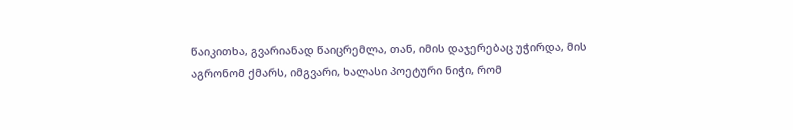წაიკითხა, გვარიანად წაიცრემლა, თან, იმის დაჯერებაც უჭირდა, მის აგრონომ ქმარს, იმგვარი, ხალასი პოეტური ნიჭი, რომ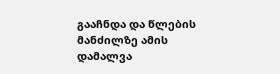გააჩნდა და წლების მანძილზე ამის დამალვა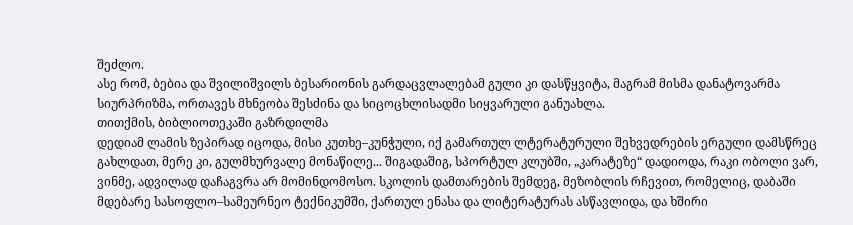შეძლო.
ასე რომ, ბებია და შვილიშვილს ბესარიონის გარდაცვლალებამ გული კი დასწყვიტა, მაგრამ მისმა დანატოვარმა სიურპრიზმა, ორთავეს მხნეობა შესძინა და სიცოცხლისადმი სიყვარული განუახლა.
თითქმის, ბიბლიოთეკაში გაზრდილმა
დედიამ ლამის ზეპირად იცოდა, მისი კუთხე–კუნჭული, იქ გამართულ ლტერატურული შეხვედრების ერგული დამსწრეც გახლდათ, მერე კი, გულმხურვალე მონაწილე... შიგადაშიგ, სპორტულ კლუბში, „კარატეზე“ დადიოდა, რაკი ობოლი ვარ, ვინმე, ადვილად დაჩაგვრა არ მომინდომოსო. სკოლის დამთარების შემდეგ, მეზობლის რჩევით, რომელიც, დაბაში მდებარე სასოფლო–სამეურნეო ტექნიკუმში, ქართულ ენასა და ლიტერატურას ასწავლიდა, და ხშირი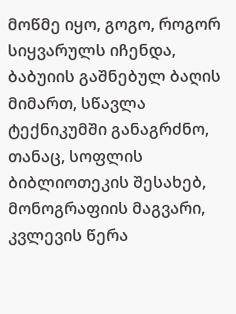მოწმე იყო, გოგო, როგორ სიყვარულს იჩენდა, ბაბუიის გაშნებულ ბაღის მიმართ, სწავლა ტექნიკუმში განაგრძნო, თანაც, სოფლის ბიბლიოთეკის შესახებ, მონოგრაფიის მაგვარი, კვლევის წერა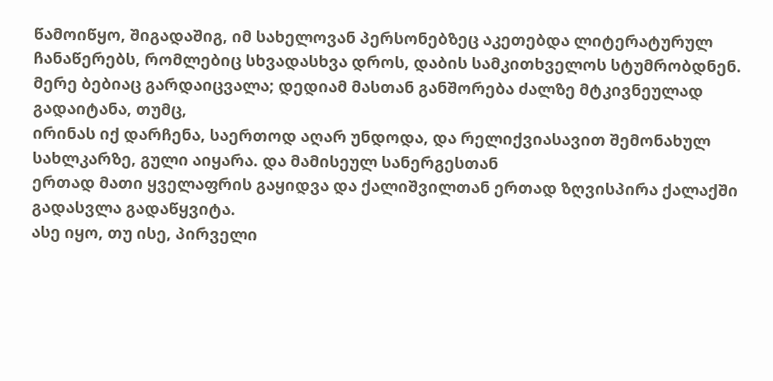წამოიწყო, შიგადაშიგ, იმ სახელოვან პერსონებზეც აკეთებდა ლიტერატურულ ჩანაწერებს, რომლებიც სხვადასხვა დროს, დაბის სამკითხველოს სტუმრობდნენ.
მერე ბებიაც გარდაიცვალა; დედიამ მასთან განშორება ძალზე მტკივნეულად გადაიტანა, თუმც,
ირინას იქ დარჩენა, საერთოდ აღარ უნდოდა, და რელიქვიასავით შემონახულ სახლკარზე, გული აიყარა. და მამისეულ სანერგესთან
ერთად მათი ყველაფრის გაყიდვა და ქალიშვილთან ერთად ზღვისპირა ქალაქში გადასვლა გადაწყვიტა.
ასე იყო, თუ ისე, პირველი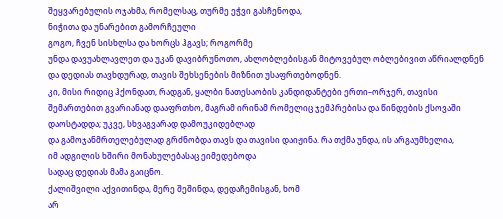შეყვარებულის ოჯახმა, რომელსაც, თურმე ეჭვი გასჩენოდა,
ნიჭითა და უნარებით გამორჩეული
გოგო, ჩვენ სისხლსა და ხორცს ჰგავს; როგორმე
უნდა დავუახლავლეთ და უკან დავიბრუნოთო, ახლობლებისგან მიტოვებულ ობლებივით აწრიალდნენ
და დედიას თავხდურად, თავის შეხსენების მიზნით უსაფრთებოდნენ.
კი, მისი რიდიც ჰქონდათ, რადგან, ყალბი ნათესაობის კანდიდანტები ერთი–ორჯერ, თავისი
შემართებით გვარიანად დააფრთხო, მაგრამ ირინამ რომელიც ჯემპრებისა და წინდების ქსოვაში
დაოსტადდა; უკვე, სხვაგვარად დამოუკიდებლად
და გამოჯანმრთელებულად გრძნობდა თავს და თავისი დაიჟინა. რა თქმა უნდა, ის არგაუმხელია,
იმ ადგილის ხშირი მონახულებასაც ეიმედებოდა
სადაც დედიას მამა გაიცნო.
ქალიშვილი აქვითინდა, მერე შეშინდა, დედაჩემისგან, ხომ
არ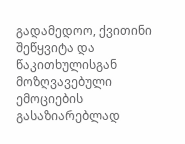გადამედოო, ქვითინი შეწყვიტა და წაკითხულისგან მოზღვავებული ემოციების გასაზიარებლად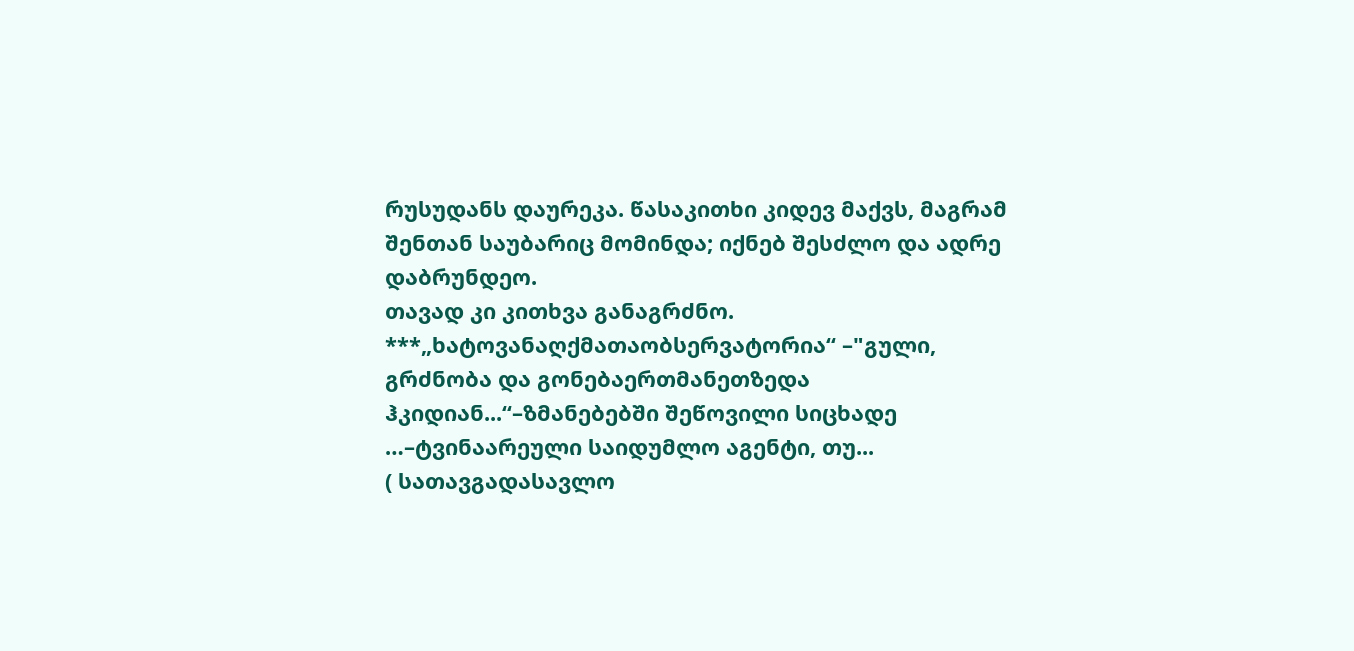რუსუდანს დაურეკა. წასაკითხი კიდევ მაქვს, მაგრამ შენთან საუბარიც მომინდა; იქნებ შესძლო და ადრე დაბრუნდეო.
თავად კი კითხვა განაგრძნო.
***„ხატოვანაღქმათაობსერვატორია“ –"გული, გრძნობა და გონებაერთმანეთზედა ჰკიდიან...“–ზმანებებში შეწოვილი სიცხადე …–ტვინაარეული საიდუმლო აგენტი, თუ...
( სათავგადასავლო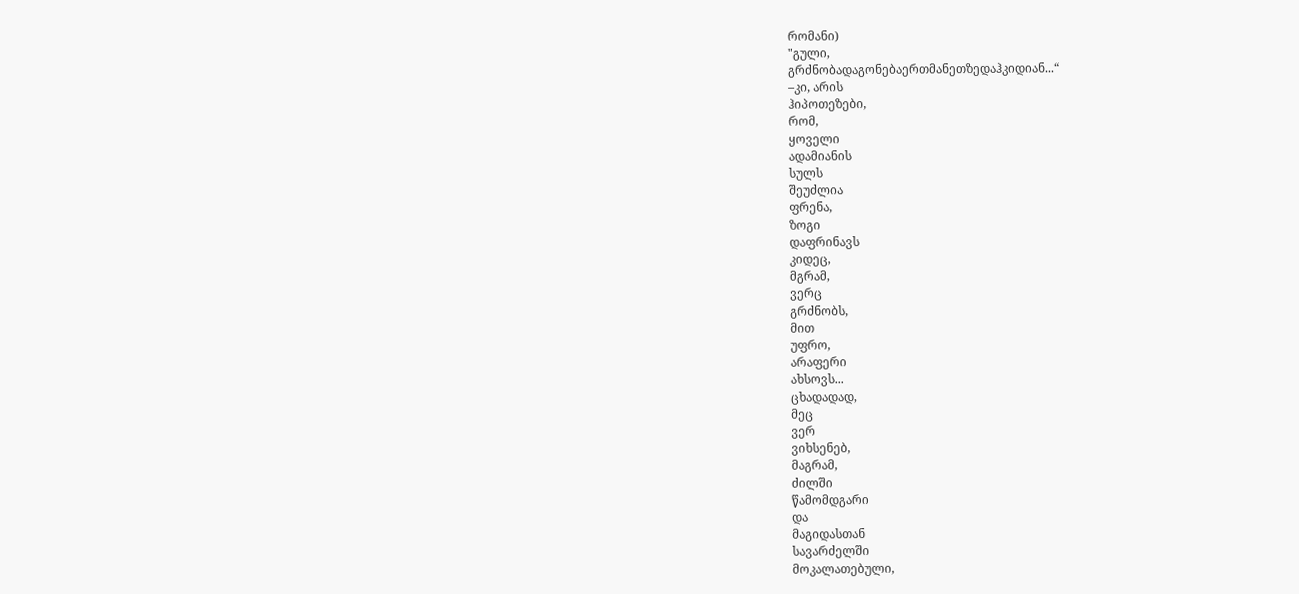რომანი)
"გული,
გრძნობადაგონებაერთმანეთზედაჰკიდიან...“
–კი, არის
ჰიპოთეზები,
რომ,
ყოველი
ადამიანის
სულს
შეუძლია
ფრენა,
ზოგი
დაფრინავს
კიდეც,
მგრამ,
ვერც
გრძნობს,
მით
უფრო,
არაფერი
ახსოვს...
ცხადადად,
მეც
ვერ
ვიხსენებ,
მაგრამ,
ძილში
წამომდგარი
და
მაგიდასთან
სავარძელში
მოკალათებული,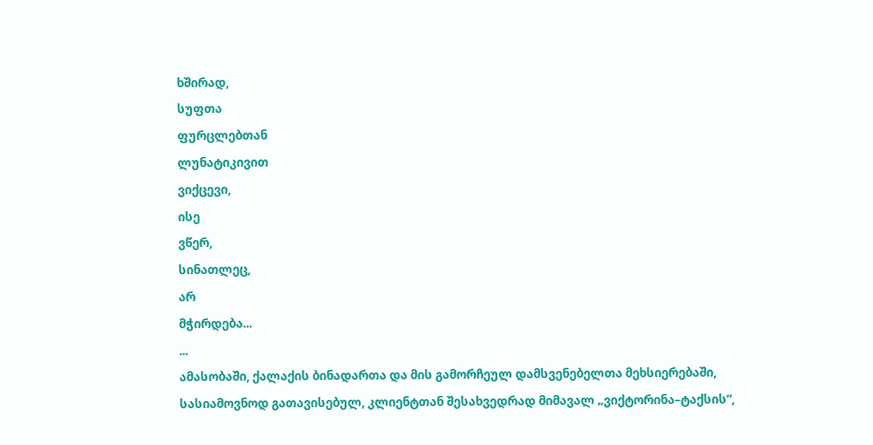ხშირად,
სუფთა
ფურცლებთან
ლუნატიკივით
ვიქცევი,
ისე
ვწერ,
სინათლეც,
არ
მჭირდება...
...
ამასობაში, ქალაქის ბინადართა და მის გამორჩეულ დამსვენებელთა მეხსიერებაში, სასიამოვნოდ გათავისებულ, კლიენტთან შესახვედრად მიმავალ „ვიქტორინა–ტაქსის“,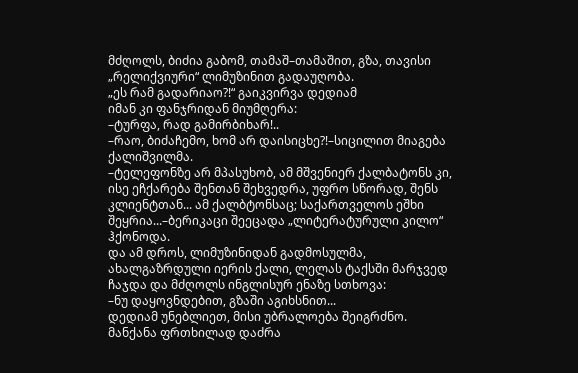მძღოლს, ბიძია გაბომ, თამაშ–თამაშით, გზა, თავისი „რელიქვიური“ ლიმუზინით გადაუღობა.
„ეს რამ გადარიაო?!“ გაიკვირვა დედიამ
იმან კი ფანჯრიდან მიუმღერა:
–ტურფა, რად გამირბიხარ!..
–რაო, ბიძაჩემო, ხომ არ დაისიცხე?!–სიცილით მიაგება ქალიშვილმა.
–ტელეფონზე არ მპასუხობ, ამ მშვენიერ ქალბატონს კი, ისე ეჩქარება შენთან შეხვედრა, უფრო სწორად, შენს კლიენტთან... ამ ქალბტონსაც; საქართველოს ეშხი შეყრია...–ბერიკაცი შეეცადა „ლიტერატურული კილო“ ჰქონოდა.
და ამ დროს, ლიმუზინიდან გადმოსულმა, ახალგაზრდული იერის ქალი, ლელას ტაქსში მარჯვედ ჩაჯდა და მძღოლს ინგლისურ ენაზე სთხოვა:
–ნუ დაყოვნდებით, გზაში აგიხსნით...
დედიამ უნებლიეთ, მისი უბრალოება შეიგრძნო.
მანქანა ფრთხილად დაძრა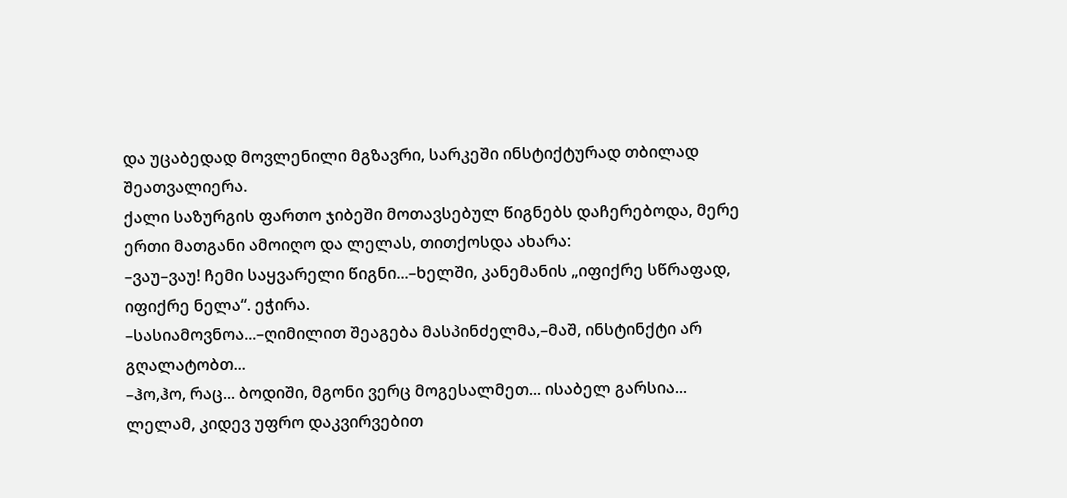და უცაბედად მოვლენილი მგზავრი, სარკეში ინსტიქტურად თბილად შეათვალიერა.
ქალი საზურგის ფართო ჯიბეში მოთავსებულ წიგნებს დაჩერებოდა, მერე ერთი მათგანი ამოიღო და ლელას, თითქოსდა ახარა:
–ვაუ–ვაუ! ჩემი საყვარელი წიგნი...–ხელში, კანემანის „იფიქრე სწრაფად, იფიქრე ნელა“. ეჭირა.
–სასიამოვნოა...–ღიმილით შეაგება მასპინძელმა,–მაშ, ინსტინქტი არ გღალატობთ...
–ჰო,ჰო, რაც... ბოდიში, მგონი ვერც მოგესალმეთ... ისაბელ გარსია...
ლელამ, კიდევ უფრო დაკვირვებით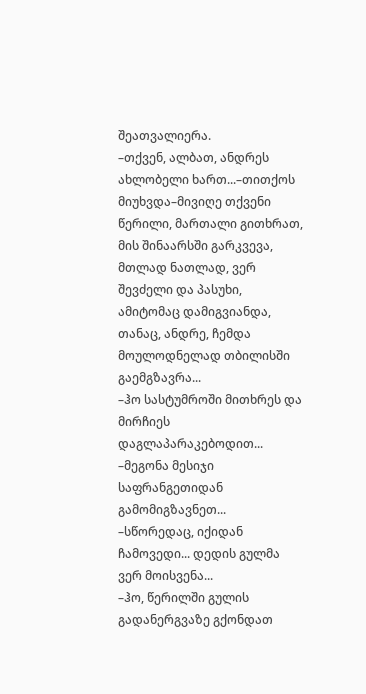შეათვალიერა.
–თქვენ, ალბათ, ანდრეს ახლობელი ხართ...–თითქოს მიუხვდა–მივიღე თქვენი წერილი, მართალი გითხრათ, მის შინაარსში გარკვევა, მთლად ნათლად, ვერ შევძელი და პასუხი, ამიტომაც დამიგვიანდა, თანაც, ანდრე, ჩემდა მოულოდნელად თბილისში გაემგზავრა...
–ჰო სასტუმროში მითხრეს და მირჩიეს დაგლაპარაკებოდით...
–მეგონა მესიჯი საფრანგეთიდან გამომიგზავნეთ...
–სწორედაც, იქიდან ჩამოვედი... დედის გულმა ვერ მოისვენა...
–ჰო, წერილში გულის გადანერგვაზე გქონდათ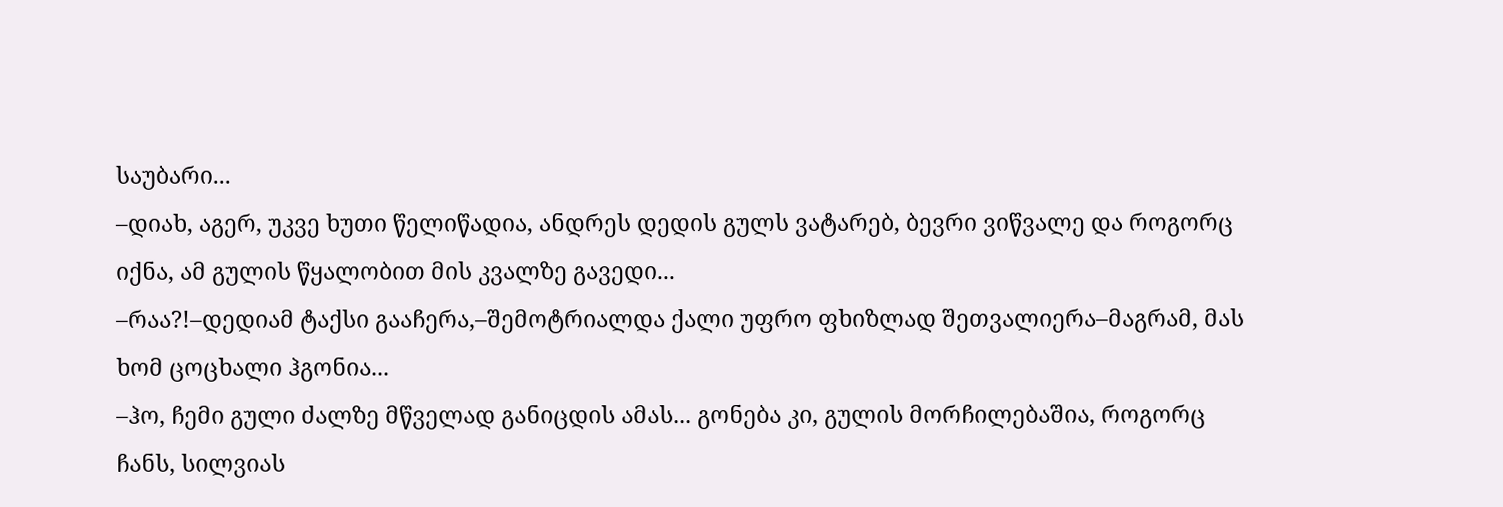საუბარი...
–დიახ, აგერ, უკვე ხუთი წელიწადია, ანდრეს დედის გულს ვატარებ, ბევრი ვიწვალე და როგორც იქნა, ამ გულის წყალობით მის კვალზე გავედი...
–რაა?!–დედიამ ტაქსი გააჩერა,–შემოტრიალდა ქალი უფრო ფხიზლად შეთვალიერა–მაგრამ, მას ხომ ცოცხალი ჰგონია...
–ჰო, ჩემი გული ძალზე მწველად განიცდის ამას... გონება კი, გულის მორჩილებაშია, როგორც ჩანს, სილვიას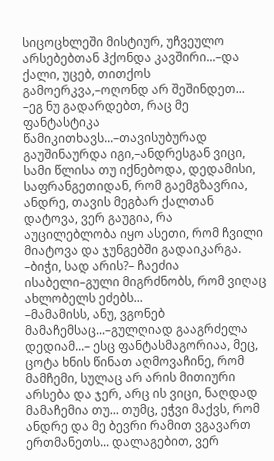სიცოცხლეში მისტიურ, უჩვეულო არსებებთან ჰქონდა კავშირი...–და ქალი, უცებ, თითქოს გამოერკვა,–ოღონდ არ შეშინდეთ...
–ეგ ნუ გადარდებთ, რაც მე ფანტასტიკა წამიკითხავს...–თავისუბურად გაუშინაურდა იგი,–ანდრესგან ვიცი, სამი წლისა თუ იქნებოდა, დედამისი, საფრანგეთიდან, რომ გაემგზავრია, ანდრე, თავის მეგბარ ქალთან დატოვა, ვერ გაუგია, რა აუცილებლობა იყო ასეთი, რომ ჩვილი მიატოვა და ჯუნგებში გადაიკარგა.
–ბიჭი, სად არის?– ჩაეძია ისაბელი–გული მიგრძნობს, რომ ვიღაც ახლობელს ეძებს...
–მამამისს, ანუ, ვგონებ მამაჩემსაც...–გულღიად გააგრძელა დედიამ...– ესც ფანტასმაგორიაა, მეც, ცოტა ხნის წინათ აღმოვაჩინე, რომ მამჩემი, სულაც არ არის მითიური არსება და ჯერ, არც ის ვიცი, ნაღდად მამაჩემია თუ... თუმც, ეჭვი მაქვს, რომ ანდრე და მე ბევრი რამით ვგავართ ერთმანეთს... დალაგებით, ვერ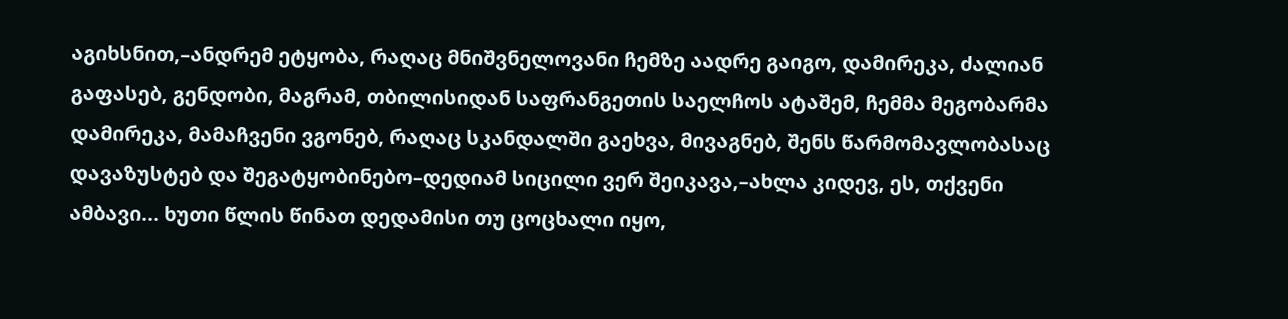აგიხსნით,–ანდრემ ეტყობა, რაღაც მნიშვნელოვანი ჩემზე აადრე გაიგო, დამირეკა, ძალიან გაფასებ, გენდობი, მაგრამ, თბილისიდან საფრანგეთის საელჩოს ატაშემ, ჩემმა მეგობარმა დამირეკა, მამაჩვენი ვგონებ, რაღაც სკანდალში გაეხვა, მივაგნებ, შენს წარმომავლობასაც დავაზუსტებ და შეგატყობინებო–დედიამ სიცილი ვერ შეიკავა,–ახლა კიდევ, ეს, თქვენი ამბავი... ხუთი წლის წინათ დედამისი თუ ცოცხალი იყო,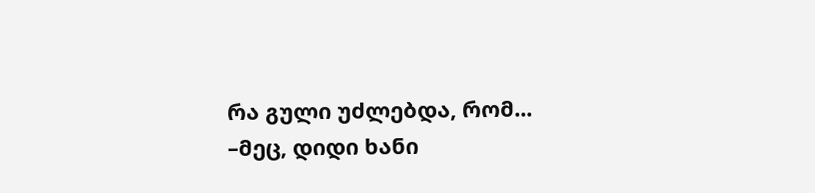რა გული უძლებდა, რომ...
–მეც, დიდი ხანი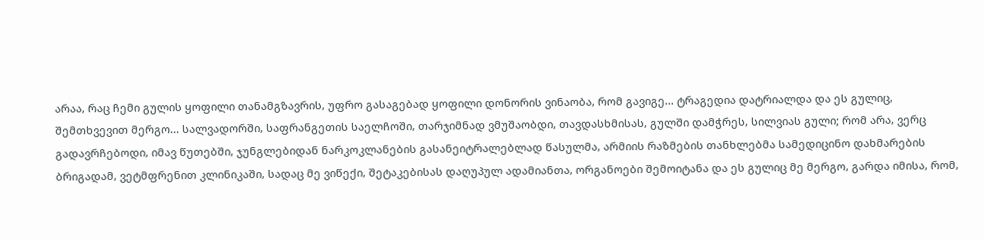არაა, რაც ჩემი გულის ყოფილი თანამგზავრის, უფრო გასაგებად ყოფილი დონორის ვინაობა, რომ გავიგე... ტრაგედია დატრიალდა და ეს გულიც, შემთხვევით მერგო... სალვადორში, საფრანგეთის საელჩოში, თარჯიმნად ვმუშაობდი, თავდასხმისას, გულში დამჭრეს, სილვიას გული; რომ არა, ვერც გადავრჩებოდი, იმავ წუთებში, ჯუნგლებიდან ნარკოკლანების გასანეიტრალებლად წასულმა, არმიის რაზმების თანხლებმა სამედიცინო დახმარების ბრიგადამ, ვეტმფრენით კლინიკაში, სადაც მე ვიწექი, შეტაკებისას დაღუპულ ადამიანთა, ორგანოები შემოიტანა და ეს გულიც მე მერგო, გარდა იმისა, რომ,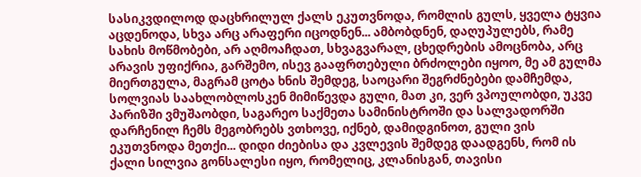სასიკვდილოდ დაცხრილულ ქალს ეკუთვნოდა, რომლის გულს, ყველა ტყვია აცდენოდა, სხვა არც არაფერი იცოდნენ... ამბობდნენ, დაღუპულებს, რამე სახის მოწმობები, არ აღმოაჩდათ, სხვაგვარალ, ცხედრების ამოცნობა, არც არავის უფიქრია, გარშემო, ისევ გააფრთებული ბრძოლები იყოო, მე ამ გულმა მიერთგულა, მაგრამ ცოტა ხნის შემდეგ, საოცარი შეგრძნებები დამჩემდა, სოლვიას საახლობლოსკენ მიმიწევდა გული, მათ კი, ვერ ვპოულობდი, უკვე პარიზში ვმუშაობდი, საგარეო საქმეთა სამინისტროში და სალვადორში დარჩენილ ჩემს მეგობრებს ვთხოვე, იქნებ, დამიდგინოთ, გული ვის ეკუთვნოდა მეთქი... დიდი ძიებისა და კვლევის შემდეგ დაადგენს, რომ ის ქალი სილვია გონსალესი იყო, რომელიც, კლანისგან, თავისი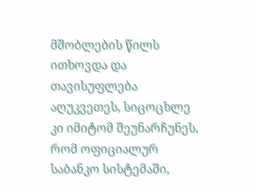მშობლების წილს ითხოვდა და თავისუფლება აღუკვეთეს, სიცოცხლე კი იმიტომ შეუნარჩუნეს, რომ ოფიციალურ საბანკო სისტემაში,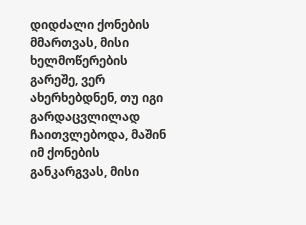დიდძალი ქონების მმართვას, მისი ხელმოწერების გარეშე, ვერ ახერხებდნენ, თუ იგი გარდაცვლილად ჩაითვლებოდა, მაშინ იმ ქონების განკარგვას, მისი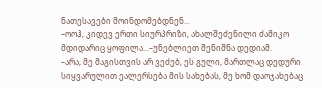ნათესავები მოინდომებდნენ...
–ოოჰ, კიდევ ერთი სიურპრიზი, ახალშეძენილი ძამიკო მდიდარიც ყოფილა...–უნებლიეთ შენიშნა დედიამ.
–არა, მე მაგისთვის არ ვეძებ, ეს გული, მართლაც დედური სიყვარულით ეალერსება მის სახებას, მე ხომ დაოჯახებაც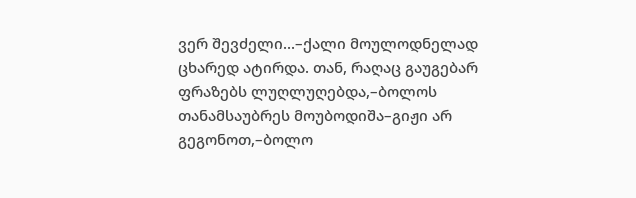ვერ შევძელი...–ქალი მოულოდნელად ცხარედ ატირდა. თან, რაღაც გაუგებარ ფრაზებს ლუღლუღებდა,–ბოლოს თანამსაუბრეს მოუბოდიშა–გიჟი არ გეგონოთ,–ბოლო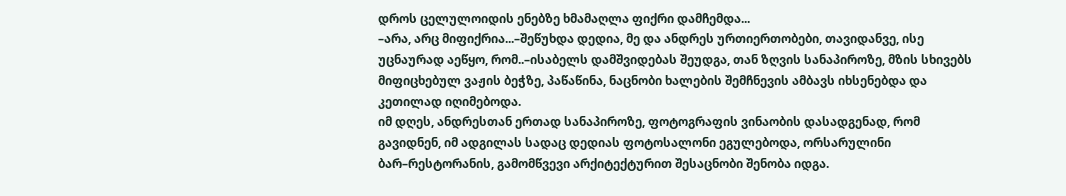დროს ცელულოიდის ენებზე ხმამაღლა ფიქრი დამჩემდა...
–არა, არც მიფიქრია...–შეწუხდა დედია, მე და ანდრეს ურთიერთობები, თავიდანვე, ისე უცნაურად აეწყო, რომ..–ისაბელს დამშვიდებას შეუდგა, თან ზღვის სანაპიროზე, მზის სხივებს მიფიცხებულ ვაჟის ბეჭზე, პაწაწინა, ნაცნობი ხალების შემჩნევის ამბავს იხსენებდა და კეთილად იღიმებოდა.
იმ დღეს, ანდრესთან ერთად სანაპიროზე, ფოტოგრაფის ვინაობის დასადგენად, რომ გავიდნენ, იმ ადგილას სადაც დედიას ფოტოსალონი ეგულებოდა, ორსარულინი ბარ–რესტორანის, გამომწვევი არქიტექტურით შესაცნობი შენობა იდგა.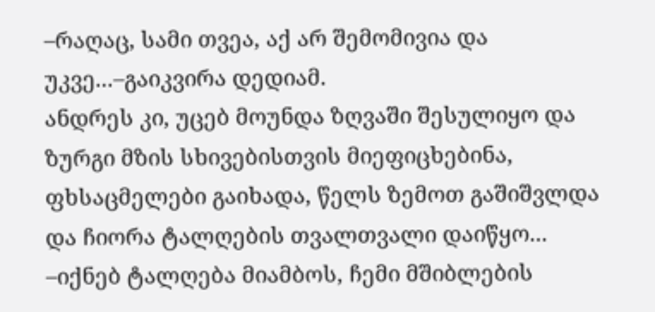–რაღაც, სამი თვეა, აქ არ შემომივია და უკვე...–გაიკვირა დედიამ.
ანდრეს კი, უცებ მოუნდა ზღვაში შესულიყო და ზურგი მზის სხივებისთვის მიეფიცხებინა, ფხსაცმელები გაიხადა, წელს ზემოთ გაშიშვლდა და ჩიორა ტალღების თვალთვალი დაიწყო...
–იქნებ ტალღება მიამბოს, ჩემი მშიბლების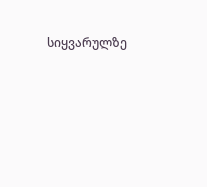სიყვარულზე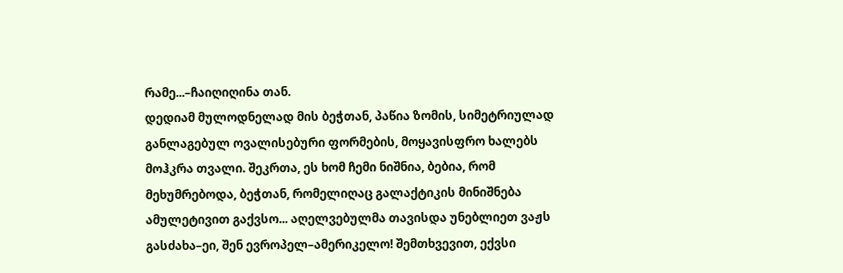რამე...–ჩაიღიღინა თან.
დედიამ მულოდნელად მის ბეჭთან, პაწია ზომის, სიმეტრიულად განლაგებულ ოვალისებური ფორმების, მოყავისფრო ხალებს მოჰკრა თვალი. შეკრთა, ეს ხომ ჩემი ნიშნია, ბებია, რომ მეხუმრებოდა, ბეჭთან, რომელიღაც გალაქტიკის მინიშნება ამულეტივით გაქვსო... აღელვებულმა თავისდა უნებლიეთ ვაჟს გასძახა–ეი, შენ ევროპელ–ამერიკელო! შემთხვევით, ექვსი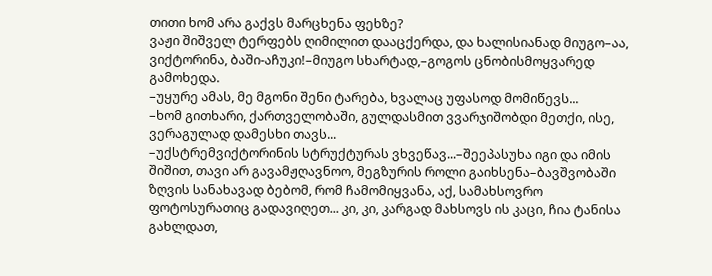თითი ხომ არა გაქვს მარცხენა ფეხზე?
ვაჟი შიშველ ტერფებს ღიმილით დააცქერდა, და ხალისიანად მიუგო–აა, ვიქტორინა, ბაში-აჩუკი!–მიუგო სხარტად,–გოგოს ცნობისმოყვარედ გამოხედა.
–უყურე ამას, მე მგონი შენი ტარება, ხვალაც უფასოდ მომიწევს...
–ხომ გითხარი, ქართველობაში, გულდასმით ვვარჯიშობდი მეთქი, ისე, ვერაგულად დამესხი თავს...
–უქსტრემვიქტორინის სტრუქტურას ვხვეწავ...–შეეპასუხა იგი და იმის შიშით, თავი არ გავამჟღავნოო, მეგზურის როლი გაიხსენა–ბავშვობაში ზღვის სანახავად ბებომ, რომ ჩამომიყვანა, აქ, სამახსოვრო ფოტოსურათიც გადავიღეთ... კი, კი, კარგად მახსოვს ის კაცი, ჩია ტანისა გახლდათ,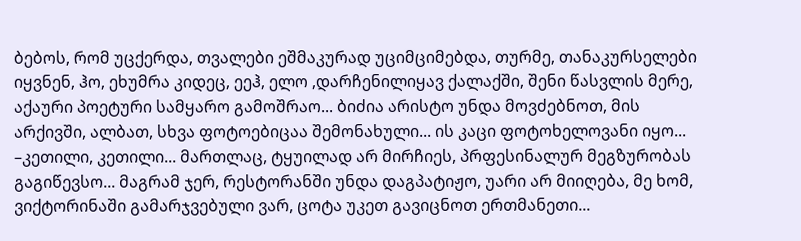ბებოს, რომ უცქერდა, თვალები ეშმაკურად უციმციმებდა, თურმე, თანაკურსელები იყვნენ, ჰო, ეხუმრა კიდეც, ეეჰ, ელო ,დარჩენილიყავ ქალაქში, შენი წასვლის მერე, აქაური პოეტური სამყარო გამოშრაო... ბიძია არისტო უნდა მოვძებნოთ, მის არქივში, ალბათ, სხვა ფოტოებიცაა შემონახული... ის კაცი ფოტოხელოვანი იყო...
–კეთილი, კეთილი... მართლაც, ტყუილად არ მირჩიეს, პრფესინალურ მეგზურობას გაგიწევსო... მაგრამ ჯერ, რესტორანში უნდა დაგპატიჟო, უარი არ მიიღება, მე ხომ, ვიქტორინაში გამარჯვებული ვარ, ცოტა უკეთ გავიცნოთ ერთმანეთი...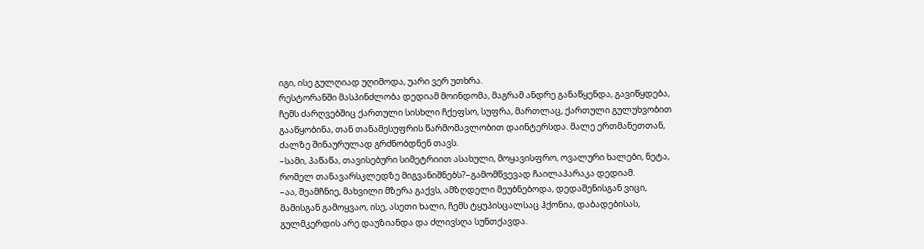იგი, ისე გულღიად უღიმოდა, უარი ვერ უთხრა.
რესტორანში მასპინძლობა დედიამ მოინდომა, მაგრამ ანდრე განაწყენდა, გავიწყდება, ჩემს ძარღვებშიც ქართული სისხლი ჩქეფსო, სუფრა, მართლაც, ქართული გულუხვობით გააწყობინა, თან თანამესუფრის წარმომავლობით დაინტერსდა. მალე ერთმანეთთან, ძალზე შინაურულად გრძნობდნენ თავს.
–სამი, პაწაწა, თავისებური სიმეტრიით ასახული, მოყავისფრო, ოვალური ხალები, ნეტა, რომელ თანავარსკლედზე მიგვანიშნებს?–გამომწვევად ჩაილაპარაკა დედიამ.
–აა, შეამჩნიე, მახვილი მზერა გაქვს, ამზღდელი მეუბნებოდა, დედაშენისგან ვიცი, მამისგან გამოყვაო, ისე, ასეთი ხალი, ჩემს ტყუპისცალსაც ჰქონია, დაბადებისას, გულმკერდის არე დაუზიანდა და ძლივსღა სუნთქავდა.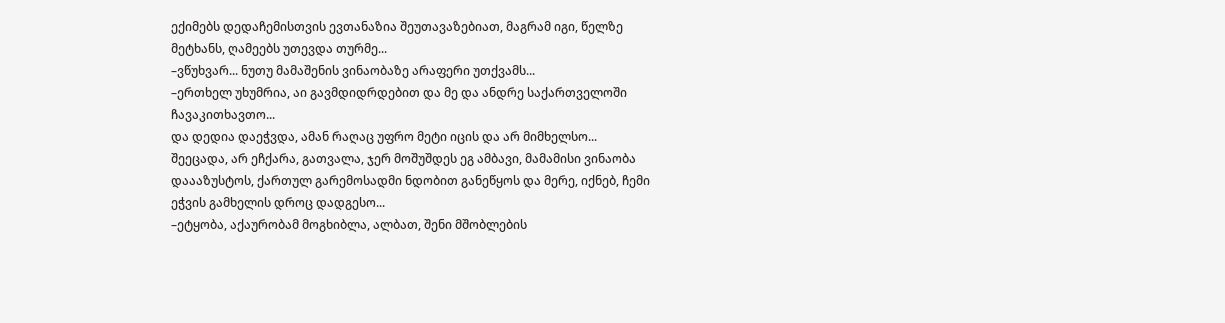ექიმებს დედაჩემისთვის ევთანაზია შეუთავაზებიათ, მაგრამ იგი, წელზე მეტხანს, ღამეებს უთევდა თურმე...
–ვწუხვარ... ნუთუ მამაშენის ვინაობაზე არაფერი უთქვამს...
–ერთხელ უხუმრია, აი გავმდიდრდებით და მე და ანდრე საქართველოში ჩავაკითხავთო...
და დედია დაეჭვდა, ამან რაღაც უფრო მეტი იცის და არ მიმხელსო...
შეეცადა, არ ეჩქარა, გათვალა, ჯერ მოშუშდეს ეგ ამბავი, მამამისი ვინაობა დაააზუსტოს, ქართულ გარემოსადმი ნდობით განეწყოს და მერე, იქნებ, ჩემი ეჭვის გამხელის დროც დადგესო...
–ეტყობა, აქაურობამ მოგხიბლა, ალბათ, შენი მშობლების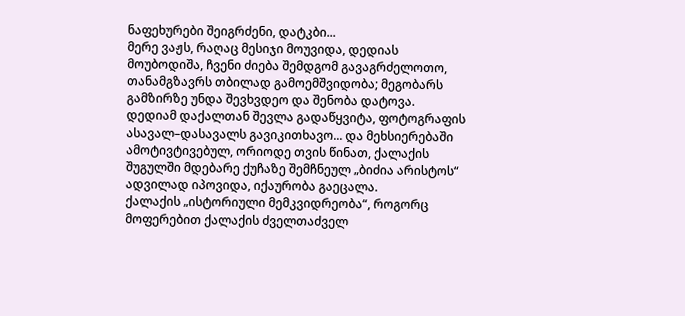ნაფეხურები შეიგრძენი, დატკბი...
მერე ვაჟს, რაღაც მესიჯი მოუვიდა, დედიას მოუბოდიშა, ჩვენი ძიება შემდგომ გავაგრძელოთო, თანამგზავრს თბილად გამოემშვიდობა; მეგობარს გამზირზე უნდა შევხვდეო და შენობა დატოვა.
დედიამ დაქალთან შევლა გადაწყვიტა, ფოტოგრაფის ასავალ–დასავალს გავიკითხავო... და მეხსიერებაში ამოტივტივებულ, ორიოდე თვის წინათ, ქალაქის შუგულში მდებარე ქუჩაზე შემჩნეულ „ბიძია არისტოს“ ადვილად იპოვიდა, იქაურობა გაეცალა.
ქალაქის „ისტორიული მემკვიდრეობა“, როგორც მოფერებით ქალაქის ძველთაძველ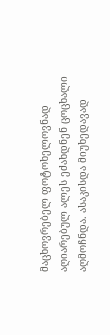მაცხოვრებელ ფოტოხელოვნად აღიარებულ ალეს ეძახდნენ ცოცხალი აღმოჩნდა. ასაკისდა მიუხედავად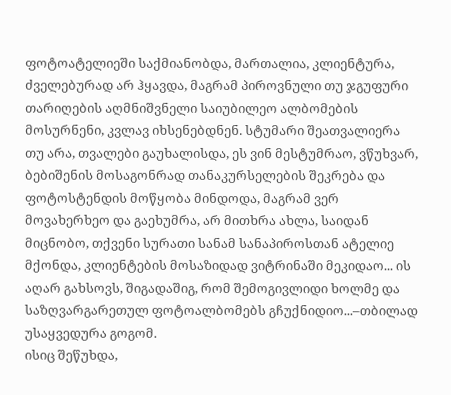ფოტოატელიეში საქმიანობდა, მართალია, კლიენტურა, ძველებურად არ ჰყავდა, მაგრამ პიროვნული თუ ჯგუფური თარიღების აღმნიშვნელი საიუბილეო ალბომების მოსურნენი, კვლავ იხსენებდნენ. სტუმარი შეათვალიერა თუ არა, თვალები გაუხალისდა, ეს ვინ მესტუმრაო, ვწუხვარ, ბებიშენის მოსაგონრად თანაკურსელების შეკრება და ფოტოსტენდის მოწყობა მინდოდა, მაგრამ ვერ მოვახერხეო და გაეხუმრა, არ მითხრა ახლა, საიდან მიცნობო, თქვენი სურათი სანამ სანაპიროსთან ატელიე მქონდა, კლიენტების მოსაზიდად ვიტრინაში მეკიდაო... ის აღარ გახსოვს, შიგადაშიგ, რომ შემოგივლიდი ხოლმე და საზღვარგარეთულ ფოტოალბომებს გჩუქნიდიო...–თბილად უსაყვედურა გოგომ.
ისიც შეწუხდა,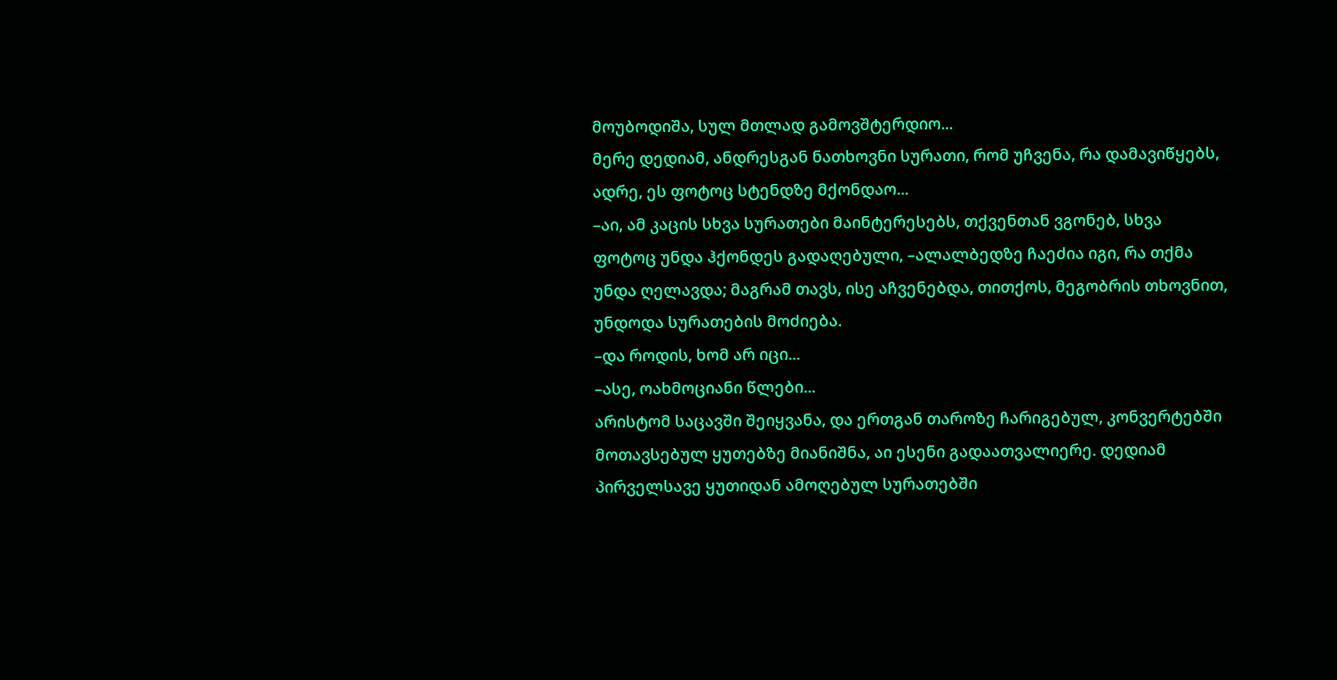მოუბოდიშა, სულ მთლად გამოვშტერდიო...
მერე დედიამ, ანდრესგან ნათხოვნი სურათი, რომ უჩვენა, რა დამავიწყებს, ადრე, ეს ფოტოც სტენდზე მქონდაო...
–აი, ამ კაცის სხვა სურათები მაინტერესებს, თქვენთან ვგონებ, სხვა ფოტოც უნდა ჰქონდეს გადაღებული, –ალალბედზე ჩაეძია იგი, რა თქმა უნდა ღელავდა; მაგრამ თავს, ისე აჩვენებდა, თითქოს, მეგობრის თხოვნით, უნდოდა სურათების მოძიება.
–და როდის, ხომ არ იცი...
–ასე, ოახმოციანი წლები...
არისტომ საცავში შეიყვანა, და ერთგან თაროზე ჩარიგებულ, კონვერტებში მოთავსებულ ყუთებზე მიანიშნა, აი ესენი გადაათვალიერე. დედიამ პირველსავე ყუთიდან ამოღებულ სურათებში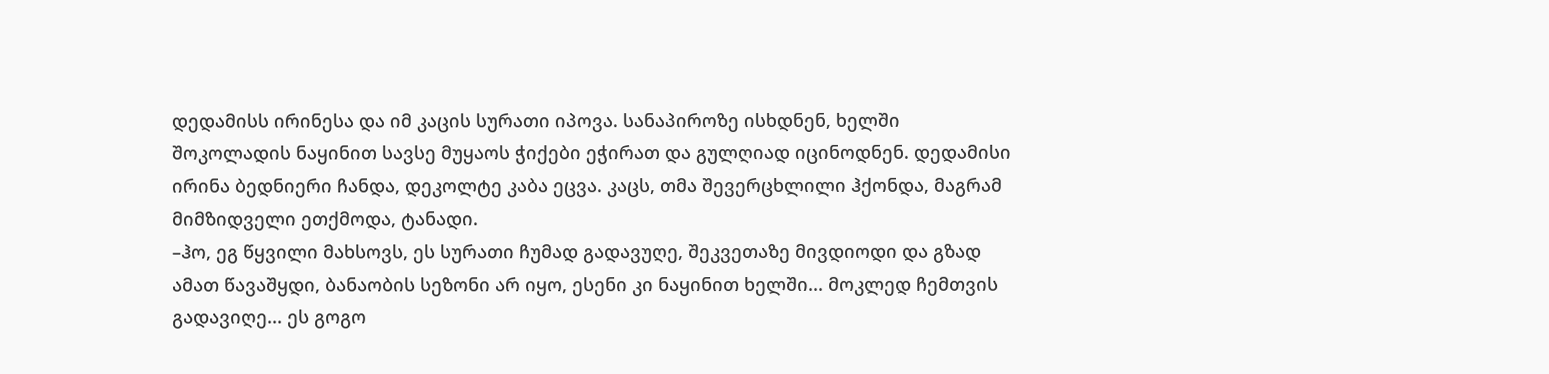დედამისს ირინესა და იმ კაცის სურათი იპოვა. სანაპიროზე ისხდნენ, ხელში შოკოლადის ნაყინით სავსე მუყაოს ჭიქები ეჭირათ და გულღიად იცინოდნენ. დედამისი ირინა ბედნიერი ჩანდა, დეკოლტე კაბა ეცვა. კაცს, თმა შევერცხლილი ჰქონდა, მაგრამ მიმზიდველი ეთქმოდა, ტანადი.
–ჰო, ეგ წყვილი მახსოვს, ეს სურათი ჩუმად გადავუღე, შეკვეთაზე მივდიოდი და გზად ამათ წავაშყდი, ბანაობის სეზონი არ იყო, ესენი კი ნაყინით ხელში... მოკლედ ჩემთვის გადავიღე... ეს გოგო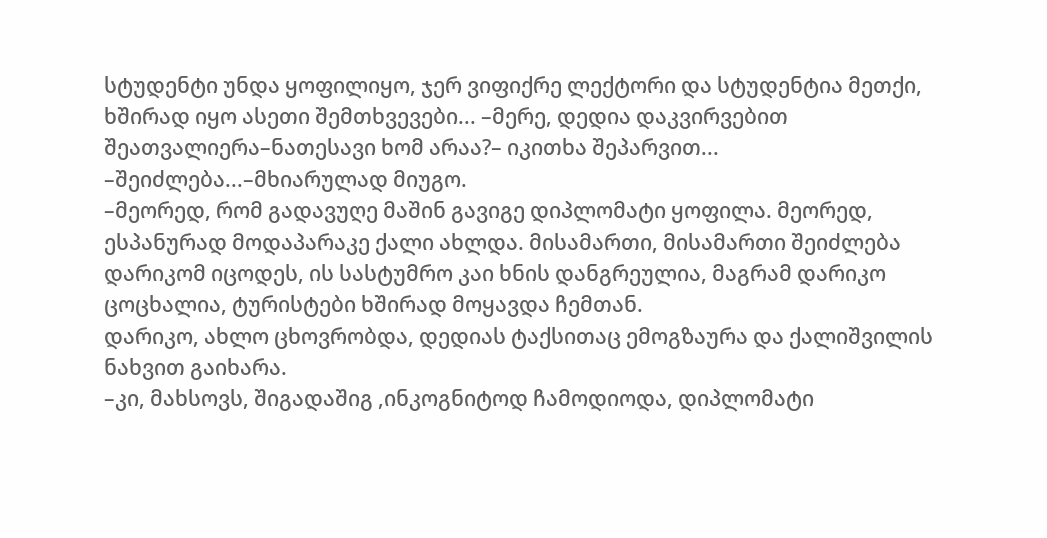სტუდენტი უნდა ყოფილიყო, ჯერ ვიფიქრე ლექტორი და სტუდენტია მეთქი, ხშირად იყო ასეთი შემთხვევები... –მერე, დედია დაკვირვებით შეათვალიერა–ნათესავი ხომ არაა?– იკითხა შეპარვით...
–შეიძლება...–მხიარულად მიუგო.
–მეორედ, რომ გადავუღე მაშინ გავიგე დიპლომატი ყოფილა. მეორედ, ესპანურად მოდაპარაკე ქალი ახლდა. მისამართი, მისამართი შეიძლება დარიკომ იცოდეს, ის სასტუმრო კაი ხნის დანგრეულია, მაგრამ დარიკო ცოცხალია, ტურისტები ხშირად მოყავდა ჩემთან.
დარიკო, ახლო ცხოვრობდა, დედიას ტაქსითაც ემოგზაურა და ქალიშვილის ნახვით გაიხარა.
–კი, მახსოვს, შიგადაშიგ ,ინკოგნიტოდ ჩამოდიოდა, დიპლომატი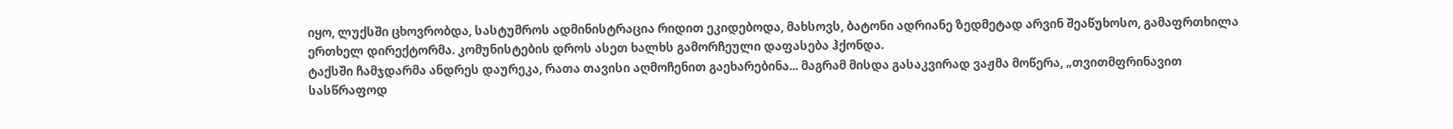იყო, ლუქსში ცხოვრობდა, სასტუმროს ადმინისტრაცია რიდით ეკიდებოდა, მახსოვს, ბატონი ადრიანე ზედმეტად არვინ შეაწუხოსო, გამაფრთხილა ერთხელ დირექტორმა. კომუნისტების დროს ასეთ ხალხს გამორჩეული დაფასება ჰქონდა.
ტაქსში ჩამჯდარმა ანდრეს დაურეკა, რათა თავისი აღმოჩენით გაეხარებინა... მაგრამ მისდა გასაკვირად ვაჟმა მოწერა, „თვითმფრინავით სასწრაფოდ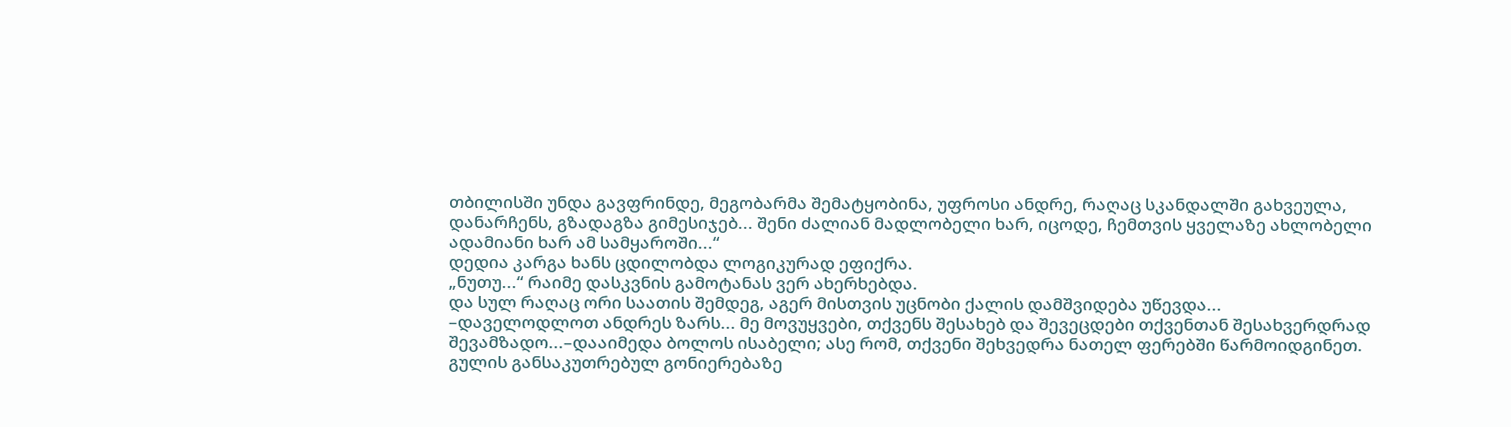თბილისში უნდა გავფრინდე, მეგობარმა შემატყობინა, უფროსი ანდრე, რაღაც სკანდალში გახვეულა, დანარჩენს, გზადაგზა გიმესიჯებ... შენი ძალიან მადლობელი ხარ, იცოდე, ჩემთვის ყველაზე ახლობელი ადამიანი ხარ ამ სამყაროში...“
დედია კარგა ხანს ცდილობდა ლოგიკურად ეფიქრა.
„ნუთუ...“ რაიმე დასკვნის გამოტანას ვერ ახერხებდა.
და სულ რაღაც ორი საათის შემდეგ, აგერ მისთვის უცნობი ქალის დამშვიდება უწევდა...
–დაველოდლოთ ანდრეს ზარს... მე მოვუყვები, თქვენს შესახებ და შევეცდები თქვენთან შესახვერდრად შევამზადო...–დააიმედა ბოლოს ისაბელი; ასე რომ, თქვენი შეხვედრა ნათელ ფერებში წარმოიდგინეთ.
გულის განსაკუთრებულ გონიერებაზე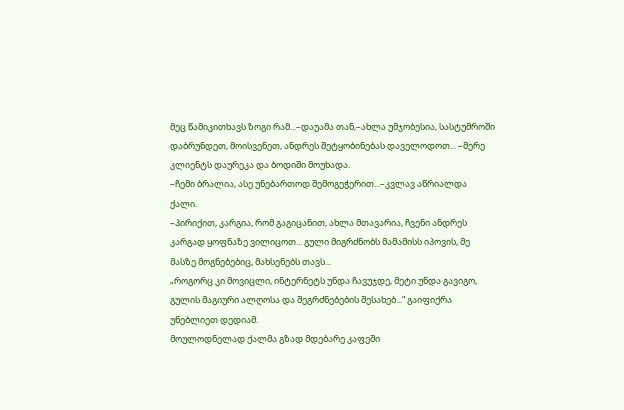მეც წამიკითხავს ზოგი რამ...–დაუამა თან,–ახლა უმჯობესია, სასტუმროში დაბრუნდეთ, მოისვენეთ, ანდრეს შეტყობინებას დაველოდოთ... –მერე კლიენტს დაურეკა და ბოდიში მოუხადა.
–ჩემი ბრალია, ასე უნებართოდ შემოგეჭერით...–კვლავ აწრიალდა ქალი.
–პირიქით, კარგია, რომ გაგიცანით, ახლა მთავარია, ჩვენი ანდრეს კარგად ყოფნაზე ვილიცოთ... გული მიგრძნობს მამამისს იპოვის, მე მასზე მოგნებებიც, მახსენებს თავს...
„როგორც კი მოვიცლი, ინტერნეტს უნდა ჩავუჯდე, მეტი უნდა გავიგო, გულის მაგიური ალღოსა და შეგრძნებების შესახებ...“ გაიფიქრა უნებლიეთ დედიამ.
მოულოდნელად ქალმა გზად მდებარე კაფეში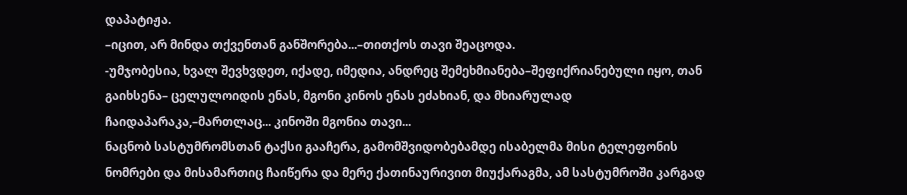დაპატიჟა.
–იცით, არ მინდა თქვენთან განშორება...–თითქოს თავი შეაცოდა.
-უმჯობესია, ხვალ შევხვდეთ, იქადე, იმედია, ანდრეც შემეხმიანება–შეფიქრიანებული იყო, თან გაიხსენა– ცელულოიდის ენას, მგონი კინოს ენას ეძახიან, და მხიარულად ჩაიდაპარაკა,–მართლაც... კინოში მგონია თავი...
ნაცნობ სასტუმრომსთან ტაქსი გააჩერა, გამომშვიდობებამდე ისაბელმა მისი ტელეფონის ნომრები და მისამართიც ჩაიწერა და მერე ქათინაურივით მიუქარაგმა, ამ სასტუმროში კარგად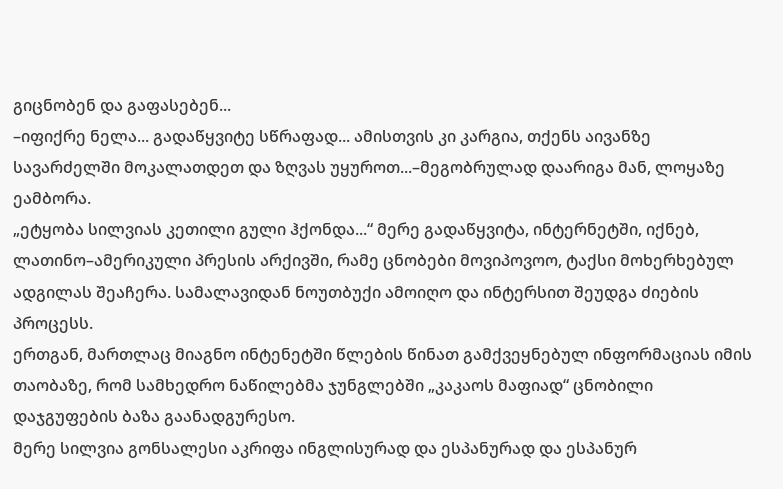გიცნობენ და გაფასებენ...
–იფიქრე ნელა... გადაწყვიტე სწრაფად... ამისთვის კი კარგია, თქენს აივანზე სავარძელში მოკალათდეთ და ზღვას უყუროთ...–მეგობრულად დაარიგა მან, ლოყაზე ეამბორა.
„ეტყობა სილვიას კეთილი გული ჰქონდა...“ მერე გადაწყვიტა, ინტერნეტში, იქნებ, ლათინო–ამერიკული პრესის არქივში, რამე ცნობები მოვიპოვოო, ტაქსი მოხერხებულ ადგილას შეაჩერა. სამალავიდან ნოუთბუქი ამოიღო და ინტერსით შეუდგა ძიების პროცესს.
ერთგან, მართლაც მიაგნო ინტენეტში წლების წინათ გამქვეყნებულ ინფორმაციას იმის თაობაზე, რომ სამხედრო ნაწილებმა ჯუნგლებში „კაკაოს მაფიად“ ცნობილი დაჯგუფების ბაზა გაანადგურესო.
მერე სილვია გონსალესი აკრიფა ინგლისურად და ესპანურად და ესპანურ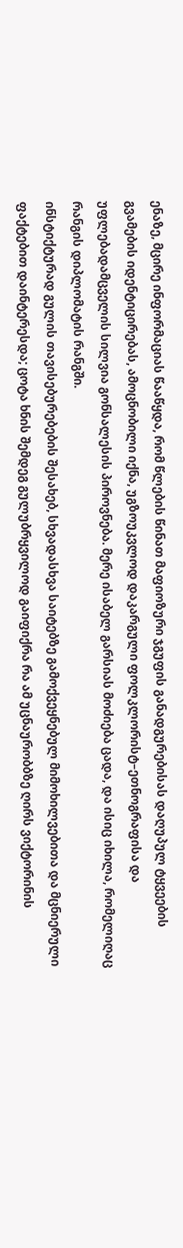ენაზე, მცირე ინფორმაციას წააწყდა, რომ წლების წინათ მაფიოზური ჯგუფის განადგურებისას დაღუპულ ტყვეების გვამების იდენტიცირებას, ამოცნობილი იქნა, უგზოუკვლოდ დაკარგული ფოლკლორისტ–ეთნოგრაფისა და უფლებადამცველის სილვია გონსალესის პიროვნება. მერე ისაბელ გარსიას მოძიება ცადა, და ისიც იხილა, რომელიღაც რანგის დიპლომატის რანგში.
ინსტიქტურად გულის თავისებურებების შესახებ, სხვადასხვა საიტებზე გამოქვეყნებულ მიმოხილვებითა და მცნიერული ფაქტებით დაინტერესდა; ცოტა ხნის შემდეგ გულუბრყვილოდ გაიფიქრა რა ამ უცნაურობბზე ღირს ვიქტორინის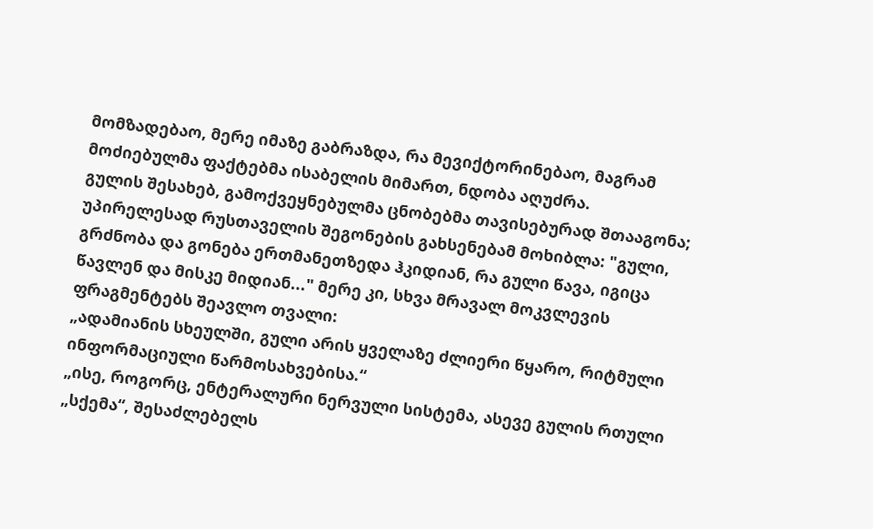მომზადებაო, მერე იმაზე გაბრაზდა, რა მევიქტორინებაო, მაგრამ მოძიებულმა ფაქტებმა ისაბელის მიმართ, ნდობა აღუძრა.
გულის შესახებ, გამოქვეყნებულმა ცნობებმა თავისებურად შთააგონა; უპირელესად რუსთაველის შეგონების გახსენებამ მოხიბლა: "გული, გრძნობა და გონება ერთმანეთზედა ჰკიდიან, რა გული წავა, იგიცა წავლენ და მისკე მიდიან..." მერე კი, სხვა მრავალ მოკვლევის ფრაგმენტებს შეავლო თვალი:
„ადამიანის სხეულში, გული არის ყველაზე ძლიერი წყარო, რიტმული ინფორმაციული წარმოსახვებისა.“
„ისე, როგორც, ენტერალური ნერვული სისტემა, ასევე გულის რთული „სქემა“, შესაძლებელს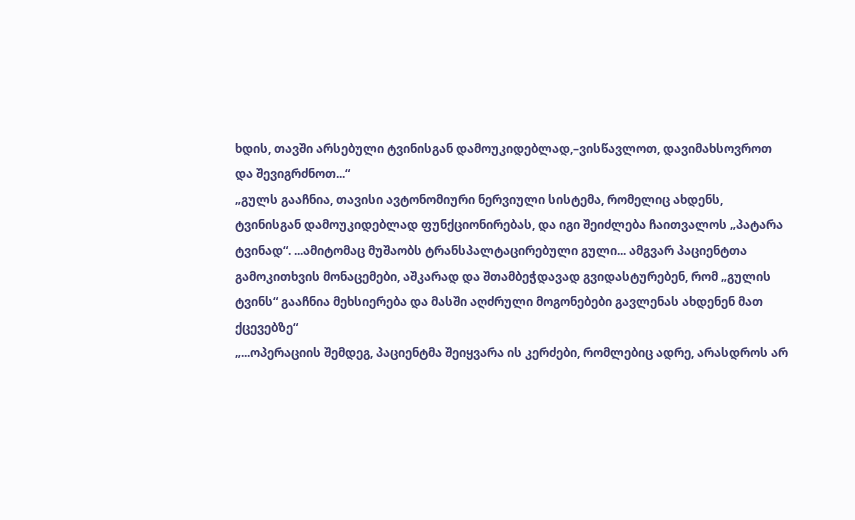ხდის, თავში არსებული ტვინისგან დამოუკიდებლად,–ვისწავლოთ, დავიმახსოვროთ და შევიგრძნოთ...“
„გულს გააჩნია, თავისი ავტონომიური ნერვიული სისტემა, რომელიც ახდენს, ტვინისგან დამოუკიდებლად ფუნქციონირებას, და იგი შეიძლება ჩაითვალოს „პატარა ტვინად“. ...ამიტომაც მუშაობს ტრანსპალტაცირებული გული... ამგვარ პაციენტთა გამოკითხვის მონაცემები, აშკარად და შთამბეჭდავად გვიდასტურებენ, რომ „გულის ტვინს“ გააჩნია მეხსიერება და მასში აღძრული მოგონებები გავლენას ახდენენ მათ ქცევებზე“
„...ოპერაციის შემდეგ, პაციენტმა შეიყვარა ის კერძები, რომლებიც ადრე, არასდროს არ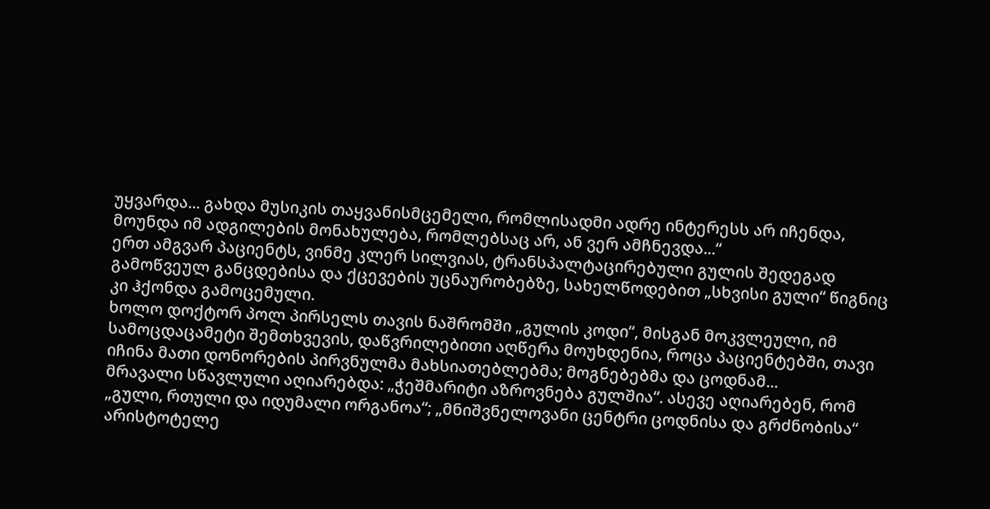უყვარდა... გახდა მუსიკის თაყვანისმცემელი, რომლისადმი ადრე ინტერესს არ იჩენდა, მოუნდა იმ ადგილების მონახულება, რომლებსაც არ, ან ვერ ამჩნევდა...“
ერთ ამგვარ პაციენტს, ვინმე კლერ სილვიას, ტრანსპალტაცირებული გულის შედეგად გამოწვეულ განცდებისა და ქცევების უცნაურობებზე, სახელწოდებით „სხვისი გული“ წიგნიც კი ჰქონდა გამოცემული.
ხოლო დოქტორ პოლ პირსელს თავის ნაშრომში „გულის კოდი“, მისგან მოკვლეული, იმ სამოცდაცამეტი შემთხვევის, დაწვრილებითი აღწერა მოუხდენია, როცა პაციენტებში, თავი იჩინა მათი დონორების პირვნულმა მახსიათებლებმა; მოგნებებმა და ცოდნამ...
მრავალი სწავლული აღიარებდა: „ჭეშმარიტი აზროვნება გულშია“. ასევე აღიარებენ, რომ „გული, რთული და იდუმალი ორგანოა“; „მნიშვნელოვანი ცენტრი ცოდნისა და გრძნობისა“
არისტოტელე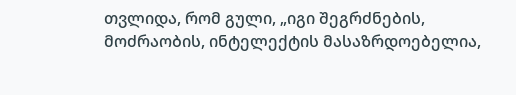თვლიდა, რომ გული, „იგი შეგრძნების, მოძრაობის, ინტელექტის მასაზრდოებელია,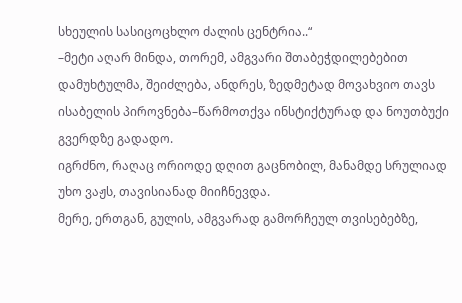სხეულის სასიცოცხლო ძალის ცენტრია..“
–მეტი აღარ მინდა, თორემ, ამგვარი შთაბეჭდილებებით დამუხტულმა, შეიძლება, ანდრეს, ზედმეტად მოვახვიო თავს ისაბელის პიროვნება–წარმოთქვა ინსტიქტურად და ნოუთბუქი გვერდზე გადადო.
იგრძნო, რაღაც ორიოდე დღით გაცნობილ, მანამდე სრულიად უხო ვაჟს, თავისიანად მიიჩნევდა.
მერე, ერთგან, გულის, ამგვარად გამორჩეულ თვისებებზე,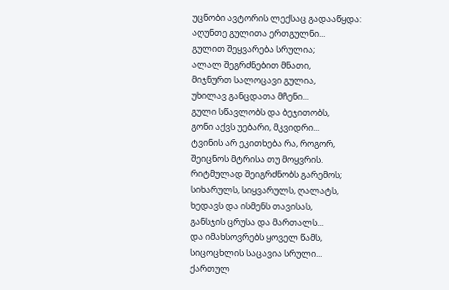უცნობი ავტორის ლექსაც გადააწყდა:
აღუნთე გულითა ერთგულნი...
გულით შეყვარება სრულია;
ალალ შეგრძნებით მნათი,
მიჯნურთ სალოცავი გულია,
უხილავ განცდათა მჩენი...
გული სწავლობს და ბეჯითობს,
გონი აქვს უებარი, მკვიდრი...
ტვინის არ ეკითხება რა, როგორ,
შეიცნოს მტრისა თუ მოყვრის.
რიტმულად შეიგრძნობს გარემოს;
სიხარულს, სიყვარულს, ღალატს,
ხედავს და ისმენს თავისას,
განსჯის ცრუსა და მართალს...
და იმახსოვრებს ყოველ წამს,
სიცოცხლის საცავია სრული...
ქართულ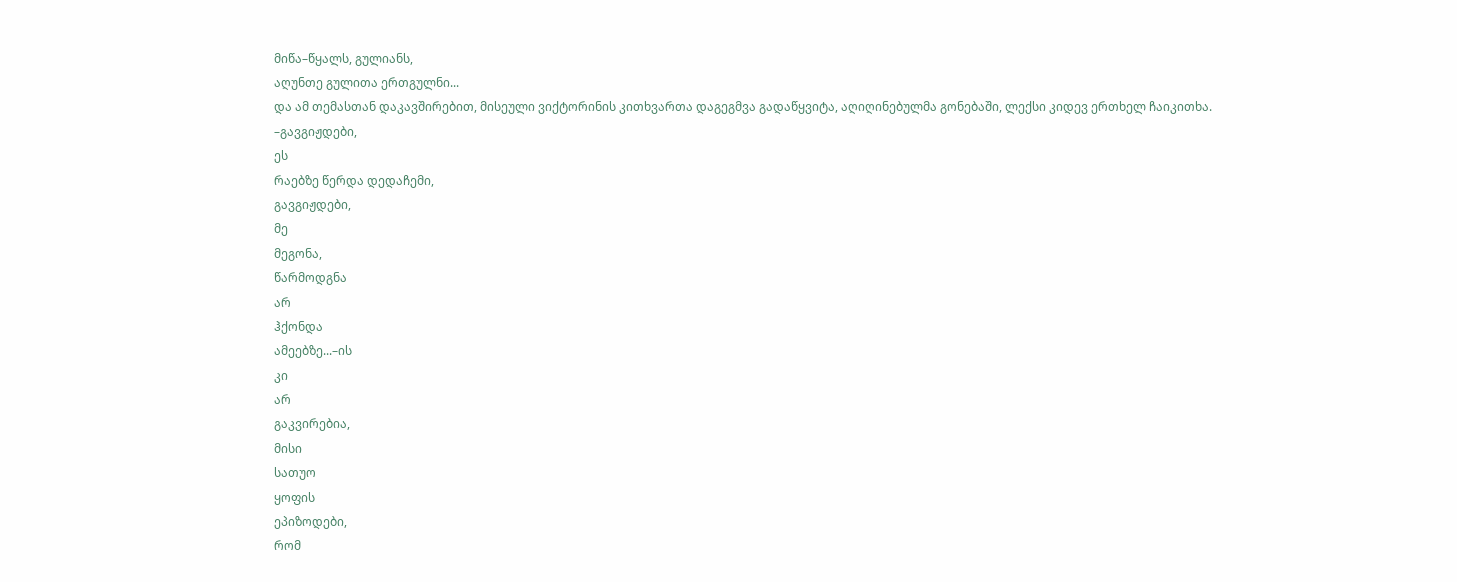მიწა–წყალს, გულიანს,
აღუნთე გულითა ერთგულნი...
და ამ თემასთან დაკავშირებით, მისეული ვიქტორინის კითხვართა დაგეგმვა გადაწყვიტა, აღიღინებულმა გონებაში, ლექსი კიდევ ერთხელ ჩაიკითხა.
–გავგიჟდები,
ეს
რაებზე წერდა დედაჩემი,
გავგიჟდები,
მე
მეგონა,
წარმოდგნა
არ
ჰქონდა
ამეებზე...–ის
კი
არ
გაკვირებია,
მისი
სათუო
ყოფის
ეპიზოდები,
რომ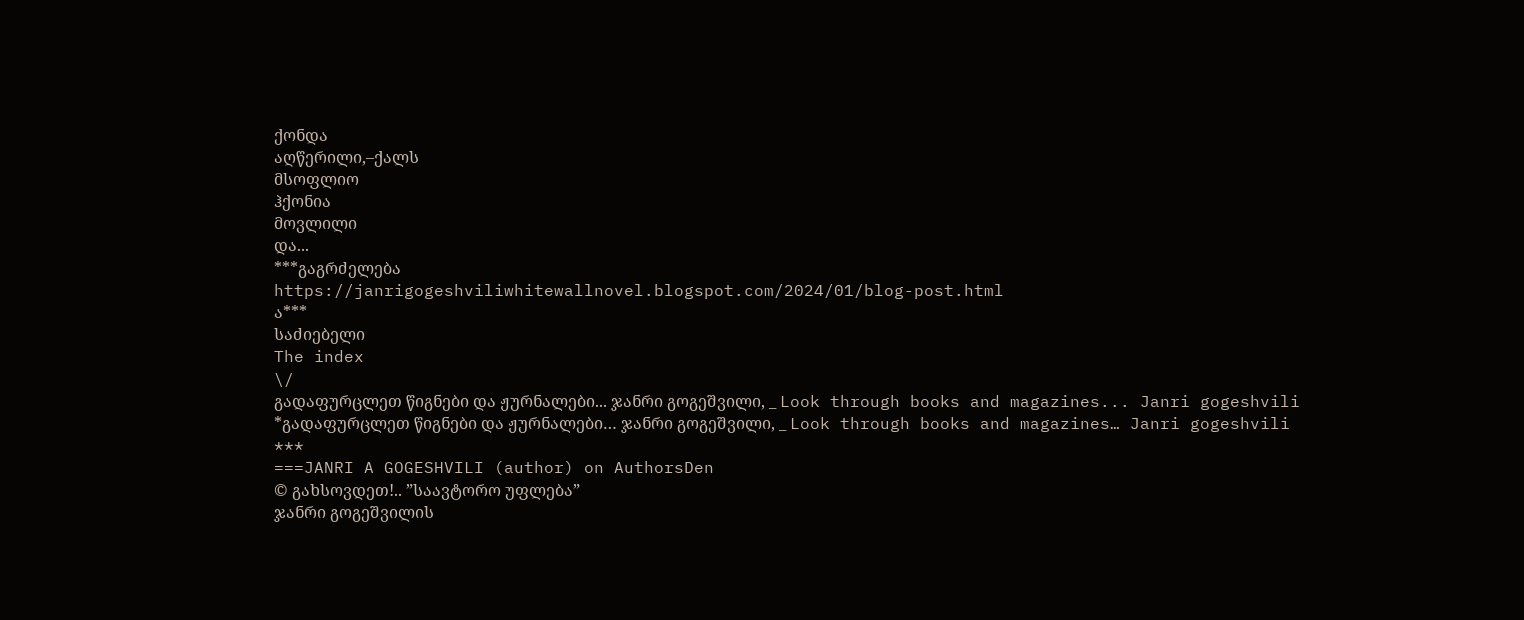ქონდა
აღწერილი,–ქალს
მსოფლიო
ჰქონია
მოვლილი
და...
***გაგრძელება
https://janrigogeshviliwhitewallnovel.blogspot.com/2024/01/blog-post.html
ა***
საძიებელი
The index
\/
გადაფურცლეთ წიგნები და ჟურნალები... ჯანრი გოგეშვილი, _ Look through books and magazines... Janri gogeshvili
*გადაფურცლეთ წიგნები და ჟურნალები… ჯანრი გოგეშვილი, _ Look through books and magazines… Janri gogeshvili
***
===JANRI A GOGESHVILI (author) on AuthorsDen
© გახსოვდეთ!.. ”საავტორო უფლება”
ჯანრი გოგეშვილის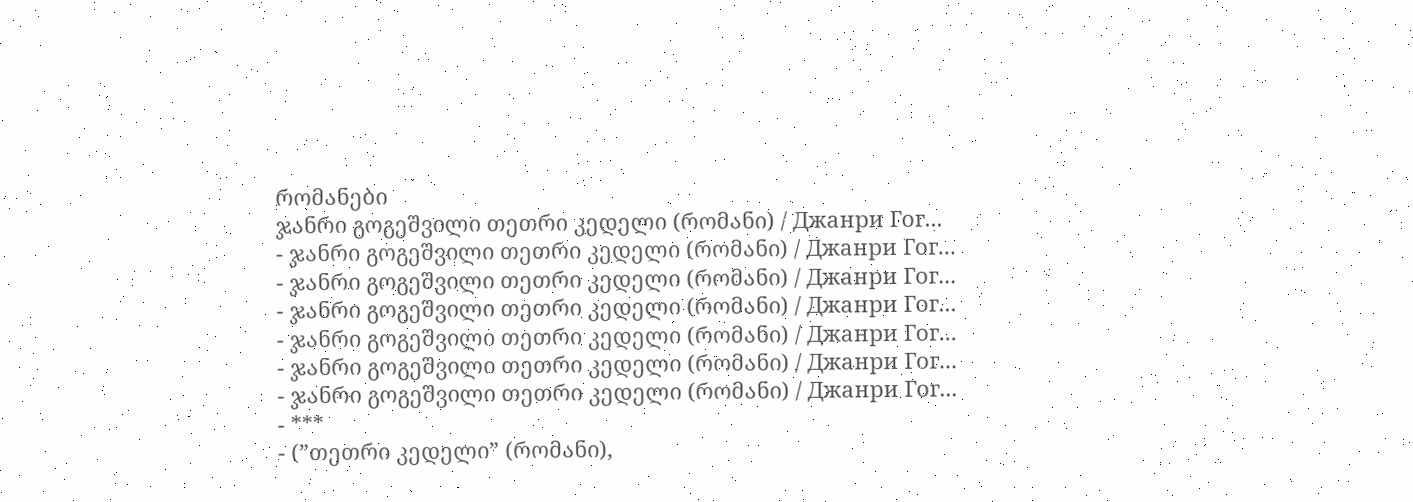რომანები
ჯანრი გოგეშვილი თეთრი კედელი (რომანი) / Джанри Гог...
- ჯანრი გოგეშვილი თეთრი კედელი (რომანი) / Джанри Гог...
- ჯანრი გოგეშვილი თეთრი კედელი (რომანი) / Джанри Гог...
- ჯანრი გოგეშვილი თეთრი კედელი (რომანი) / Джанри Гог...
- ჯანრი გოგეშვილი თეთრი კედელი (რომანი) / Джанри Гог...
- ჯანრი გოგეშვილი თეთრი კედელი (რომანი) / Джанри Гог...
- ჯანრი გოგეშვილი თეთრი კედელი (რომანი) / Джанри Гог...
- ***
- (”თეთრი კედელი” (რომანი),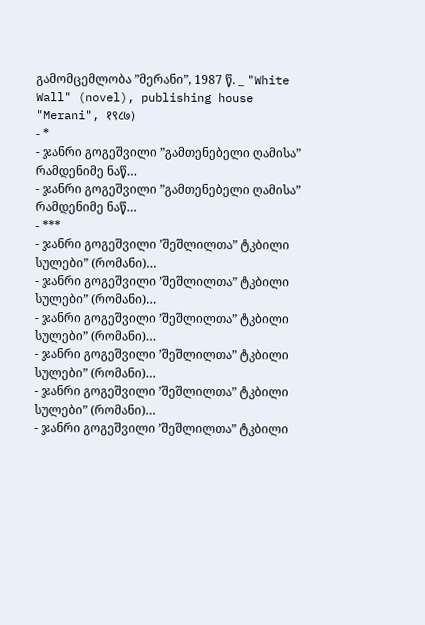გამომცემლობა ”მერანი”, 1987 წ. _ "White Wall" (novel), publishing house "Merani", १९८७)
- *
- ჯანრი გოგეშვილი ”გამთენებელი ღამისა” რამდენიმე ნაწ…
- ჯანრი გოგეშვილი ”გამთენებელი ღამისა” რამდენიმე ნაწ…
- ***
- ჯანრი გოგეშვილი ’შეშლილთა” ტკბილი სულები” (რომანი)…
- ჯანრი გოგეშვილი ’შეშლილთა” ტკბილი სულები” (რომანი)…
- ჯანრი გოგეშვილი ’შეშლილთა” ტკბილი სულები” (რომანი)…
- ჯანრი გოგეშვილი ’შეშლილთა” ტკბილი სულები” (რომანი)…
- ჯანრი გოგეშვილი ’შეშლილთა” ტკბილი სულები” (რომანი)…
- ჯანრი გოგეშვილი ’შეშლილთა” ტკბილი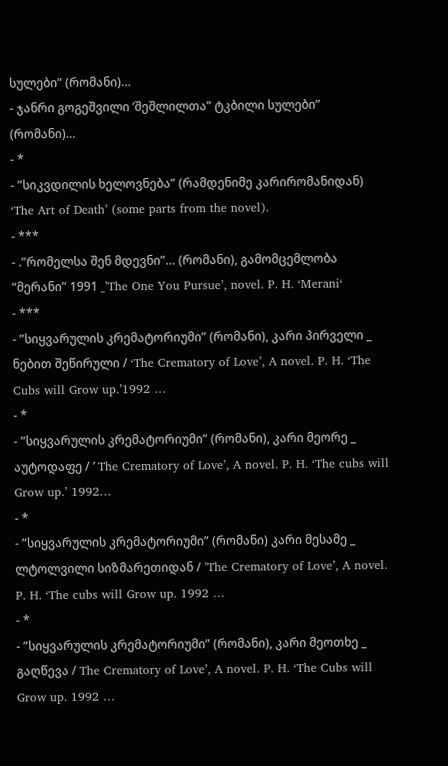სულები” (რომანი)…
- ჯანრი გოგეშვილი ’შეშლილთა” ტკბილი სულები” (რომანი)…
- *
- ”სიკვდილის ხელოვნება” (რამდენიმე კარირომანიდან) ‘The Art of Death’ (some parts from the novel).
- ***
- .”რომელსა შენ მდევნი”… (რომანი), გამომცემლობა “მერანი” 1991 _’The One You Pursue’, novel. P. H. ‘Merani‘
- ***
- ”სიყვარულის კრემატორიუმი” (რომანი), კარი პირველი _ ნებით შეწირული / ‘The Crematory of Love’, A novel. P. H. ‘The Cubs will Grow up.’1992 …
- *
- ”სიყვარულის კრემატორიუმი” (რომანი), კარი მეორე _ აუტოდაფე / ’ The Crematory of Love’, A novel. P. H. ‘The cubs will Grow up.’ 1992…
- *
- ”სიყვარულის კრემატორიუმი” (რომანი) კარი მესამე _ ლტოლვილი სიზმარეთიდან / ’The Crematory of Love’, A novel. P. H. ‘The cubs will Grow up. 1992 …
- *
- ”სიყვარულის კრემატორიუმი” (რომანი), კარი მეოთხე _ გაღწევა / The Crematory of Love’, A novel. P. H. ‘The Cubs will Grow up. 1992 …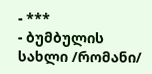- ***
- ბუმბულის სახლი /რომანი/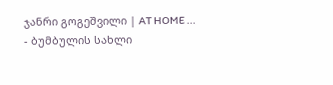ჯანრი გოგეშვილი | AT HOME ...
- ბუმბულის სახლი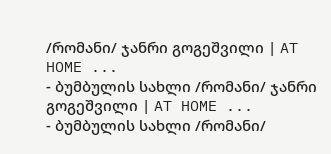/რომანი/ ჯანრი გოგეშვილი | AT HOME ...
- ბუმბულის სახლი /რომანი/ ჯანრი გოგეშვილი | AT HOME ...
- ბუმბულის სახლი /რომანი/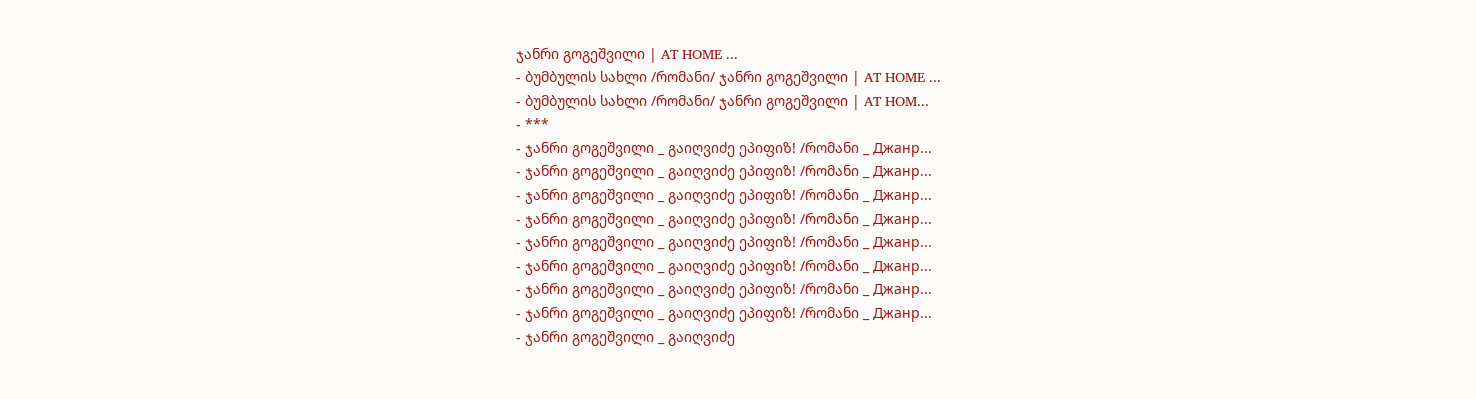ჯანრი გოგეშვილი | AT HOME ...
- ბუმბულის სახლი /რომანი/ ჯანრი გოგეშვილი | AT HOME ...
- ბუმბულის სახლი /რომანი/ ჯანრი გოგეშვილი | AT HOM...
- ***
- ჯანრი გოგეშვილი _ გაიღვიძე ეპიფიზ! /რომანი _ Джанр...
- ჯანრი გოგეშვილი _ გაიღვიძე ეპიფიზ! /რომანი _ Джанр...
- ჯანრი გოგეშვილი _ გაიღვიძე ეპიფიზ! /რომანი _ Джанр...
- ჯანრი გოგეშვილი _ გაიღვიძე ეპიფიზ! /რომანი _ Джанр...
- ჯანრი გოგეშვილი _ გაიღვიძე ეპიფიზ! /რომანი _ Джанр...
- ჯანრი გოგეშვილი _ გაიღვიძე ეპიფიზ! /რომანი _ Джанр...
- ჯანრი გოგეშვილი _ გაიღვიძე ეპიფიზ! /რომანი _ Джанр...
- ჯანრი გოგეშვილი _ გაიღვიძე ეპიფიზ! /რომანი _ Джанр...
- ჯანრი გოგეშვილი _ გაიღვიძე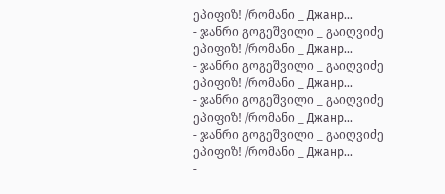ეპიფიზ! /რომანი _ Джанр...
- ჯანრი გოგეშვილი _ გაიღვიძე ეპიფიზ! /რომანი _ Джанр...
- ჯანრი გოგეშვილი _ გაიღვიძე ეპიფიზ! /რომანი _ Джанр...
- ჯანრი გოგეშვილი _ გაიღვიძე ეპიფიზ! /რომანი _ Джанр...
- ჯანრი გოგეშვილი _ გაიღვიძე ეპიფიზ! /რომანი _ Джанр...
-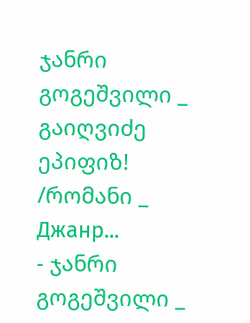ჯანრი გოგეშვილი _ გაიღვიძე ეპიფიზ! /რომანი _ Джанр...
- ჯანრი გოგეშვილი _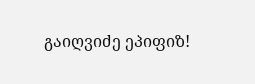გაიღვიძე ეპიფიზ!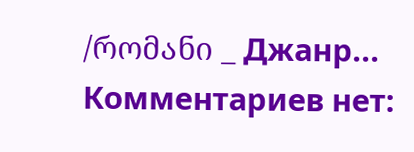/რომანი _ Джанр...
Комментариев нет: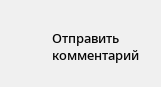Отправить комментарий